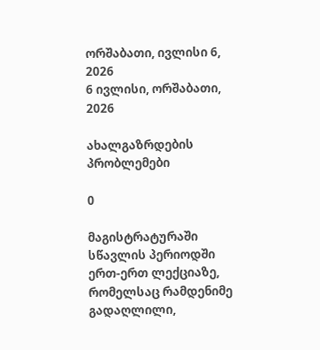ორშაბათი, ივლისი 6, 2026
6 ივლისი, ორშაბათი, 2026

ახალგაზრდების პრობლემები

0

მაგისტრატურაში სწავლის პერიოდში ერთ-ერთ ლექციაზე, რომელსაც რამდენიმე გადაღლილი,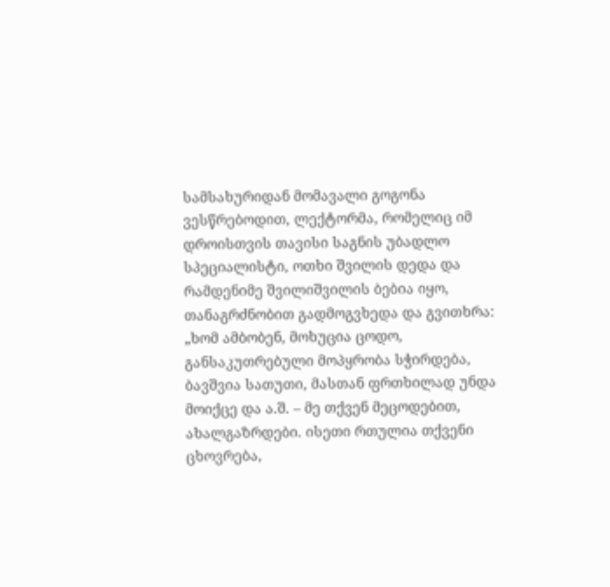სამსახურიდან მომავალი გოგონა ვესწრებოდით, ლექტორმა, რომელიც იმ დროისთვის თავისი საგნის უბადლო სპეციალისტი, ოთხი შვილის დედა და რამდენიმე შვილიშვილის ბებია იყო, თანაგრძნობით გადმოგვხედა და გვითხრა: „ხომ ამბობენ, მოხუცია ცოდო, განსაკუთრებული მოპყრობა სჭირდება, ბავშვია სათუთი, მასთან ფრთხილად უნდა მოიქცე და ა.შ. – მე თქვენ მეცოდებით, ახალგაზრდები. ისეთი რთულია თქვენი ცხოვრება,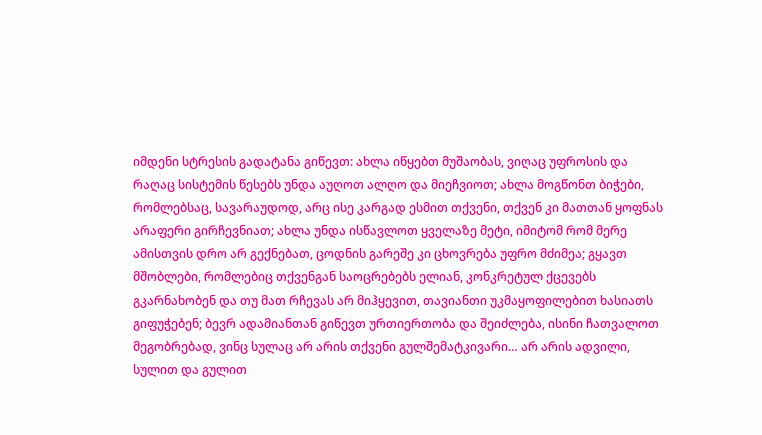იმდენი სტრესის გადატანა გიწევთ: ახლა იწყებთ მუშაობას, ვიღაც უფროსის და რაღაც სისტემის წესებს უნდა აუღოთ ალღო და მიეჩვიოთ; ახლა მოგწონთ ბიჭები, რომლებსაც, სავარაუდოდ, არც ისე კარგად ესმით თქვენი, თქვენ კი მათთან ყოფნას არაფერი გირჩევნიათ; ახლა უნდა ისწავლოთ ყველაზე მეტი, იმიტომ რომ მერე ამისთვის დრო არ გექნებათ, ცოდნის გარეშე კი ცხოვრება უფრო მძიმეა; გყავთ მშობლები, რომლებიც თქვენგან საოცრებებს ელიან, კონკრეტულ ქცევებს გკარნახობენ და თუ მათ რჩევას არ მიჰყევით, თავიანთი უკმაყოფილებით ხასიათს გიფუჭებენ; ბევრ ადამიანთან გიწევთ ურთიერთობა და შეიძლება, ისინი ჩათვალოთ მეგობრებად, ვინც სულაც არ არის თქვენი გულშემატკივარი… არ არის ადვილი, სულით და გულით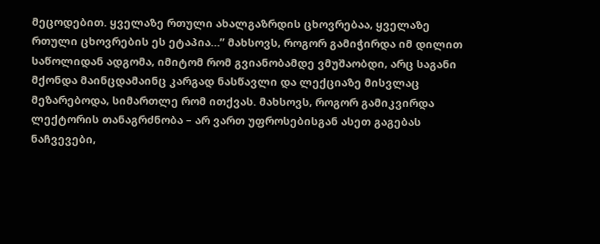მეცოდებით. ყველაზე რთული ახალგაზრდის ცხოვრებაა, ყველაზე რთული ცხოვრების ეს ეტაპია…” მახსოვს, როგორ გამიჭირდა იმ დილით საწოლიდან ადგომა, იმიტომ რომ გვიანობამდე ვმუშაობდი, არც საგანი მქონდა მაინცდამაინც კარგად ნასწავლი და ლექციაზე მისვლაც მეზარებოდა, სიმართლე რომ ითქვას. მახსოვს, როგორ გამიკვირდა ლექტორის თანაგრძნობა – არ ვართ უფროსებისგან ასეთ გაგებას ნაჩვევები,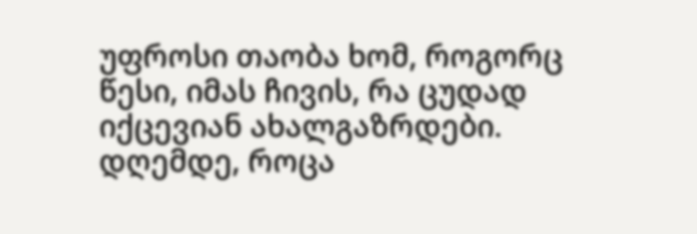უფროსი თაობა ხომ, როგორც წესი, იმას ჩივის, რა ცუდად იქცევიან ახალგაზრდები. დღემდე, როცა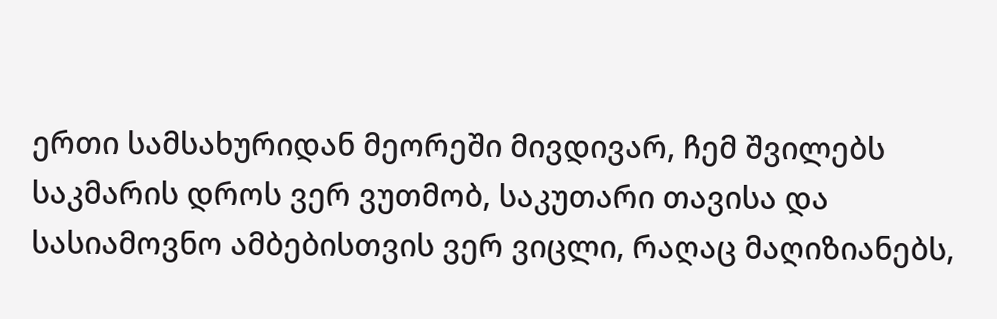ერთი სამსახურიდან მეორეში მივდივარ, ჩემ შვილებს საკმარის დროს ვერ ვუთმობ, საკუთარი თავისა და სასიამოვნო ამბებისთვის ვერ ვიცლი, რაღაც მაღიზიანებს,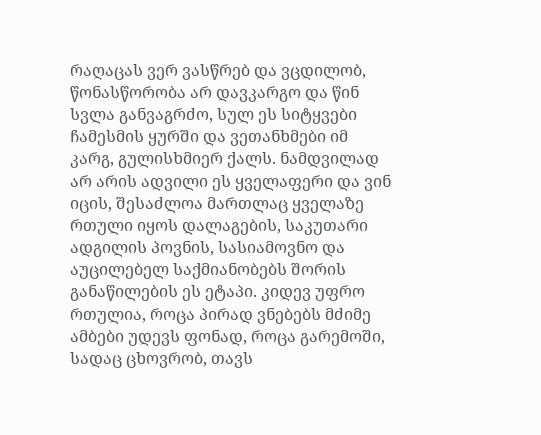რაღაცას ვერ ვასწრებ და ვცდილობ, წონასწორობა არ დავკარგო და წინ სვლა განვაგრძო, სულ ეს სიტყვები ჩამესმის ყურში და ვეთანხმები იმ კარგ, გულისხმიერ ქალს. ნამდვილად არ არის ადვილი ეს ყველაფერი და ვინ იცის, შესაძლოა მართლაც ყველაზე რთული იყოს დალაგების, საკუთარი ადგილის პოვნის, სასიამოვნო და აუცილებელ საქმიანობებს შორის განაწილების ეს ეტაპი. კიდევ უფრო რთულია, როცა პირად ვნებებს მძიმე ამბები უდევს ფონად, როცა გარემოში, სადაც ცხოვრობ, თავს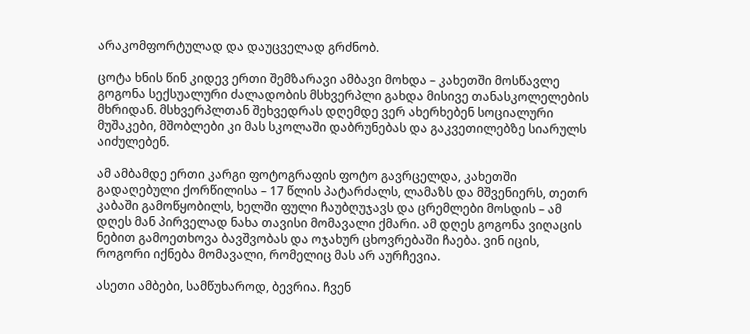არაკომფორტულად და დაუცველად გრძნობ.

ცოტა ხნის წინ კიდევ ერთი შემზარავი ამბავი მოხდა – კახეთში მოსწავლე გოგონა სექსუალური ძალადობის მსხვერპლი გახდა მისივე თანასკოლელების მხრიდან. მსხვერპლთან შეხვედრას დღემდე ვერ ახერხებენ სოციალური მუშაკები, მშობლები კი მას სკოლაში დაბრუნებას და გაკვეთილებზე სიარულს აიძულებენ.

ამ ამბამდე ერთი კარგი ფოტოგრაფის ფოტო გავრცელდა, კახეთში გადაღებული ქორწილისა – 17 წლის პატარძალს, ლამაზს და მშვენიერს, თეთრ კაბაში გამოწყობილს, ხელში ფული ჩაუბღუჯავს და ცრემლები მოსდის – ამ დღეს მან პირველად ნახა თავისი მომავალი ქმარი. ამ დღეს გოგონა ვიღაცის ნებით გამოეთხოვა ბავშვობას და ოჯახურ ცხოვრებაში ჩაება. ვინ იცის, როგორი იქნება მომავალი, რომელიც მას არ აურჩევია.

ასეთი ამბები, სამწუხაროდ, ბევრია. ჩვენ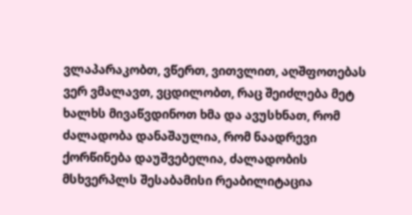ვლაპარაკობთ, ვწერთ, ვითვლით, აღშფოთებას ვერ ვმალავთ, ვცდილობთ, რაც შეიძლება მეტ ხალხს მივაწვდინოთ ხმა და ავუსხნათ, რომ ძალადობა დანაშაულია, რომ ნაადრევი ქორწინება დაუშვებელია, ძალადობის მსხვერპლს შესაბამისი რეაბილიტაცია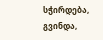სჭირდება, გვინდა,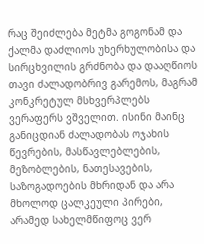რაც შეიძლება მეტმა გოგონამ და ქალმა დაძლიოს უხერხულობისა და სირცხვილის გრძნობა და დააღწიოს თავი ძალადობრივ გარემოს, მაგრამ კონკრეტულ მსხვერპლებს ვერაფერს ვშველით. ისინი მაინც განიცდიან ძალადობას ოჯახის წევრების, მასწავლებლების, მეზობლების, ნათესავების, საზოგადოების მხრიდან და არა მხოლოდ ცალკეული პირები, არამედ სახელმწიფოც ვერ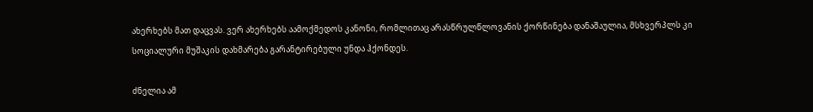ახერხებს მათ დაცვას. ვერ ახერხებს აამოქმედოს კანონი, რომლითაც არასწრულწლოვანის ქორწინება დანაშაულია, მსხვერპლს კი სოციალური მუშაკის დახმარება გარანტირებული უნდა ჰქონდეს.

ძნელია ამ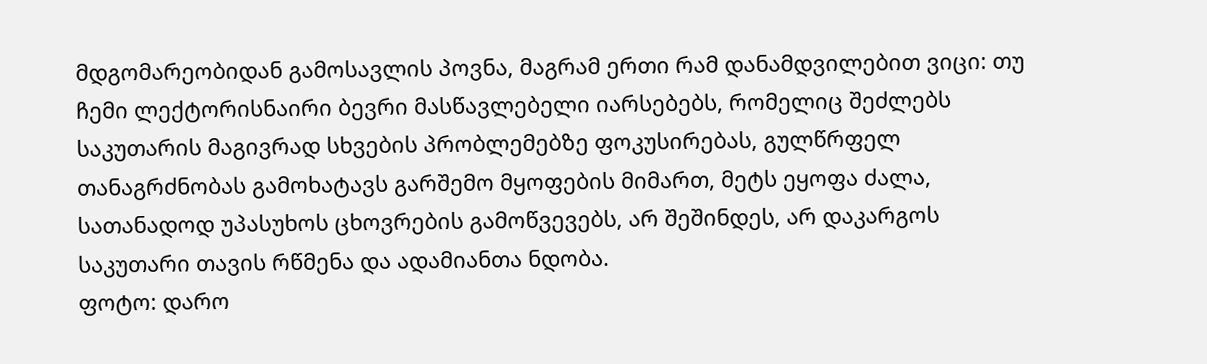მდგომარეობიდან გამოსავლის პოვნა, მაგრამ ერთი რამ დანამდვილებით ვიცი: თუ ჩემი ლექტორისნაირი ბევრი მასწავლებელი იარსებებს, რომელიც შეძლებს საკუთარის მაგივრად სხვების პრობლემებზე ფოკუსირებას, გულწრფელ თანაგრძნობას გამოხატავს გარშემო მყოფების მიმართ, მეტს ეყოფა ძალა, სათანადოდ უპასუხოს ცხოვრების გამოწვევებს, არ შეშინდეს, არ დაკარგოს საკუთარი თავის რწმენა და ადამიანთა ნდობა.
ფოტო: დარო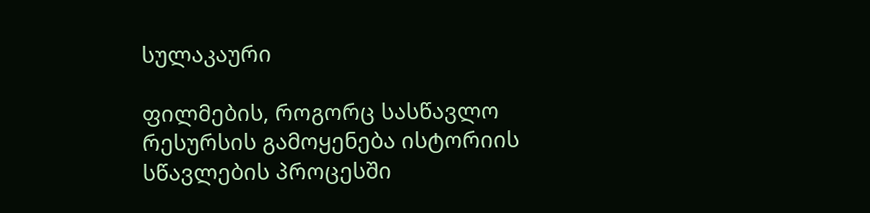სულაკაური

ფილმების, როგორც სასწავლო რესურსის გამოყენება ისტორიის სწავლების პროცესში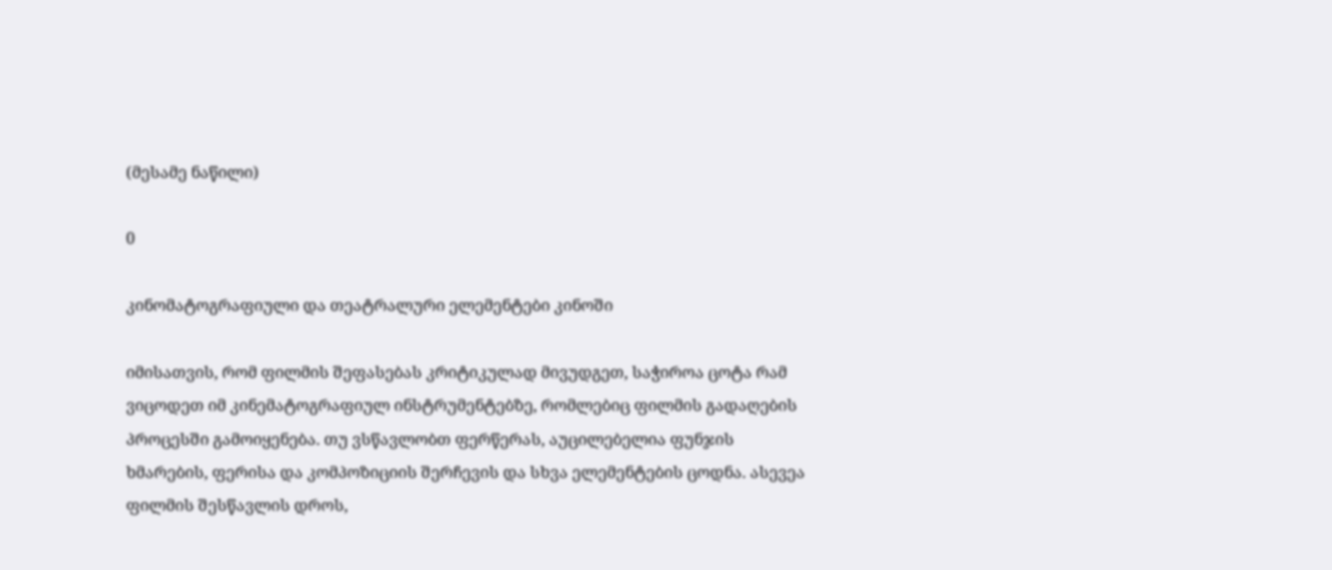(მესამე ნაწილი)

0

კინომატოგრაფიული და თეატრალური ელემენტები კინოში

იმისათვის, რომ ფილმის შეფასებას კრიტიკულად მივუდგეთ, საჭიროა ცოტა რამ ვიცოდეთ იმ კინემატოგრაფიულ ინსტრუმენტებზე, რომლებიც ფილმის გადაღების პროცესში გამოიყენება. თუ ვსწავლობთ ფერწერას, აუცილებელია ფუნჯის ხმარების, ფერისა და კომპოზიციის შერჩევის და სხვა ელემენტების ცოდნა. ასევეა ფილმის შესწავლის დროს,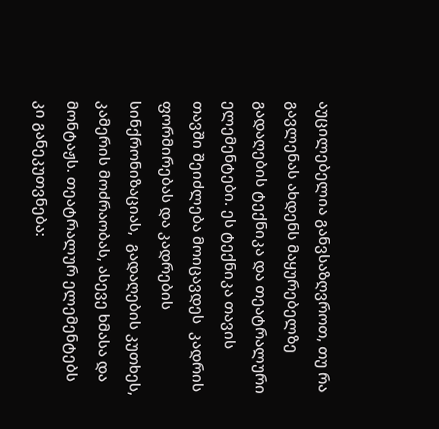აუცილებელია განვსაზღვროთ, თუ რა გავლენას ახდენს მაყურებელზე გადაღების ტექნიკა და თეატრალური ელემენტები. ეს ტექნიკა თავის თავში შეიძლება მოიცავდეს  კადრის ფორმირებას და კადრების სინქრონიზაციას,  გადაღების კუთხეს,  კამერის მოძრაობას, ასევე ხმასა და მონტაჟს. თეატრალურ ელემენტებს კი განეკუთვნება: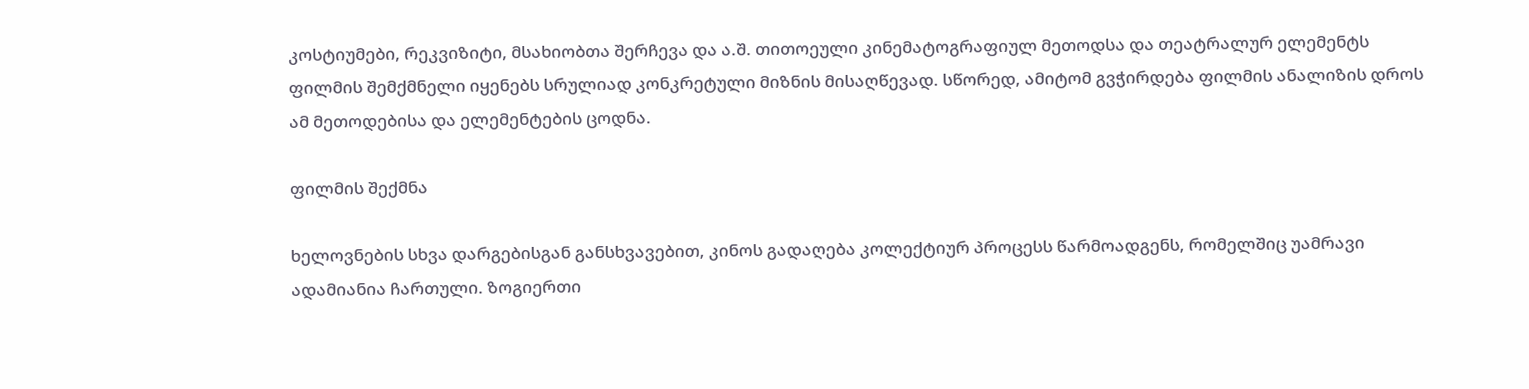კოსტიუმები, რეკვიზიტი, მსახიობთა შერჩევა და ა.შ. თითოეული კინემატოგრაფიულ მეთოდსა და თეატრალურ ელემენტს ფილმის შემქმნელი იყენებს სრულიად კონკრეტული მიზნის მისაღწევად. სწორედ, ამიტომ გვჭირდება ფილმის ანალიზის დროს ამ მეთოდებისა და ელემენტების ცოდნა.

ფილმის შექმნა

ხელოვნების სხვა დარგებისგან განსხვავებით, კინოს გადაღება კოლექტიურ პროცესს წარმოადგენს, რომელშიც უამრავი ადამიანია ჩართული. ზოგიერთი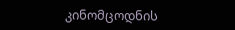კინომცოდნის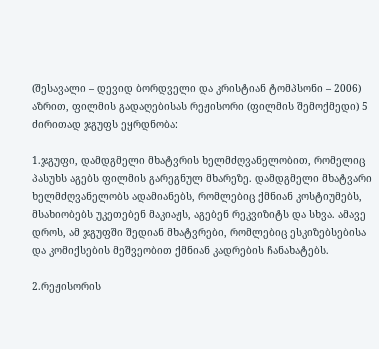(შესავალი – დევიდ ბორდველი და კრისტიან ტომპსონი – 2006) აზრით, ფილმის გადაღებისას რეჟისორი (ფილმის შემოქმედი) 5 ძირითად ჯგუფს ეყრდნობა:

1.ჯგუფი, დამდგმელი მხატვრის ხელმძღვანელობით, რომელიც პასუხს აგებს ფილმის გარეგნულ მხარეზე. დამდგმელი მხატვარი ხელმძღვანელობს ადამიანებს, რომლებიც ქმნიან კოსტიუმებს, მსახიობებს უკეთებენ მაკიაჟს, აგებენ რეკვიზიტს და სხვა. ამავე დროს, ამ ჯგუფში შედიან მხატვრები, რომლებიც ესკიზებსებისა და კომიქსების მეშვეობით ქმნიან კადრების ჩანახატებს.

2.რეჟისორის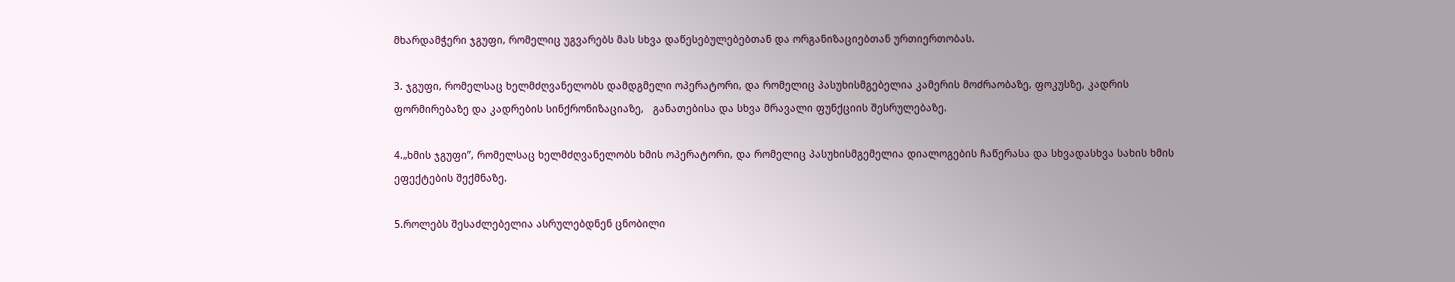მხარდამჭერი ჯგუფი, რომელიც უგვარებს მას სხვა დაწესებულებებთან და ორგანიზაციებთან ურთიერთობას.

3. ჯგუფი, რომელსაც ხელმძღვანელობს დამდგმელი ოპერატორი, და რომელიც პასუხისმგებელია კამერის მოძრაობაზე, ფოკუსზე, კადრის ფორმირებაზე და კადრების სინქრონიზაციაზე,   განათებისა და სხვა მრავალი ფუნქციის შესრულებაზე.

4.„ხმის ჯგუფი”, რომელსაც ხელმძღვანელობს ხმის ოპერატორი, და რომელიც პასუხისმგემელია დიალოგების ჩაწერასა და სხვადასხვა სახის ხმის ეფექტების შექმნაზე.

5.როლებს შესაძლებელია ასრულებდნენ ცნობილი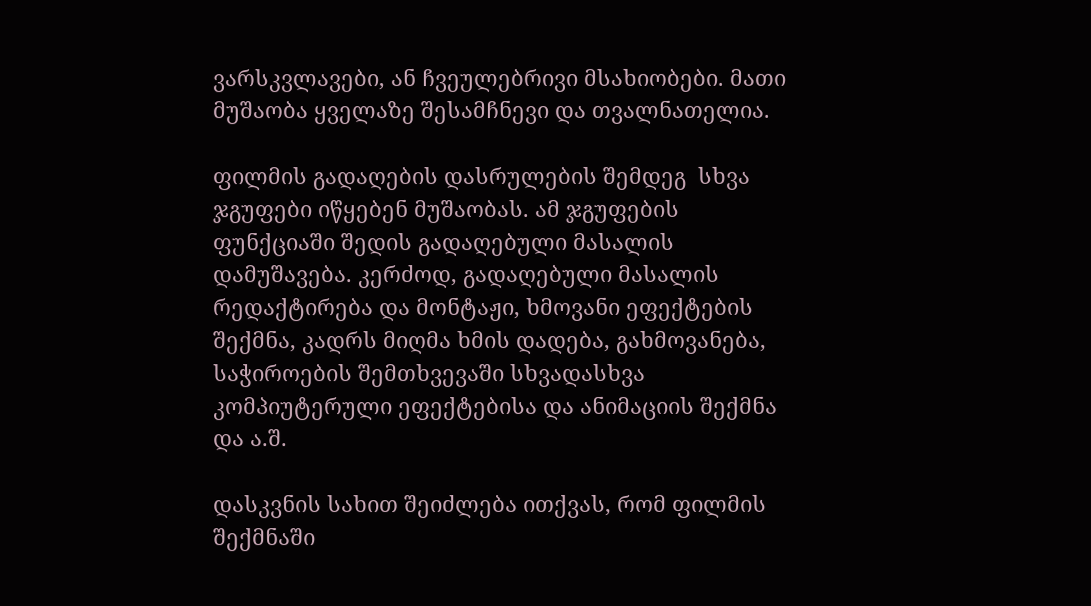ვარსკვლავები, ან ჩვეულებრივი მსახიობები. მათი მუშაობა ყველაზე შესამჩნევი და თვალნათელია.

ფილმის გადაღების დასრულების შემდეგ  სხვა ჯგუფები იწყებენ მუშაობას. ამ ჯგუფების ფუნქციაში შედის გადაღებული მასალის დამუშავება. კერძოდ, გადაღებული მასალის რედაქტირება და მონტაჟი, ხმოვანი ეფექტების შექმნა, კადრს მიღმა ხმის დადება, გახმოვანება, საჭიროების შემთხვევაში სხვადასხვა კომპიუტერული ეფექტებისა და ანიმაციის შექმნა  და ა.შ.

დასკვნის სახით შეიძლება ითქვას, რომ ფილმის შექმნაში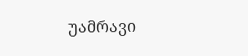უამრავი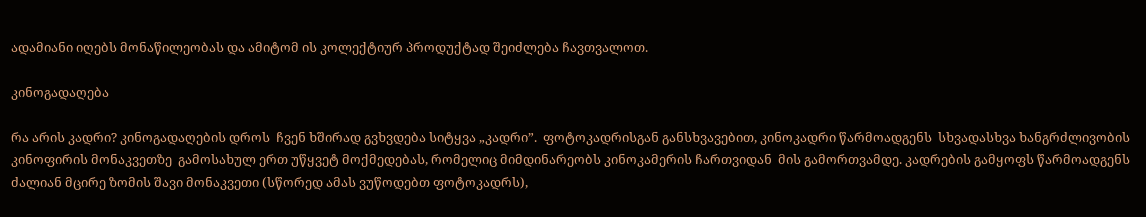ადამიანი იღებს მონაწილეობას და ამიტომ ის კოლექტიურ პროდუქტად შეიძლება ჩავთვალოთ.

კინოგადაღება

რა არის კადრი? კინოგადაღების დროს  ჩვენ ხშირად გვხვდება სიტყვა „კადრი”.  ფოტოკადრისგან განსხვავებით, კინოკადრი წარმოადგენს  სხვადასხვა ხანგრძლივობის კინოფირის მონაკვეთზე  გამოსახულ ერთ უწყვეტ მოქმედებას, რომელიც მიმდინარეობს კინოკამერის ჩართვიდან  მის გამორთვამდე. კადრების გამყოფს წარმოადგენს ძალიან მცირე ზომის შავი მონაკვეთი (სწორედ ამას ვუწოდებთ ფოტოკადრს),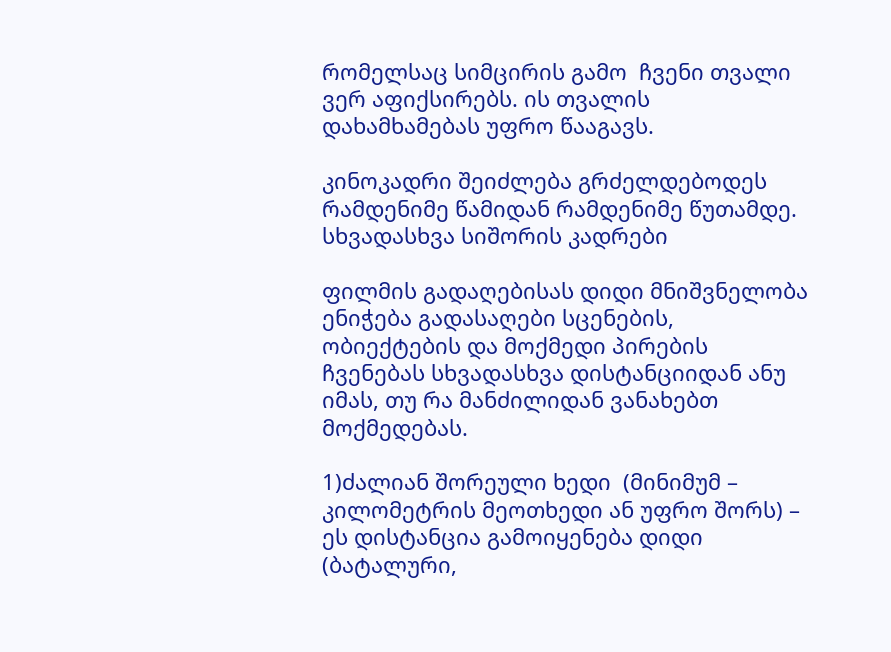რომელსაც სიმცირის გამო  ჩვენი თვალი ვერ აფიქსირებს. ის თვალის დახამხამებას უფრო წააგავს.

კინოკადრი შეიძლება გრძელდებოდეს რამდენიმე წამიდან რამდენიმე წუთამდე.
სხვადასხვა სიშორის კადრები

ფილმის გადაღებისას დიდი მნიშვნელობა ენიჭება გადასაღები სცენების, ობიექტების და მოქმედი პირების ჩვენებას სხვადასხვა დისტანციიდან ანუ იმას, თუ რა მანძილიდან ვანახებთ მოქმედებას.

1)ძალიან შორეული ხედი  (მინიმუმ – კილომეტრის მეოთხედი ან უფრო შორს) –  ეს დისტანცია გამოიყენება დიდი (ბატალური,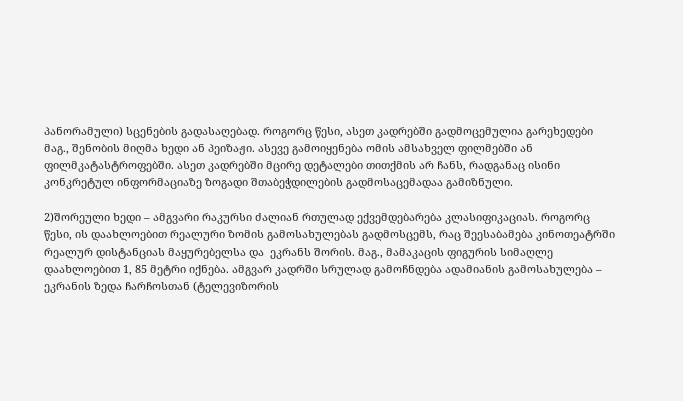პანორამული) სცენების გადასაღებად. როგორც წესი, ასეთ კადრებში გადმოცემულია გარეხედები მაგ., შენობის მიღმა ხედი ან პეიზაჟი. ასევე გამოიყენება ომის ამსახველ ფილმებში ან  ფილმკატასტროფებში. ასეთ კადრებში მცირე დეტალები თითქმის არ ჩანს, რადგანაც ისინი კონკრეტულ ინფორმაციაზე ზოგადი შთაბეჭდილების გადმოსაცემადაა გამიზნული.

2)შორეული ხედი – ამგვარი რაკურსი ძალიან რთულად ექვემდებარება კლასიფიკაციას. როგორც წესი, ის დაახლოებით რეალური ზომის გამოსახულებას გადმოსცემს, რაც შეესაბამება კინოთეატრში რეალურ დისტანციას მაყურებელსა და  ეკრანს შორის. მაგ., მამაკაცის ფიგურის სიმაღლე დაახლოებით 1, 85 მეტრი იქნება. ამგვარ კადრში სრულად გამოჩნდება ადამიანის გამოსახულება – ეკრანის ზედა ჩარჩოსთან (ტელევიზორის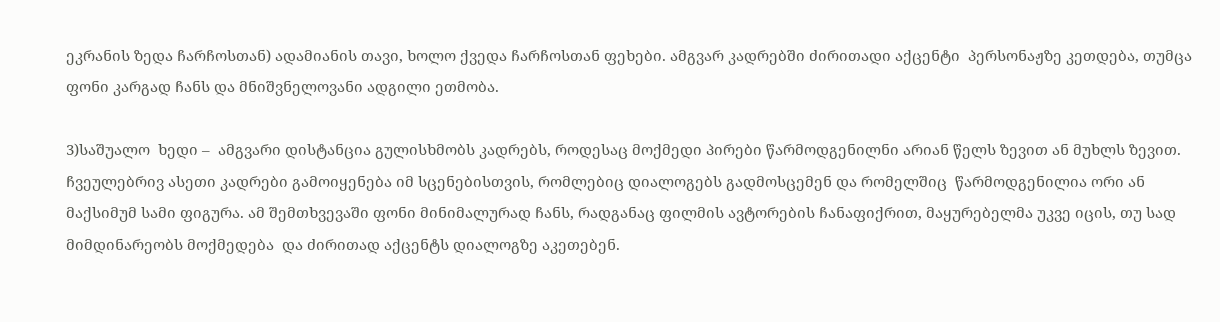ეკრანის ზედა ჩარჩოსთან) ადამიანის თავი, ხოლო ქვედა ჩარჩოსთან ფეხები. ამგვარ კადრებში ძირითადი აქცენტი  პერსონაჟზე კეთდება, თუმცა ფონი კარგად ჩანს და მნიშვნელოვანი ადგილი ეთმობა.

3)საშუალო  ხედი –  ამგვარი დისტანცია გულისხმობს კადრებს, როდესაც მოქმედი პირები წარმოდგენილნი არიან წელს ზევით ან მუხლს ზევით. ჩვეულებრივ ასეთი კადრები გამოიყენება იმ სცენებისთვის, რომლებიც დიალოგებს გადმოსცემენ და რომელშიც  წარმოდგენილია ორი ან მაქსიმუმ სამი ფიგურა. ამ შემთხვევაში ფონი მინიმალურად ჩანს, რადგანაც ფილმის ავტორების ჩანაფიქრით, მაყურებელმა უკვე იცის, თუ სად მიმდინარეობს მოქმედება  და ძირითად აქცენტს დიალოგზე აკეთებენ.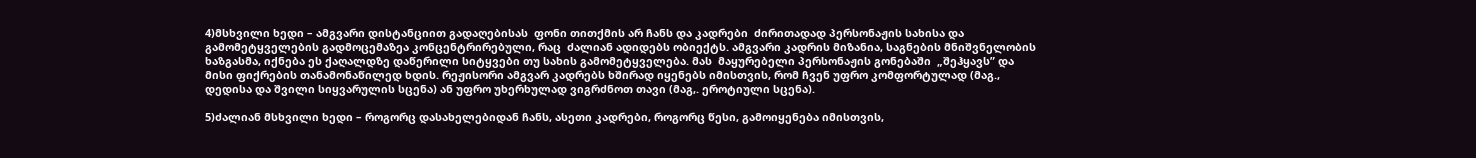4)მსხვილი ხედი – ამგვარი დისტანციით გადაღებისას  ფონი თითქმის არ ჩანს და კადრები  ძირითადად პერსონაჟის სახისა და გამომეტყველების გადმოცემაზეა კონცენტრირებული, რაც  ძალიან ადიდებს ობიექტს. ამგვარი კადრის მიზანია, საგნების მნიშვნელობის ხაზგასმა, იქნება ეს ქაღალდზე დაწერილი სიტყვები თუ სახის გამომეტყველება. მას  მაყურებელი პერსონაჟის გონებაში  „შეჰყავს” და მისი ფიქრების თანამონაწილედ ხდის. რეჟისორი ამგვარ კადრებს ხშირად იყენებს იმისთვის, რომ ჩვენ უფრო კომფორტულად (მაგ., დედისა და შვილი სიყვარულის სცენა) ან უფრო უხერხულად ვიგრძნოთ თავი (მაგ,. ეროტიული სცენა).

5)ძალიან მსხვილი ხედი – როგორც დასახელებიდან ჩანს, ასეთი კადრები, როგორც წესი, გამოიყენება იმისთვის,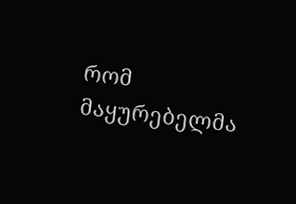რომ მაყურებელმა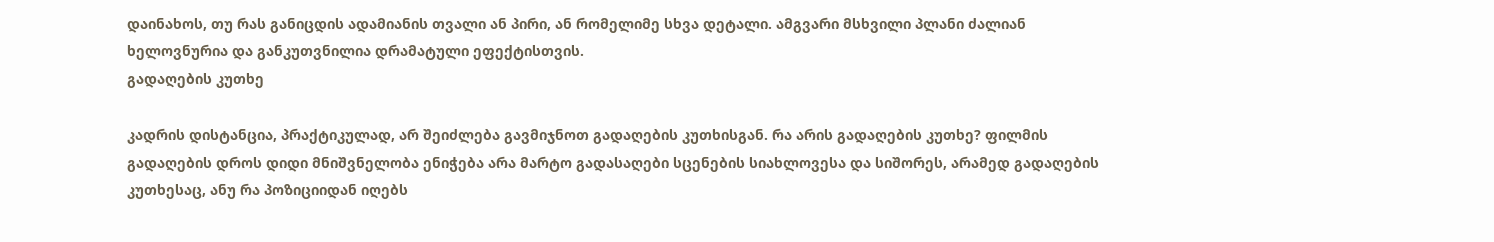დაინახოს, თუ რას განიცდის ადამიანის თვალი ან პირი, ან რომელიმე სხვა დეტალი. ამგვარი მსხვილი პლანი ძალიან ხელოვნურია და განკუთვნილია დრამატული ეფექტისთვის.
გადაღების კუთხე

კადრის დისტანცია, პრაქტიკულად, არ შეიძლება გავმიჯნოთ გადაღების კუთხისგან. რა არის გადაღების კუთხე? ფილმის გადაღების დროს დიდი მნიშვნელობა ენიჭება არა მარტო გადასაღები სცენების სიახლოვესა და სიშორეს, არამედ გადაღების კუთხესაც, ანუ რა პოზიციიდან იღებს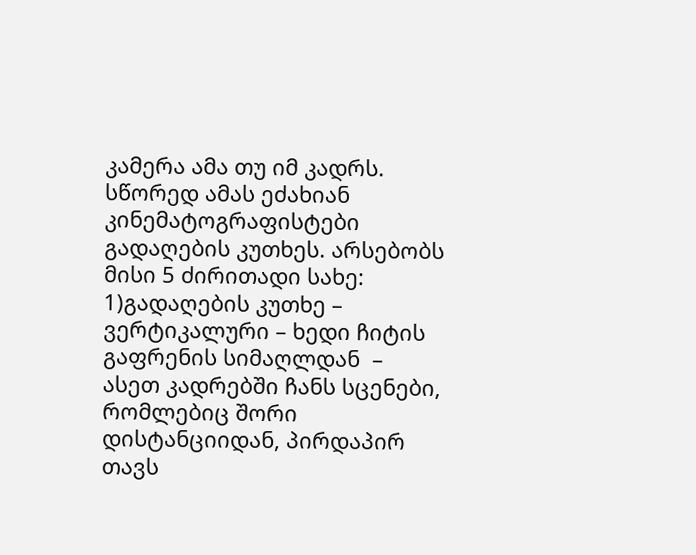კამერა ამა თუ იმ კადრს. სწორედ ამას ეძახიან კინემატოგრაფისტები გადაღების კუთხეს. არსებობს მისი 5 ძირითადი სახე:
1)გადაღების კუთხე – ვერტიკალური – ხედი ჩიტის გაფრენის სიმაღლდან  – ასეთ კადრებში ჩანს სცენები, რომლებიც შორი დისტანციიდან, პირდაპირ თავს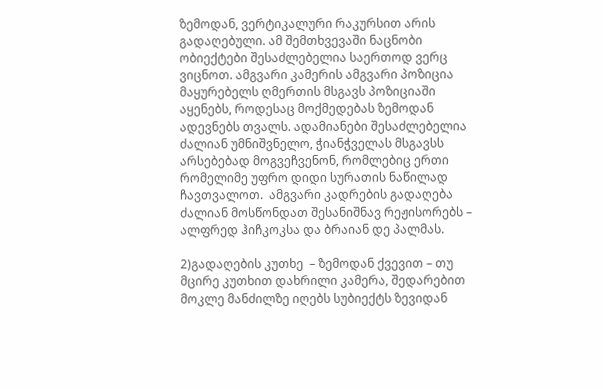ზემოდან, ვერტიკალური რაკურსით არის გადაღებული. ამ შემთხვევაში ნაცნობი ობიექტები შესაძლებელია საერთოდ ვერც ვიცნოთ. ამგვარი კამერის ამგვარი პოზიცია  მაყურებელს ღმერთის მსგავს პოზიციაში აყენებს, როდესაც მოქმედებას ზემოდან ადევნებს თვალს. ადამიანები შესაძლებელია ძალიან უმნიშვნელო, ჭიანჭველას მსგავსს  არსებებად მოგვეჩვენონ, რომლებიც ერთი  რომელიმე უფრო დიდი სურათის ნაწილად ჩავთვალოთ.  ამგვარი კადრების გადაღება ძალიან მოსწონდათ შესანიშნავ რეჟისორებს – ალფრედ ჰიჩკოკსა და ბრაიან დე პალმას.

2)გადაღების კუთხე  – ზემოდან ქვევით – თუ მცირე კუთხით დახრილი კამერა, შედარებით მოკლე მანძილზე იღებს სუბიექტს ზევიდან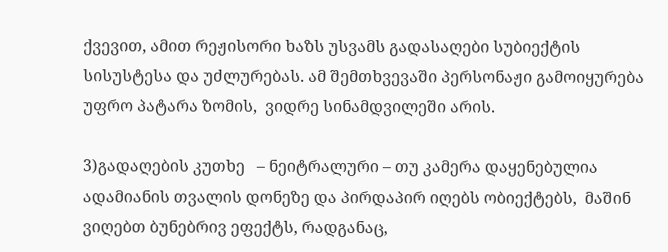ქვევით, ამით რეჟისორი ხაზს უსვამს გადასაღები სუბიექტის სისუსტესა და უძლურებას. ამ შემთხვევაში პერსონაჟი გამოიყურება უფრო პატარა ზომის,  ვიდრე სინამდვილეში არის.

3)გადაღების კუთხე   – ნეიტრალური – თუ კამერა დაყენებულია ადამიანის თვალის დონეზე და პირდაპირ იღებს ობიექტებს,  მაშინ ვიღებთ ბუნებრივ ეფექტს, რადგანაც,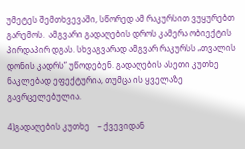უმეტეს შემთხვევაში, სწორედ ამ რაკურსით ვუყურებთ გარემოს.  ამგვარი გადაღების დროს კამერა ობიექტის პირდაპირ დგას. სხვაგვარად ამგვარ რაკურსს „თვალის დონის კადრს” უწოდებენ. გადაღების ასეთი კუთხე ნაკლებად ეფექტურია, თუმცა ის ყველაზე გავრცელებულია.

4)გადაღების კუთხე    – ქვევიდან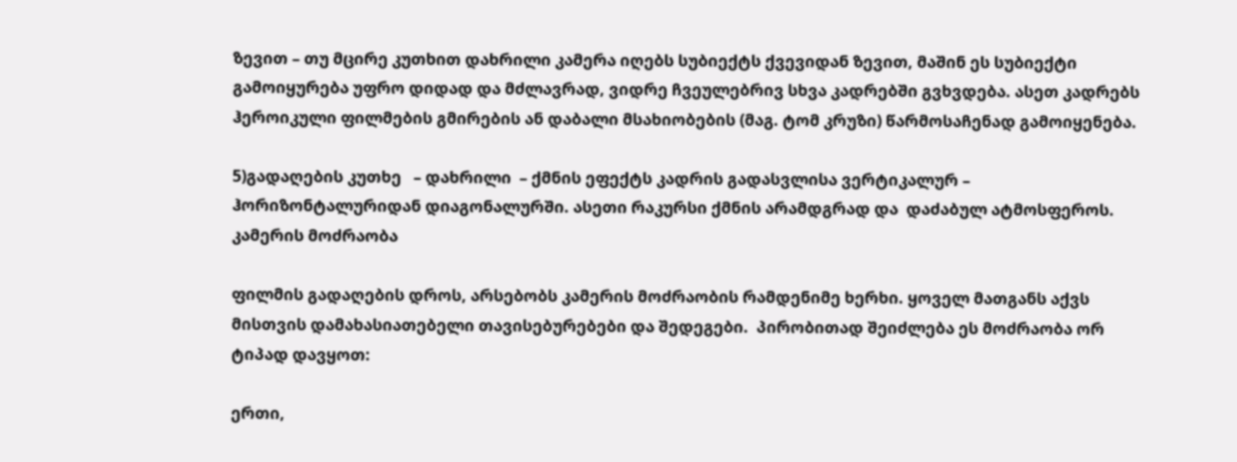ზევით – თუ მცირე კუთხით დახრილი კამერა იღებს სუბიექტს ქვევიდან ზევით, მაშინ ეს სუბიექტი გამოიყურება უფრო დიდად და მძლავრად, ვიდრე ჩვეულებრივ სხვა კადრებში გვხვდება. ასეთ კადრებს ჰეროიკული ფილმების გმირების ან დაბალი მსახიობების (მაგ. ტომ კრუზი) წარმოსაჩენად გამოიყენება.

5)გადაღების კუთხე   – დახრილი  – ქმნის ეფექტს კადრის გადასვლისა ვერტიკალურ – ჰორიზონტალურიდან დიაგონალურში. ასეთი რაკურსი ქმნის არამდგრად და  დაძაბულ ატმოსფეროს.
კამერის მოძრაობა

ფილმის გადაღების დროს, არსებობს კამერის მოძრაობის რამდენიმე ხერხი. ყოველ მათგანს აქვს მისთვის დამახასიათებელი თავისებურებები და შედეგები.  პირობითად შეიძლება ეს მოძრაობა ორ ტიპად დავყოთ:

ერთი,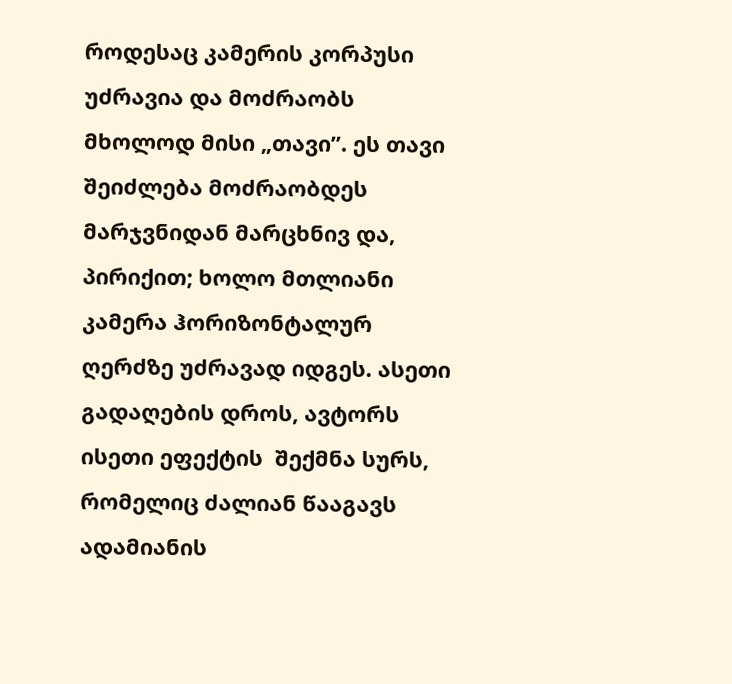როდესაც კამერის კორპუსი  უძრავია და მოძრაობს მხოლოდ მისი „თავი”. ეს თავი შეიძლება მოძრაობდეს მარჯვნიდან მარცხნივ და, პირიქით; ხოლო მთლიანი კამერა ჰორიზონტალურ ღერძზე უძრავად იდგეს. ასეთი გადაღების დროს, ავტორს ისეთი ეფექტის  შექმნა სურს, რომელიც ძალიან წააგავს ადამიანის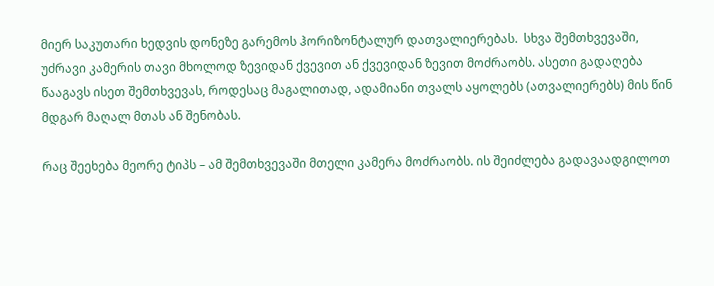მიერ საკუთარი ხედვის დონეზე გარემოს ჰორიზონტალურ დათვალიერებას.  სხვა შემთხვევაში, უძრავი კამერის თავი მხოლოდ ზევიდან ქვევით ან ქვევიდან ზევით მოძრაობს. ასეთი გადაღება წააგავს ისეთ შემთხვევას, როდესაც მაგალითად, ადამიანი თვალს აყოლებს (ათვალიერებს) მის წინ მდგარ მაღალ მთას ან შენობას.

რაც შეეხება მეორე ტიპს – ამ შემთხვევაში მთელი კამერა მოძრაობს. ის შეიძლება გადავაადგილოთ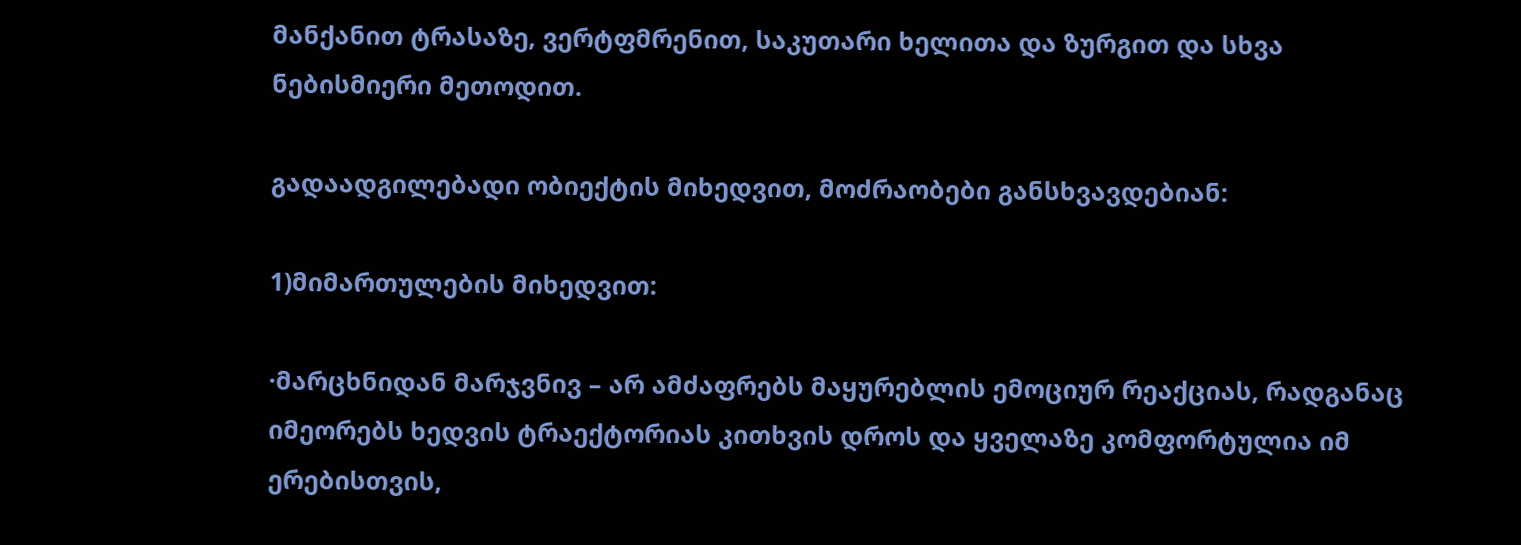მანქანით ტრასაზე, ვერტფმრენით, საკუთარი ხელითა და ზურგით და სხვა ნებისმიერი მეთოდით.

გადაადგილებადი ობიექტის მიხედვით, მოძრაობები განსხვავდებიან:

1)მიმართულების მიხედვით:

·მარცხნიდან მარჯვნივ – არ ამძაფრებს მაყურებლის ემოციურ რეაქციას, რადგანაც იმეორებს ხედვის ტრაექტორიას კითხვის დროს და ყველაზე კომფორტულია იმ ერებისთვის,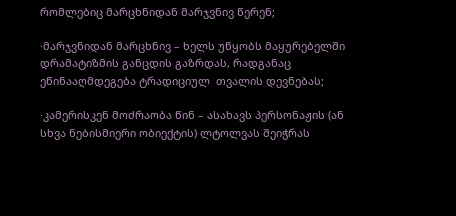რომლებიც მარცხნიდან მარჯვნივ წერენ;

·მარჯვნიდან მარცხნივ – ხელს უწყობს მაყურებელში დრამატიზმის განცდის გაზრდას, რადგანაც ეწინააღმდეგება ტრადიციულ  თვალის დევნებას;

·კამერისკენ მოძრაობა წინ – ასახავს პერსონაჟის (ან სხვა ნებისმიერი ობიექტის) ლტოლვას შეიჭრას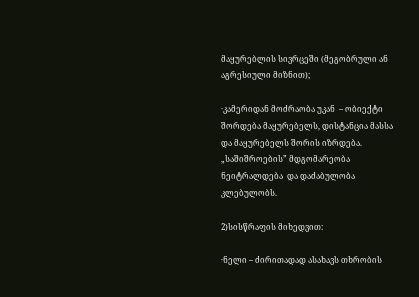მაყურებლის სივრცეში (მეგობრული ან აგრესიული მიზნით);

·კამერიდან მოძრაობა უკან  – ობიექტი შორდება მაყურებელს, დისტანცია მასსა და მაყურებელს შორის იზრდება.  „საშიშროების” მდგომარეობა ნეიტრალდება  და დაძაბულობა კლებულობს.

2)სისწრაფის მიხედვით:

·ნელი – ძირითადად ასახავს თხრობის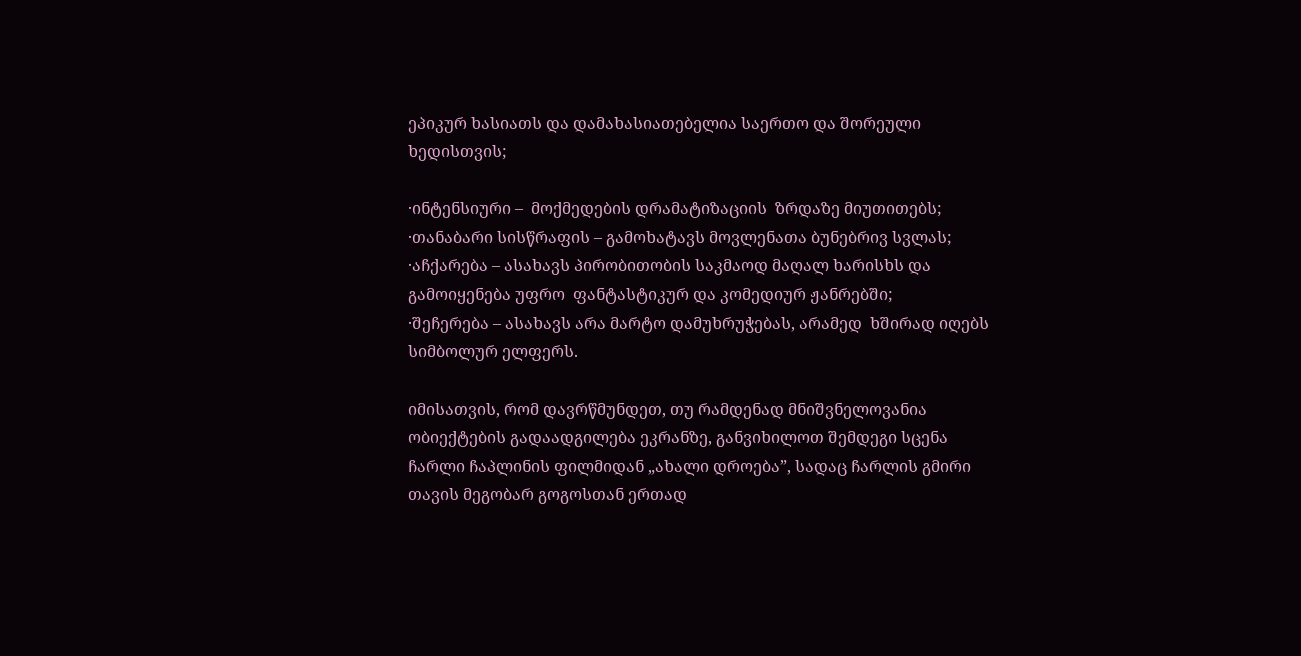ეპიკურ ხასიათს და დამახასიათებელია საერთო და შორეული ხედისთვის;

·ინტენსიური –  მოქმედების დრამატიზაციის  ზრდაზე მიუთითებს;
·თანაბარი სისწრაფის – გამოხატავს მოვლენათა ბუნებრივ სვლას;
·აჩქარება – ასახავს პირობითობის საკმაოდ მაღალ ხარისხს და გამოიყენება უფრო  ფანტასტიკურ და კომედიურ ჟანრებში;
·შეჩერება – ასახავს არა მარტო დამუხრუჭებას, არამედ  ხშირად იღებს სიმბოლურ ელფერს.

იმისათვის, რომ დავრწმუნდეთ, თუ რამდენად მნიშვნელოვანია ობიექტების გადაადგილება ეკრანზე, განვიხილოთ შემდეგი სცენა ჩარლი ჩაპლინის ფილმიდან „ახალი დროება”, სადაც ჩარლის გმირი თავის მეგობარ გოგოსთან ერთად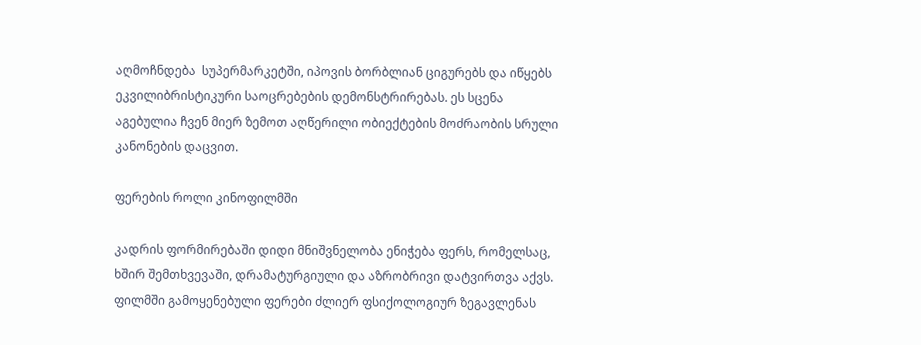აღმოჩნდება  სუპერმარკეტში, იპოვის ბორბლიან ციგურებს და იწყებს ეკვილიბრისტიკური საოცრებების დემონსტრირებას. ეს სცენა აგებულია ჩვენ მიერ ზემოთ აღწერილი ობიექტების მოძრაობის სრული კანონების დაცვით.

ფერების როლი კინოფილმში

კადრის ფორმირებაში დიდი მნიშვნელობა ენიჭება ფერს, რომელსაც, ხშირ შემთხვევაში, დრამატურგიული და აზრობრივი დატვირთვა აქვს. ფილმში გამოყენებული ფერები ძლიერ ფსიქოლოგიურ ზეგავლენას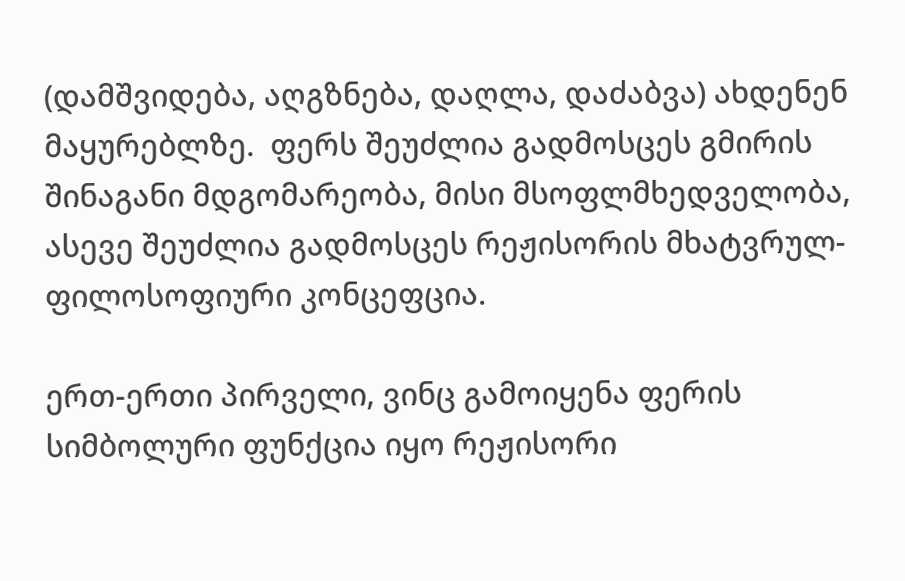(დამშვიდება, აღგზნება, დაღლა, დაძაბვა) ახდენენ  მაყურებლზე.  ფერს შეუძლია გადმოსცეს გმირის შინაგანი მდგომარეობა, მისი მსოფლმხედველობა, ასევე შეუძლია გადმოსცეს რეჟისორის მხატვრულ-ფილოსოფიური კონცეფცია.

ერთ-ერთი პირველი, ვინც გამოიყენა ფერის სიმბოლური ფუნქცია იყო რეჟისორი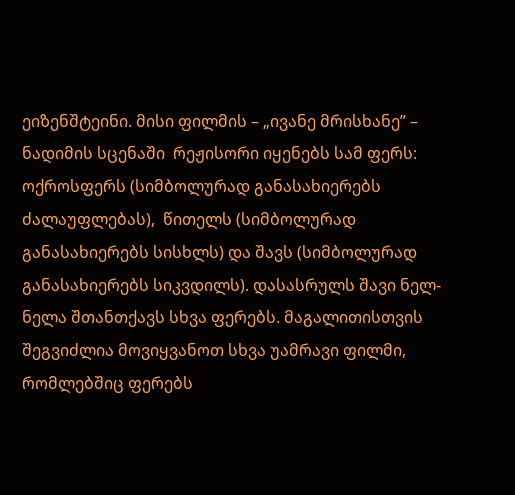ეიზენშტეინი. მისი ფილმის – „ივანე მრისხანე” – ნადიმის სცენაში  რეჟისორი იყენებს სამ ფერს: ოქროსფერს (სიმბოლურად განასახიერებს ძალაუფლებას),  წითელს (სიმბოლურად განასახიერებს სისხლს) და შავს (სიმბოლურად განასახიერებს სიკვდილს). დასასრულს შავი ნელ-ნელა შთანთქავს სხვა ფერებს. მაგალითისთვის შეგვიძლია მოვიყვანოთ სხვა უამრავი ფილმი, რომლებშიც ფერებს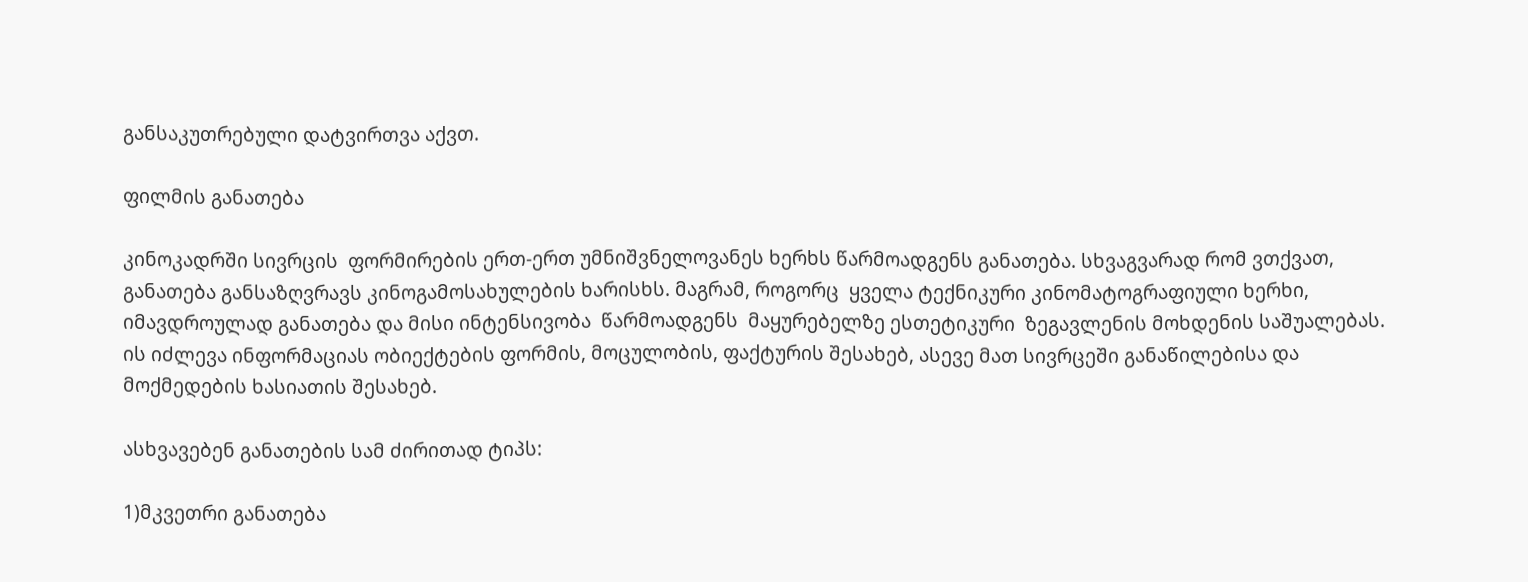განსაკუთრებული დატვირთვა აქვთ.

ფილმის განათება

კინოკადრში სივრცის  ფორმირების ერთ-ერთ უმნიშვნელოვანეს ხერხს წარმოადგენს განათება. სხვაგვარად რომ ვთქვათ, განათება განსაზღვრავს კინოგამოსახულების ხარისხს. მაგრამ, როგორც  ყველა ტექნიკური კინომატოგრაფიული ხერხი, იმავდროულად განათება და მისი ინტენსივობა  წარმოადგენს  მაყურებელზე ესთეტიკური  ზეგავლენის მოხდენის საშუალებას. ის იძლევა ინფორმაციას ობიექტების ფორმის, მოცულობის, ფაქტურის შესახებ, ასევე მათ სივრცეში განაწილებისა და მოქმედების ხასიათის შესახებ.

ასხვავებენ განათების სამ ძირითად ტიპს:

1)მკვეთრი განათება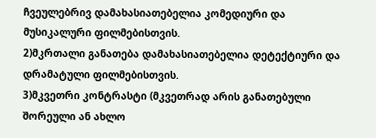ჩვეულებრივ დამახასიათებელია კომედიური და მუსიკალური ფილმებისთვის.
2)მკრთალი განათება დამახასიათებელია დეტექტიური და დრამატული ფილმებისთვის.
3)მკვეთრი კონტრასტი (მკვეთრად არის განათებული  შორეული ან ახლო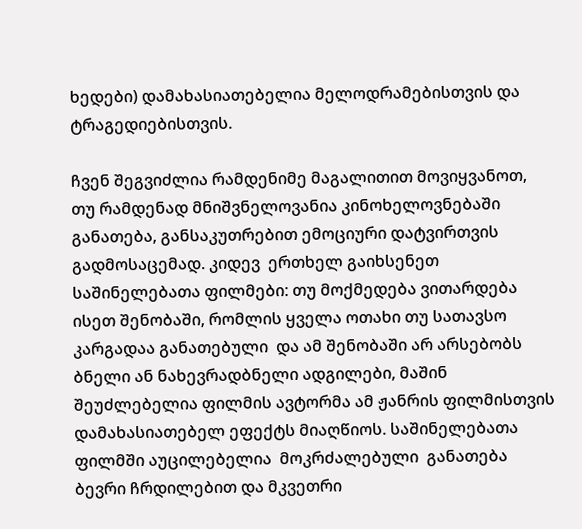ხედები) დამახასიათებელია მელოდრამებისთვის და ტრაგედიებისთვის.

ჩვენ შეგვიძლია რამდენიმე მაგალითით მოვიყვანოთ, თუ რამდენად მნიშვნელოვანია კინოხელოვნებაში განათება, განსაკუთრებით ემოციური დატვირთვის გადმოსაცემად. კიდევ  ერთხელ გაიხსენეთ საშინელებათა ფილმები: თუ მოქმედება ვითარდება ისეთ შენობაში, რომლის ყველა ოთახი თუ სათავსო კარგადაა განათებული  და ამ შენობაში არ არსებობს ბნელი ან ნახევრადბნელი ადგილები, მაშინ შეუძლებელია ფილმის ავტორმა ამ ჟანრის ფილმისთვის დამახასიათებელ ეფექტს მიაღწიოს. საშინელებათა ფილმში აუცილებელია  მოკრძალებული  განათება  ბევრი ჩრდილებით და მკვეთრი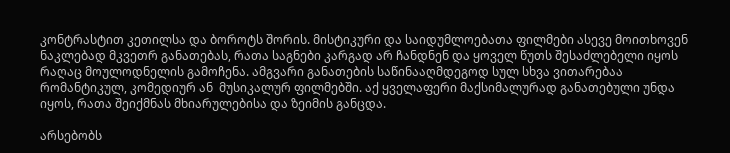კონტრასტით კეთილსა და ბოროტს შორის. მისტიკური და საიდუმლოებათა ფილმები ასევე მოითხოვენ  ნაკლებად მკვეთრ განათებას, რათა საგნები კარგად არ ჩანდნენ და ყოველ წუთს შესაძლებელი იყოს რაღაც მოულოდნელის გამოჩენა. ამგვარი განათების საწინააღმდეგოდ სულ სხვა ვითარებაა რომანტიკულ, კომედიურ ან  მუსიკალურ ფილმებში. აქ ყველაფერი მაქსიმალურად განათებული უნდა იყოს, რათა შეიქმნას მხიარულებისა და ზეიმის განცდა.

არსებობს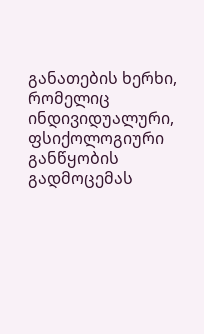განათების ხერხი, რომელიც  ინდივიდუალური,  ფსიქოლოგიური განწყობის  გადმოცემას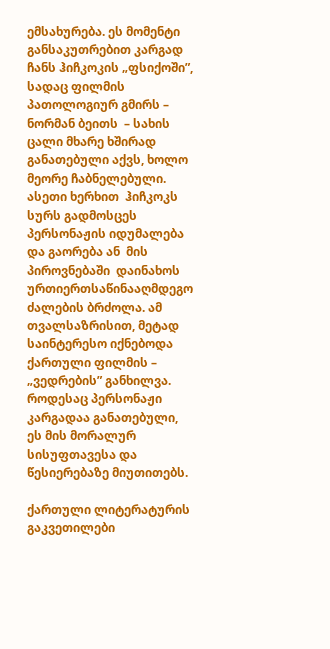ემსახურება. ეს მომენტი განსაკუთრებით კარგად ჩანს ჰიჩკოკის „ფსიქოში”, სადაც ფილმის პათოლოგიურ გმირს – ნორმან ბეითს  – სახის  ცალი მხარე ხშირად განათებული აქვს, ხოლო მეორე ჩაბნელებული. ასეთი ხერხით  ჰიჩკოკს სურს გადმოსცეს პერსონაჟის იდუმალება და გაორება ან  მის პიროვნებაში  დაინახოს ურთიერთსაწინააღმდეგო ძალების ბრძოლა. ამ თვალსაზრისით, მეტად საინტერესო იქნებოდა ქართული ფილმის – „ვედრების” განხილვა.
როდესაც პერსონაჟი კარგადაა განათებული, ეს მის მორალურ სისუფთავესა და წესიერებაზე მიუთითებს.

ქართული ლიტერატურის გაკვეთილები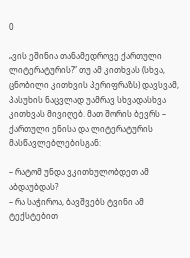0

„ვის ეშინია თანამედროვე ქართული ლიტერატურის?” თუ ამ კითხვას (სხვა, ცნობილი კითხვის პერიფრაზს) დავსვამ, პასუხის ნაცვლად უამრავ სხვადასხვა კითხვას მივიღებ. მათ შორის ბევრს – ქართული ენისა და ლიტერატურის მასწავლებლებისგან:

– რატომ უნდა ვკითხულობდეთ ამ აბდაუბდას?
– რა საჭიროა, ბავშვებს ტვინი ამ ტექსტებით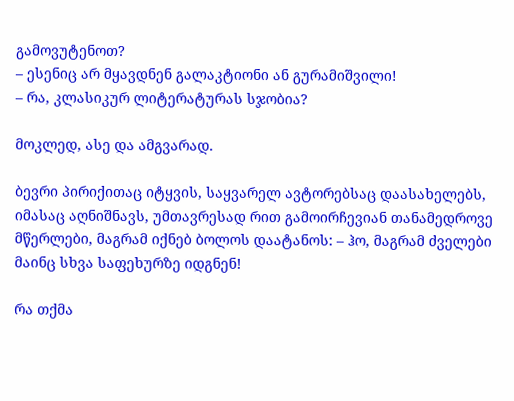გამოვუტენოთ?
– ესენიც არ მყავდნენ გალაკტიონი ან გურამიშვილი!
– რა, კლასიკურ ლიტერატურას სჯობია?

მოკლედ, ასე და ამგვარად.

ბევრი პირიქითაც იტყვის, საყვარელ ავტორებსაც დაასახელებს, იმასაც აღნიშნავს, უმთავრესად რით გამოირჩევიან თანამედროვე მწერლები, მაგრამ იქნებ ბოლოს დაატანოს: – ჰო, მაგრამ ძველები მაინც სხვა საფეხურზე იდგნენ!

რა თქმა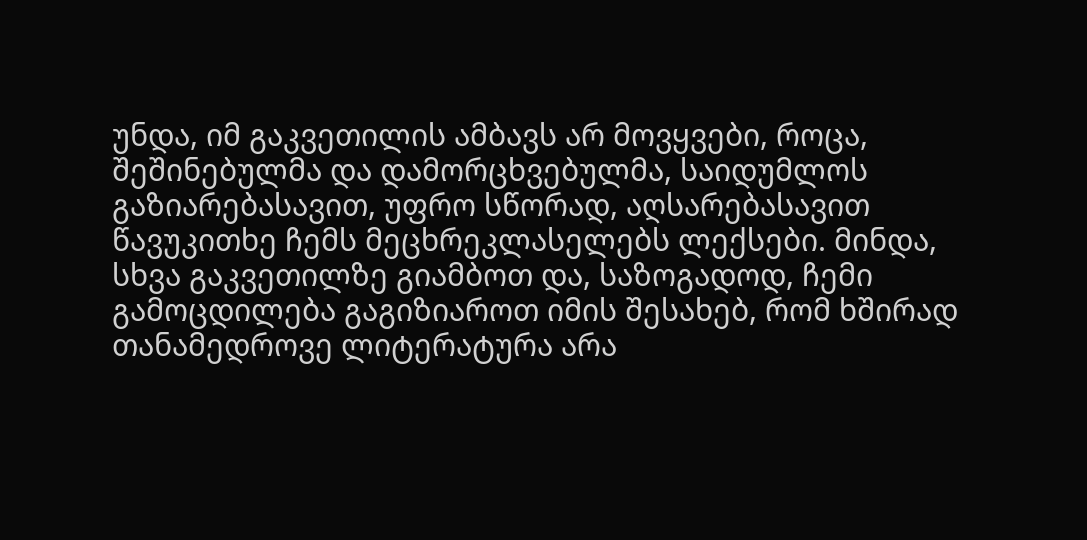უნდა, იმ გაკვეთილის ამბავს არ მოვყვები, როცა, შეშინებულმა და დამორცხვებულმა, საიდუმლოს გაზიარებასავით, უფრო სწორად, აღსარებასავით წავუკითხე ჩემს მეცხრეკლასელებს ლექსები. მინდა, სხვა გაკვეთილზე გიამბოთ და, საზოგადოდ, ჩემი გამოცდილება გაგიზიაროთ იმის შესახებ, რომ ხშირად თანამედროვე ლიტერატურა არა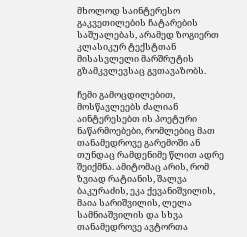მხოლოდ საინტერესო გაკვეთილების ჩატარების საშუალებას, არამედ ზოგიერთ კლასიკურ ტექსტთან მისასვლელი მარშრუტის გზამკვლევსაც გვთავაზობს.

ჩემი გამოცდილებით, მოსწავლეებს ძალიან აინტერესებთ ის პოეტური ნაწარმოებები, რომლებიც მათ თანამედროვე გარემოში ან თუნდაც რამდენიმე წლით ადრე შეიქმნა. ამიტომაც არის, რომ ზვიად რატიანის, შალვა ბაკურაძის, ეკა ქევანიშვილის, მაია სარიშვილის, ლელა სამნიაშვილის და სხვა თანამედროვე ავტორთა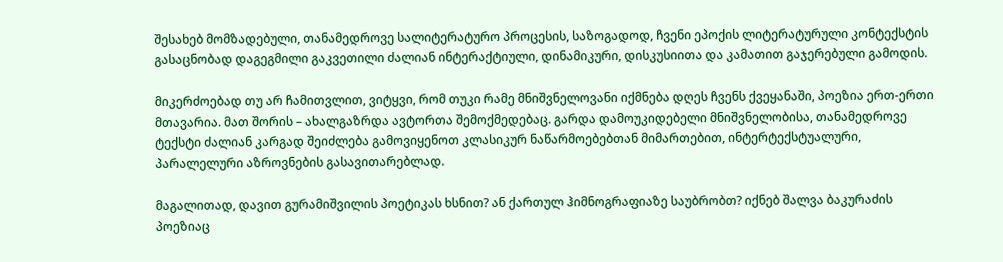შესახებ მომზადებული, თანამედროვე სალიტერატურო პროცესის, საზოგადოდ, ჩვენი ეპოქის ლიტერატურული კონტექსტის გასაცნობად დაგეგმილი გაკვეთილი ძალიან ინტერაქტიული, დინამიკური, დისკუსიითა და კამათით გაჯერებული გამოდის.

მიკერძოებად თუ არ ჩამითვლით, ვიტყვი, რომ თუკი რამე მნიშვნელოვანი იქმნება დღეს ჩვენს ქვეყანაში, პოეზია ერთ-ერთი მთავარია. მათ შორის – ახალგაზრდა ავტორთა შემოქმედებაც. გარდა დამოუკიდებელი მნიშვნელობისა, თანამედროვე ტექსტი ძალიან კარგად შეიძლება გამოვიყენოთ კლასიკურ ნაწარმოებებთან მიმართებით, ინტერტექსტუალური, პარალელური აზროვნების გასავითარებლად.

მაგალითად, დავით გურამიშვილის პოეტიკას ხსნით? ან ქართულ ჰიმნოგრაფიაზე საუბრობთ? იქნებ შალვა ბაკურაძის პოეზიაც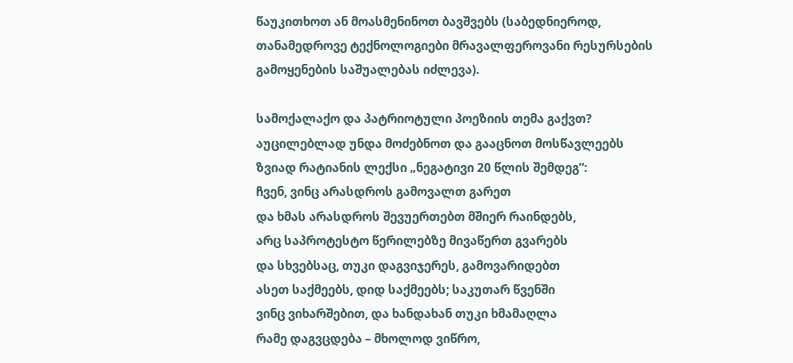წაუკითხოთ ან მოასმენინოთ ბავშვებს (საბედნიეროდ, თანამედროვე ტექნოლოგიები მრავალფეროვანი რესურსების გამოყენების საშუალებას იძლევა).

სამოქალაქო და პატრიოტული პოეზიის თემა გაქვთ? აუცილებლად უნდა მოძებნოთ და გააცნოთ მოსწავლეებს ზვიად რატიანის ლექსი „ნეგატივი 20 წლის შემდეგ”:
ჩვენ, ვინც არასდროს გამოვალთ გარეთ
და ხმას არასდროს შევუერთებთ მშიერ რაინდებს,
არც საპროტესტო წერილებზე მივაწერთ გვარებს
და სხვებსაც, თუკი დაგვიჯერეს, გამოვარიდებთ
ასეთ საქმეებს, დიდ საქმეებს; საკუთარ წვენში
ვინც ვიხარშებით, და ხანდახან თუკი ხმამაღლა
რამე დაგვცდება – მხოლოდ ვიწრო,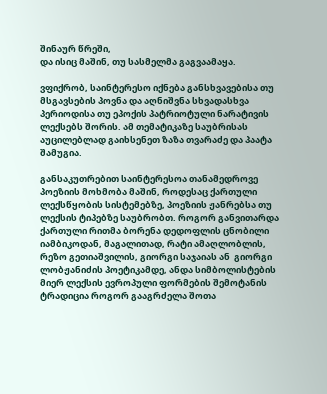შინაურ წრეში,
და ისიც მაშინ, თუ სასმელმა გაგვაამაყა.

ვფიქრობ, საინტერესო იქნება განსხვავებისა თუ მსგავსების პოვნა და აღნიშვნა სხვადასხვა პერიოდისა თუ ეპოქის პატრიოტული ნარატივის ლექსებს შორის. ამ თემატიკაზე საუბრისას აუცილებლად გაიხსენეთ ზაზა თვარაძე და პაატა შამუგია.

განსაკუთრებით საინტერესოა თანამედროვე პოეზიის მოხმობა მაშინ, როდესაც ქართული ლექსწყობის სისტემებზე, პოეზიის ჟანრებსა თუ ლექსის ტიპებზე საუბრობთ. როგორ განვითარდა ქართული რითმა ბორენა დედოფლის ცნობილი იამბიკოდან, მაგალითად, რატი ამაღლობლის, რეზო გეთიაშვილის, გიორგი საჯაიას ან  გიორგი ლობჟანიძის პოეტიკამდე, ანდა სიმბოლისტების მიერ ლექსის ევროპული ფორმების შემოტანის ტრადიცია როგორ გააგრძელა შოთა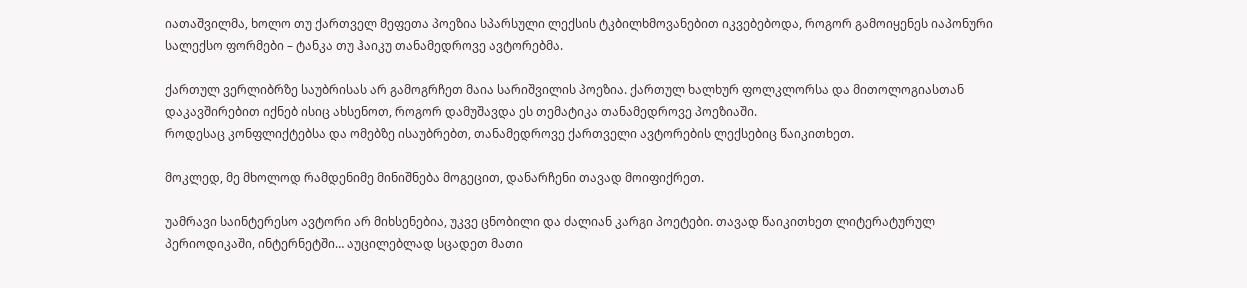იათაშვილმა, ხოლო თუ ქართველ მეფეთა პოეზია სპარსული ლექსის ტკბილხმოვანებით იკვებებოდა, როგორ გამოიყენეს იაპონური სალექსო ფორმები – ტანკა თუ ჰაიკუ თანამედროვე ავტორებმა.

ქართულ ვერლიბრზე საუბრისას არ გამოგრჩეთ მაია სარიშვილის პოეზია. ქართულ ხალხურ ფოლკლორსა და მითოლოგიასთან დაკავშირებით იქნებ ისიც ახსენოთ, როგორ დამუშავდა ეს თემატიკა თანამედროვე პოეზიაში.
როდესაც კონფლიქტებსა და ომებზე ისაუბრებთ, თანამედროვე ქართველი ავტორების ლექსებიც წაიკითხეთ.

მოკლედ, მე მხოლოდ რამდენიმე მინიშნება მოგეცით, დანარჩენი თავად მოიფიქრეთ.

უამრავი საინტერესო ავტორი არ მიხსენებია, უკვე ცნობილი და ძალიან კარგი პოეტები. თავად წაიკითხეთ ლიტერატურულ პერიოდიკაში, ინტერნეტში… აუცილებლად სცადეთ მათი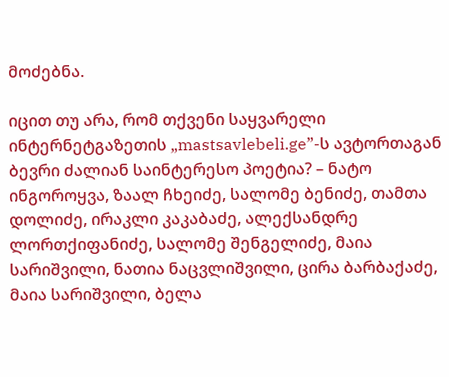მოძებნა.

იცით თუ არა, რომ თქვენი საყვარელი ინტერნეტგაზეთის „mastsavlebeli.ge”-ს ავტორთაგან ბევრი ძალიან საინტერესო პოეტია? – ნატო ინგოროყვა, ზაალ ჩხეიძე, სალომე ბენიძე, თამთა დოლიძე, ირაკლი კაკაბაძე, ალექსანდრე ლორთქიფანიძე, სალომე შენგელიძე, მაია სარიშვილი, ნათია ნაცვლიშვილი, ცირა ბარბაქაძე, მაია სარიშვილი, ბელა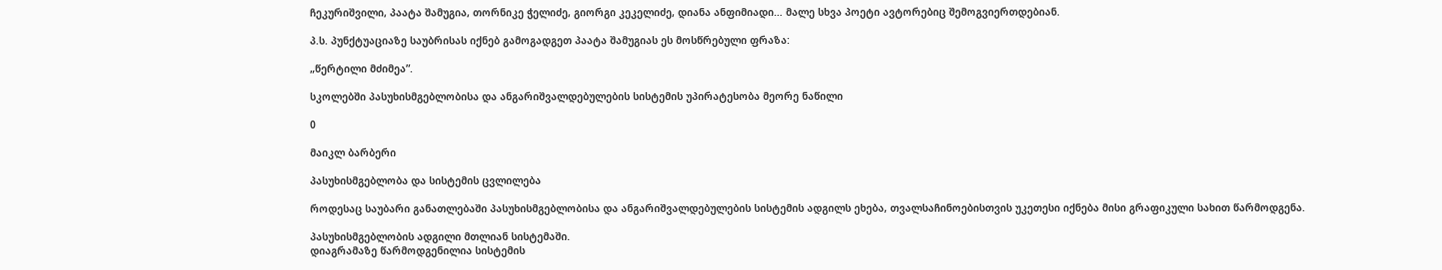ჩეკურიშვილი, პაატა შამუგია, თორნიკე ჭელიძე, გიორგი კეკელიძე, დიანა ანფიმიადი… მალე სხვა პოეტი ავტორებიც შემოგვიერთდებიან.

პ.ს. პუნქტუაციაზე საუბრისას იქნებ გამოგადგეთ პაატა შამუგიას ეს მოსწრებული ფრაზა:

„წერტილი მძიმეა”.

სკოლებში პასუხისმგებლობისა და ანგარიშვალდებულების სისტემის უპირატესობა მეორე ნაწილი

0

მაიკლ ბარბერი

პასუხისმგებლობა და სისტემის ცვლილება

როდესაც საუბარი განათლებაში პასუხისმგებლობისა და ანგარიშვალდებულების სისტემის ადგილს ეხება, თვალსაჩინოებისთვის უკეთესი იქნება მისი გრაფიკული სახით წარმოდგენა.

პასუხისმგებლობის ადგილი მთლიან სისტემაში.
დიაგრამაზე წარმოდგენილია სისტემის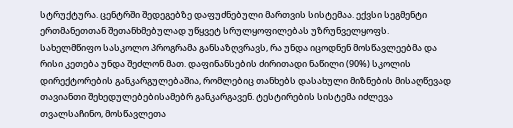სტრუქტურა. ცენტრში შედეგებზე დაფუძნებული მართვის სისტემაა. ექვსი სეგმენტი ერთმანეთთან შეთანხმებულად უწყვეტ სრულყოფილებას უზრუნველყოფს. სახელმწიფო სასკოლო პროგრამა განსაზღვრავს, რა უნდა იცოდნენ მოსწავლეებმა და რისი კეთება უნდა შეძლონ მათ. დაფინანსების ძირითადი ნაწილი (90%) სკოლის დირექტორების განკარგულებაშია, რომლებიც თანხებს დასახული მიზნების მისაღწევად თავიანთი შეხედულებებისამებრ განკარგავენ. ტესტირების სისტემა იძლევა თვალსაჩინო, მოსწავლეთა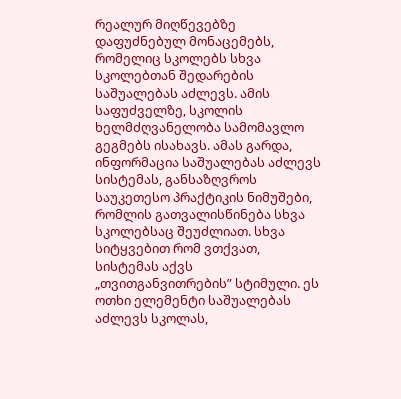რეალურ მიღწევებზე დაფუძნებულ მონაცემებს, რომელიც სკოლებს სხვა სკოლებთან შედარების საშუალებას აძლევს. ამის საფუძველზე, სკოლის ხელმძღვანელობა სამომავლო გეგმებს ისახავს. ამას გარდა, ინფორმაცია საშუალებას აძლევს სისტემას, განსაზღვროს საუკეთესო პრაქტიკის ნიმუშები, რომლის გათვალისწინება სხვა სკოლებსაც შეუძლიათ. სხვა სიტყვებით რომ ვთქვათ, სისტემას აქვს „თვითგანვითრების” სტიმული. ეს ოთხი ელემენტი საშუალებას აძლევს სკოლას,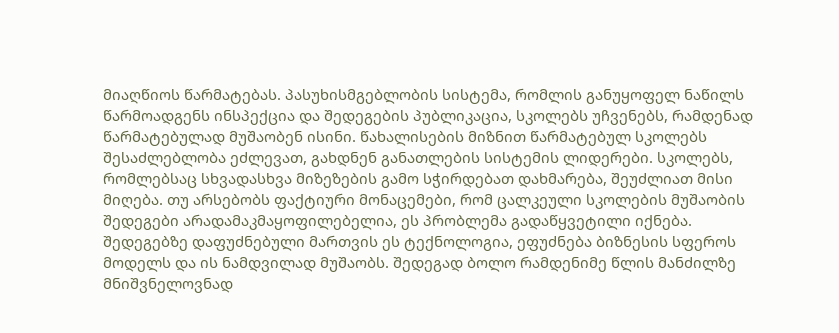მიაღწიოს წარმატებას. პასუხისმგებლობის სისტემა, რომლის განუყოფელ ნაწილს წარმოადგენს ინსპექცია და შედეგების პუბლიკაცია, სკოლებს უჩვენებს, რამდენად წარმატებულად მუშაობენ ისინი. წახალისების მიზნით წარმატებულ სკოლებს შესაძლებლობა ეძლევათ, გახდნენ განათლების სისტემის ლიდერები. სკოლებს, რომლებსაც სხვადასხვა მიზეზების გამო სჭირდებათ დახმარება, შეუძლიათ მისი მიღება. თუ არსებობს ფაქტიური მონაცემები, რომ ცალკეული სკოლების მუშაობის შედეგები არადამაკმაყოფილებელია, ეს პრობლემა გადაწყვეტილი იქნება. შედეგებზე დაფუძნებული მართვის ეს ტექნოლოგია, ეფუძნება ბიზნესის სფეროს მოდელს და ის ნამდვილად მუშაობს. შედეგად ბოლო რამდენიმე წლის მანძილზე მნიშვნელოვნად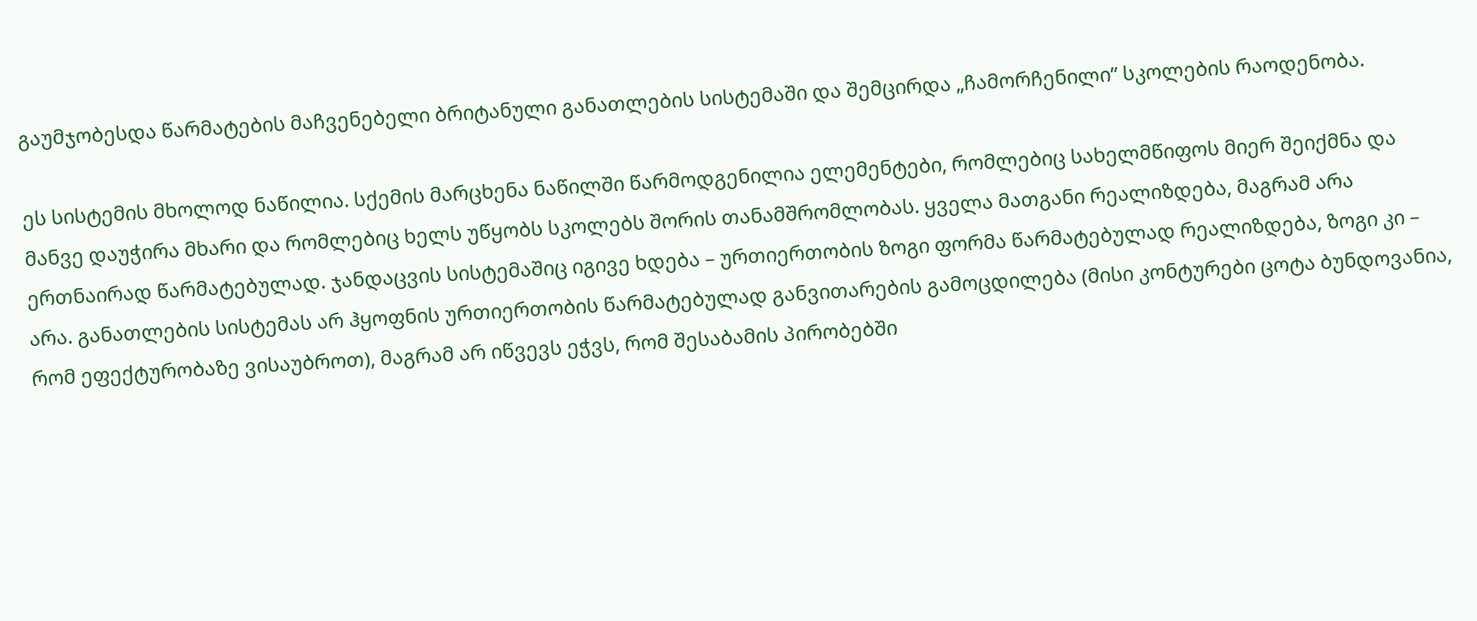გაუმჯობესდა წარმატების მაჩვენებელი ბრიტანული განათლების სისტემაში და შემცირდა „ჩამორჩენილი” სკოლების რაოდენობა.

ეს სისტემის მხოლოდ ნაწილია. სქემის მარცხენა ნაწილში წარმოდგენილია ელემენტები, რომლებიც სახელმწიფოს მიერ შეიქმნა და მანვე დაუჭირა მხარი და რომლებიც ხელს უწყობს სკოლებს შორის თანამშრომლობას. ყველა მათგანი რეალიზდება, მაგრამ არა ერთნაირად წარმატებულად. ჯანდაცვის სისტემაშიც იგივე ხდება – ურთიერთობის ზოგი ფორმა წარმატებულად რეალიზდება, ზოგი კი – არა. განათლების სისტემას არ ჰყოფნის ურთიერთობის წარმატებულად განვითარების გამოცდილება (მისი კონტურები ცოტა ბუნდოვანია, რომ ეფექტურობაზე ვისაუბროთ), მაგრამ არ იწვევს ეჭვს, რომ შესაბამის პირობებში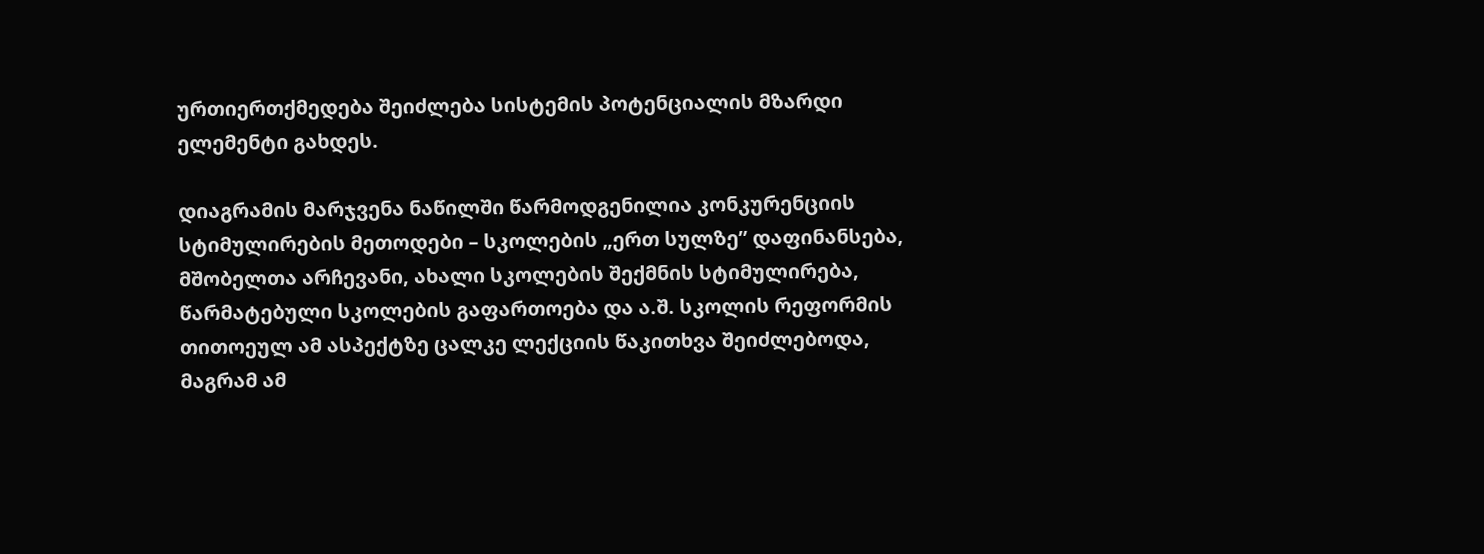ურთიერთქმედება შეიძლება სისტემის პოტენციალის მზარდი ელემენტი გახდეს.

დიაგრამის მარჯვენა ნაწილში წარმოდგენილია კონკურენციის სტიმულირების მეთოდები – სკოლების „ერთ სულზე” დაფინანსება, მშობელთა არჩევანი, ახალი სკოლების შექმნის სტიმულირება, წარმატებული სკოლების გაფართოება და ა.შ. სკოლის რეფორმის თითოეულ ამ ასპექტზე ცალკე ლექციის წაკითხვა შეიძლებოდა, მაგრამ ამ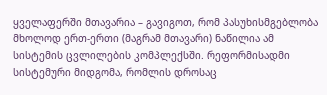ყველაფერში მთავარია – გავიგოთ, რომ პასუხისმგებლობა მხოლოდ ერთ-ერთი (მაგრამ მთავარი) ნაწილია ამ სისტემის ცვლილების კომპლექსში. რეფორმისადმი სისტემური მიდგომა, რომლის დროსაც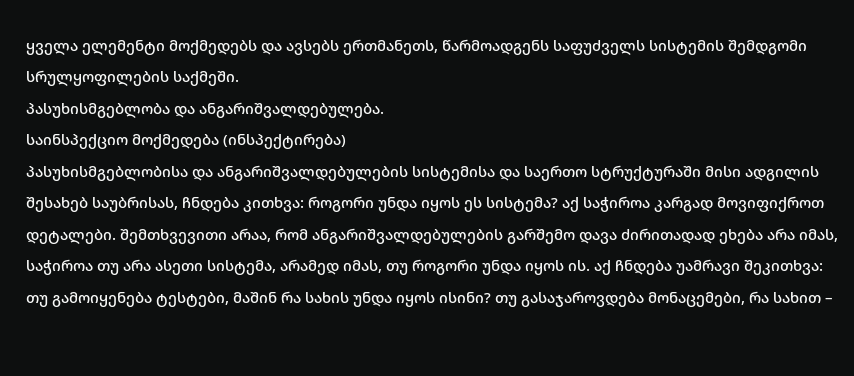ყველა ელემენტი მოქმედებს და ავსებს ერთმანეთს, წარმოადგენს საფუძველს სისტემის შემდგომი სრულყოფილების საქმეში.
პასუხისმგებლობა და ანგარიშვალდებულება.
საინსპექციო მოქმედება (ინსპექტირება)
პასუხისმგებლობისა და ანგარიშვალდებულების სისტემისა და საერთო სტრუქტურაში მისი ადგილის შესახებ საუბრისას, ჩნდება კითხვა: როგორი უნდა იყოს ეს სისტემა? აქ საჭიროა კარგად მოვიფიქროთ დეტალები. შემთხვევითი არაა, რომ ანგარიშვალდებულების გარშემო დავა ძირითადად ეხება არა იმას, საჭიროა თუ არა ასეთი სისტემა, არამედ იმას, თუ როგორი უნდა იყოს ის. აქ ჩნდება უამრავი შეკითხვა: თუ გამოიყენება ტესტები, მაშინ რა სახის უნდა იყოს ისინი? თუ გასაჯაროვდება მონაცემები, რა სახით –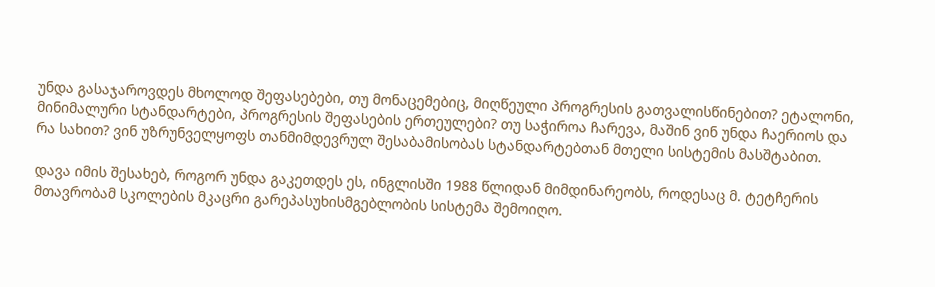უნდა გასაჯაროვდეს მხოლოდ შეფასებები, თუ მონაცემებიც, მიღწეული პროგრესის გათვალისწინებით? ეტალონი, მინიმალური სტანდარტები, პროგრესის შეფასების ერთეულები? თუ საჭიროა ჩარევა, მაშინ ვინ უნდა ჩაერიოს და რა სახით? ვინ უზრუნველყოფს თანმიმდევრულ შესაბამისობას სტანდარტებთან მთელი სისტემის მასშტაბით.

დავა იმის შესახებ, როგორ უნდა გაკეთდეს ეს, ინგლისში 1988 წლიდან მიმდინარეობს, როდესაც მ. ტეტჩერის მთავრობამ სკოლების მკაცრი გარეპასუხისმგებლობის სისტემა შემოიღო.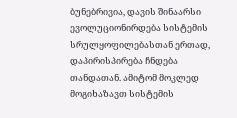ბუნებრივია, დავის შინაარსი ევოლუციონირდება სისტემის სრულყოფილებასთან ერთად, დაპირისპირება ჩნდება თანდათან. ამიტომ მოკლედ მოგიხაზავთ სისტემის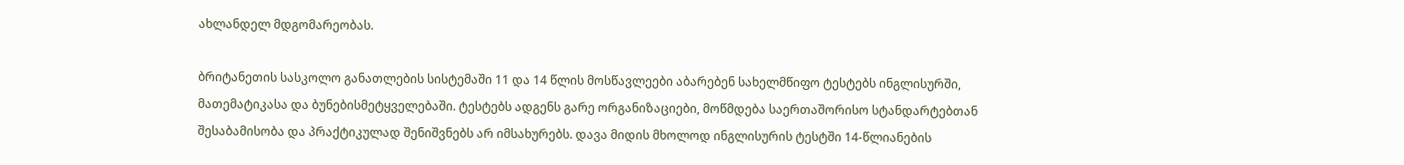ახლანდელ მდგომარეობას.

ბრიტანეთის სასკოლო განათლების სისტემაში 11 და 14 წლის მოსწავლეები აბარებენ სახელმწიფო ტესტებს ინგლისურში, მათემატიკასა და ბუნებისმეტყველებაში. ტესტებს ადგენს გარე ორგანიზაციები, მოწმდება საერთაშორისო სტანდარტებთან შესაბამისობა და პრაქტიკულად შენიშვნებს არ იმსახურებს. დავა მიდის მხოლოდ ინგლისურის ტესტში 14-წლიანების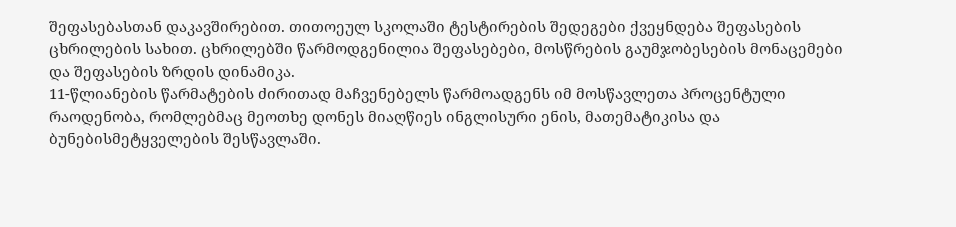შეფასებასთან დაკავშირებით. თითოეულ სკოლაში ტესტირების შედეგები ქვეყნდება შეფასების ცხრილების სახით. ცხრილებში წარმოდგენილია შეფასებები, მოსწრების გაუმჯობესების მონაცემები და შეფასების ზრდის დინამიკა.
11-წლიანების წარმატების ძირითად მაჩვენებელს წარმოადგენს იმ მოსწავლეთა პროცენტული რაოდენობა, რომლებმაც მეოთხე დონეს მიაღწიეს ინგლისური ენის, მათემატიკისა და ბუნებისმეტყველების შესწავლაში.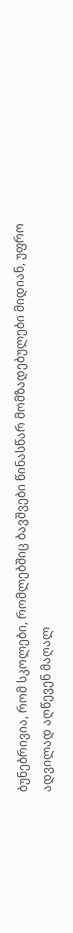ბუნებრივია, რომ სკოლები, რომლებშიც ბავშვები წინასწარ მომზადებულები მიდიან, უფრო ადვილად აღწევენ მაღალ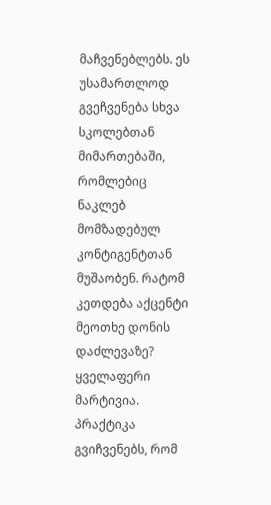მაჩვენებლებს. ეს უსამართლოდ გვეჩვენება სხვა სკოლებთან მიმართებაში, რომლებიც ნაკლებ მომზადებულ კონტიგენტთან მუშაობენ. რატომ კეთდება აქცენტი მეოთხე დონის დაძლევაზე? ყველაფერი მარტივია. პრაქტიკა გვიჩვენებს, რომ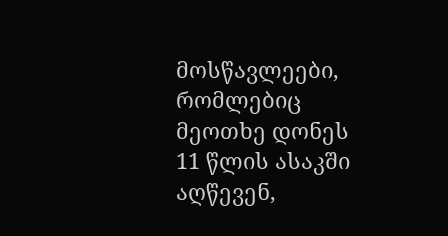მოსწავლეები, რომლებიც მეოთხე დონეს 11 წლის ასაკში აღწევენ,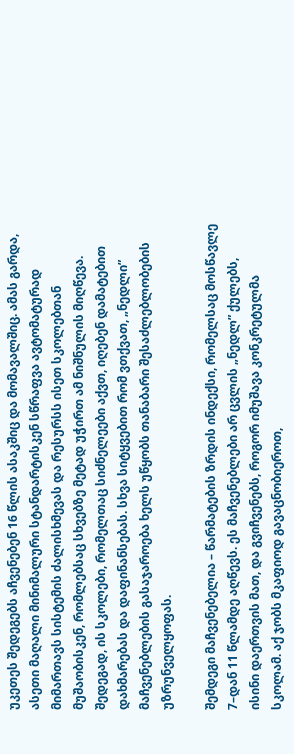უკეთეს შედეგებს აჩვენებენ 16 წლის ასაკშიც და მომავალშიც. ამას გარდა, ასეთი მაღალი მინიმალური სტანდარტისკენ სწრაფვა ავტომატურად მიმართავს სისტემის ძალისხმევას და რესურსს ისეთ სკოლებთან მუშაობისკენ, რომლებსაც სხვებზე მეტად უჭირთ ამ ნიშნულის მიღწევა. შედეგად, ის სკოლები, რომელთაც სიძნელეები აქვთ, იღებენ დამატებით დახმარებას და დაფინანსებას. სხვა სიტყვებით რომ ვთქვათ, „ნედლი” მაჩვენებლების გასაჯაროება ხელს უწყობს თანაბარი შესაძლებლობების უზრუნველყოფას.

შემდეგი მაჩვენებელია – წარმატების ზრდის ინდექსი, რომელსაც მოსწავლე 7–დან 11 წლამდე აღწევს. ეს მაჩვენებლები არ ცვლის „ნედლ” ქულებს, ისინი დაერთვის მათ, და გვიჩვენებს, როგორ იმუშავა კონკრეტულმა სკოლამ. აქ ჯობს მკაფიოდ გავაცნობიეროთ,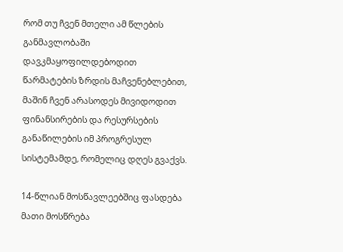რომ თუ ჩვენ მთელი ამ წლების განმავლობაში დავკმაყოფილდებოდით წარმატების ზრდის მაჩვენებლებით, მაშინ ჩვენ არასოდეს მივიდოდით ფინანსირების და რესურსების განაწილების იმ პროგრესულ სისტემამდე, რომელიც დღეს გვაქვს.

14-წლიან მოსწავლეებშიც ფასდება მათი მოსწრება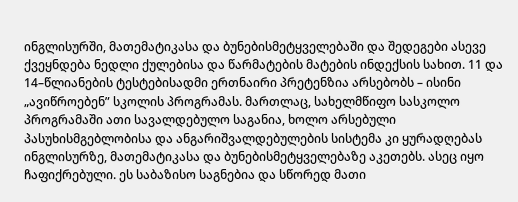ინგლისურში, მათემატიკასა და ბუნებისმეტყველებაში და შედეგები ასევე ქვეყნდება ნედლი ქულებისა და წარმატების მატების ინდექსის სახით. 11 და 14–წლიანების ტესტებისადმი ერთნაირი პრეტენზია არსებობს – ისინი „ავიწროებენ” სკოლის პროგრამას. მართლაც, სახელმწიფო სასკოლო პროგრამაში ათი სავალდებულო საგანია, ხოლო არსებული პასუხისმგებლობისა და ანგარიშვალდებულების სისტემა კი ყურადღებას ინგლისურზე, მათემატიკასა და ბუნებისმეტყველებაზე აკეთებს. ასეც იყო ჩაფიქრებული. ეს საბაზისო საგნებია და სწორედ მათი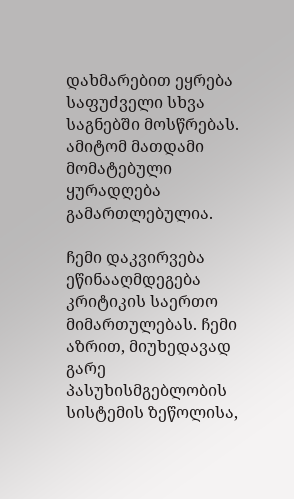დახმარებით ეყრება საფუძველი სხვა საგნებში მოსწრებას. ამიტომ მათდამი მომატებული ყურადღება გამართლებულია.

ჩემი დაკვირვება ეწინააღმდეგება კრიტიკის საერთო მიმართულებას. ჩემი აზრით, მიუხედავად გარე პასუხისმგებლობის სისტემის ზეწოლისა,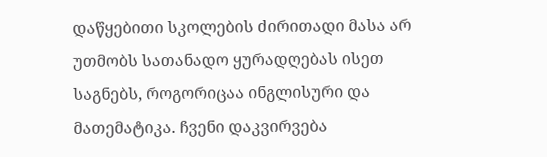დაწყებითი სკოლების ძირითადი მასა არ უთმობს სათანადო ყურადღებას ისეთ საგნებს, როგორიცაა ინგლისური და მათემატიკა. ჩვენი დაკვირვება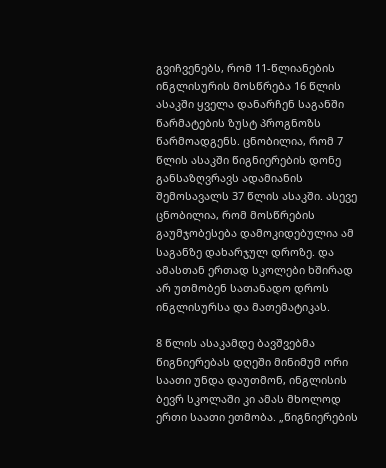გვიჩვენებს, რომ 11-წლიანების ინგლისურის მოსწრება 16 წლის ასაკში ყველა დანარჩენ საგანში წარმატების ზუსტ პროგნოზს წარმოადგენს. ცნობილია, რომ 7 წლის ასაკში წიგნიერების დონე განსაზღვრავს ადამიანის შემოსავალს 37 წლის ასაკში. ასევე ცნობილია, რომ მოსწრების გაუმჯობესება დამოკიდებულია ამ საგანზე დახარჯულ დროზე. და ამასთან ერთად სკოლები ხშირად არ უთმობენ სათანადო დროს ინგლისურსა და მათემატიკას.

8 წლის ასაკამდე ბავშვებმა წიგნიერებას დღეში მინიმუმ ორი საათი უნდა დაუთმონ, ინგლისის ბევრ სკოლაში კი ამას მხოლოდ ერთი საათი ეთმობა. „წიგნიერების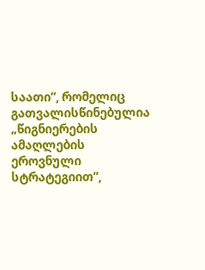საათი”, რომელიც გათვალისწინებულია „წიგნიერების ამაღლების ეროვნული სტრატეგიით”,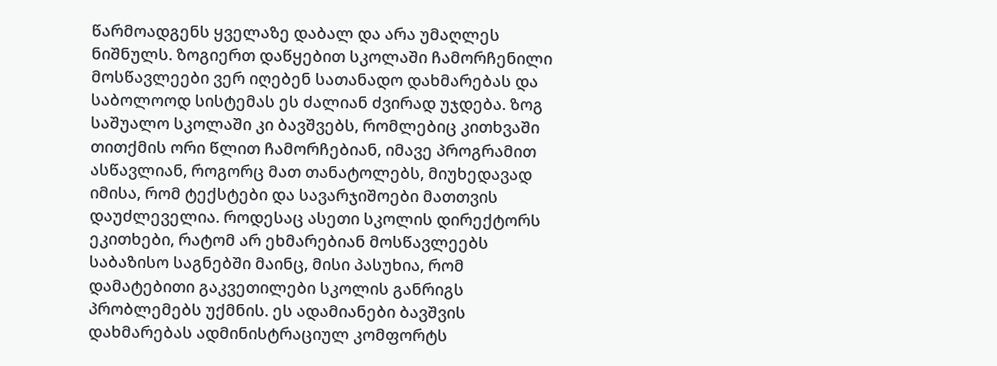წარმოადგენს ყველაზე დაბალ და არა უმაღლეს ნიშნულს. ზოგიერთ დაწყებით სკოლაში ჩამორჩენილი მოსწავლეები ვერ იღებენ სათანადო დახმარებას და საბოლოოდ სისტემას ეს ძალიან ძვირად უჯდება. ზოგ საშუალო სკოლაში კი ბავშვებს, რომლებიც კითხვაში თითქმის ორი წლით ჩამორჩებიან, იმავე პროგრამით ასწავლიან, როგორც მათ თანატოლებს, მიუხედავად იმისა, რომ ტექსტები და სავარჯიშოები მათთვის დაუძლეველია. როდესაც ასეთი სკოლის დირექტორს ეკითხები, რატომ არ ეხმარებიან მოსწავლეებს საბაზისო საგნებში მაინც, მისი პასუხია, რომ დამატებითი გაკვეთილები სკოლის განრიგს პრობლემებს უქმნის. ეს ადამიანები ბავშვის დახმარებას ადმინისტრაციულ კომფორტს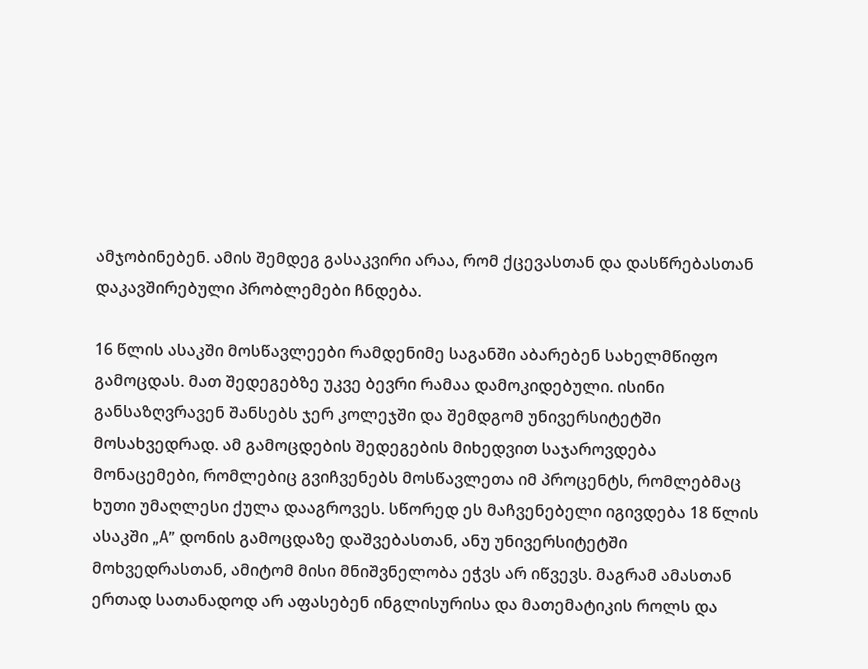ამჯობინებენ. ამის შემდეგ გასაკვირი არაა, რომ ქცევასთან და დასწრებასთან დაკავშირებული პრობლემები ჩნდება.

16 წლის ასაკში მოსწავლეები რამდენიმე საგანში აბარებენ სახელმწიფო გამოცდას. მათ შედეგებზე უკვე ბევრი რამაა დამოკიდებული. ისინი განსაზღვრავენ შანსებს ჯერ კოლეჯში და შემდგომ უნივერსიტეტში მოსახვედრად. ამ გამოცდების შედეგების მიხედვით საჯაროვდება მონაცემები, რომლებიც გვიჩვენებს მოსწავლეთა იმ პროცენტს, რომლებმაც ხუთი უმაღლესი ქულა დააგროვეს. სწორედ ეს მაჩვენებელი იგივდება 18 წლის ასაკში „A” დონის გამოცდაზე დაშვებასთან, ანუ უნივერსიტეტში მოხვედრასთან, ამიტომ მისი მნიშვნელობა ეჭვს არ იწვევს. მაგრამ ამასთან ერთად სათანადოდ არ აფასებენ ინგლისურისა და მათემატიკის როლს და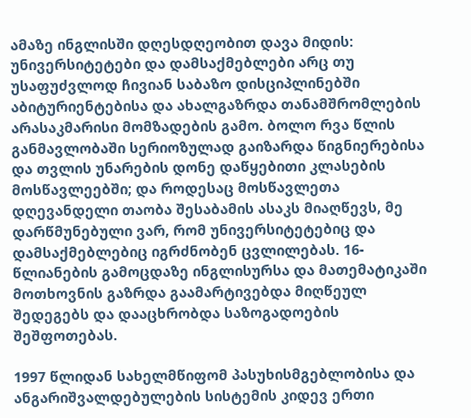ამაზე ინგლისში დღესდღეობით დავა მიდის: უნივერსიტეტები და დამსაქმებლები არც თუ უსაფუძვლოდ ჩივიან საბაზო დისციპლინებში აბიტურიენტებისა და ახალგაზრდა თანამშრომლების არასაკმარისი მომზადების გამო. ბოლო რვა წლის განმავლობაში სერიოზულად გაიზარდა წიგნიერებისა და თვლის უნარების დონე დაწყებითი კლასების მოსწავლეებში; და როდესაც მოსწავლეთა დღევანდელი თაობა შესაბამის ასაკს მიაღწევს, მე დარწმუნებული ვარ, რომ უნივერსიტეტებიც და დამსაქმებლებიც იგრძნობენ ცვლილებას. 16-წლიანების გამოცდაზე ინგლისურსა და მათემატიკაში მოთხოვნის გაზრდა გაამარტივებდა მიღწეულ შედეგებს და დააცხრობდა საზოგადოების შეშფოთებას.

1997 წლიდან სახელმწიფომ პასუხისმგებლობისა და ანგარიშვალდებულების სისტემის კიდევ ერთი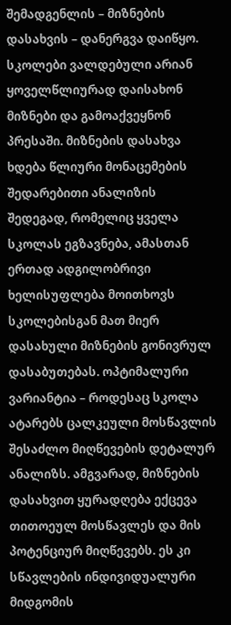შემადგენლის – მიზნების დასახვის – დანერგვა დაიწყო. სკოლები ვალდებული არიან ყოველწლიურად დაისახონ მიზნები და გამოაქვეყნონ პრესაში. მიზნების დასახვა ხდება წლიური მონაცემების შედარებითი ანალიზის შედეგად, რომელიც ყველა სკოლას ეგზავნება, ამასთან ერთად ადგილობრივი ხელისუფლება მოითხოვს სკოლებისგან მათ მიერ დასახული მიზნების გონივრულ დასაბუთებას. ოპტიმალური ვარიანტია – როდესაც სკოლა ატარებს ცალკეული მოსწავლის შესაძლო მიღწევების დეტალურ ანალიზს. ამგვარად, მიზნების დასახვით ყურადღება ექცევა თითოეულ მოსწავლეს და მის პოტენციურ მიღწევებს. ეს კი სწავლების ინდივიდუალური მიდგომის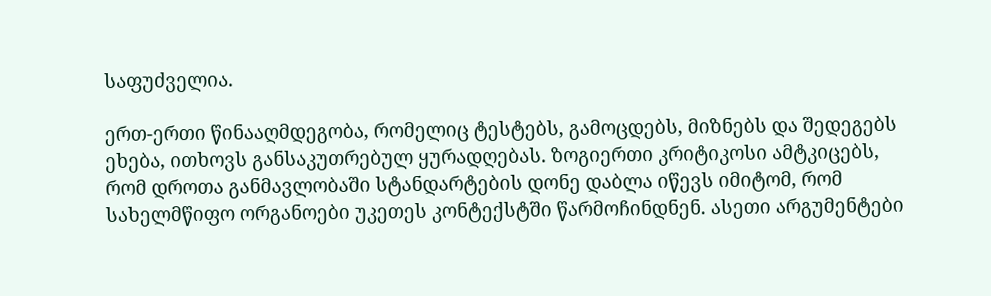საფუძველია.

ერთ-ერთი წინააღმდეგობა, რომელიც ტესტებს, გამოცდებს, მიზნებს და შედეგებს ეხება, ითხოვს განსაკუთრებულ ყურადღებას. ზოგიერთი კრიტიკოსი ამტკიცებს, რომ დროთა განმავლობაში სტანდარტების დონე დაბლა იწევს იმიტომ, რომ სახელმწიფო ორგანოები უკეთეს კონტექსტში წარმოჩინდნენ. ასეთი არგუმენტები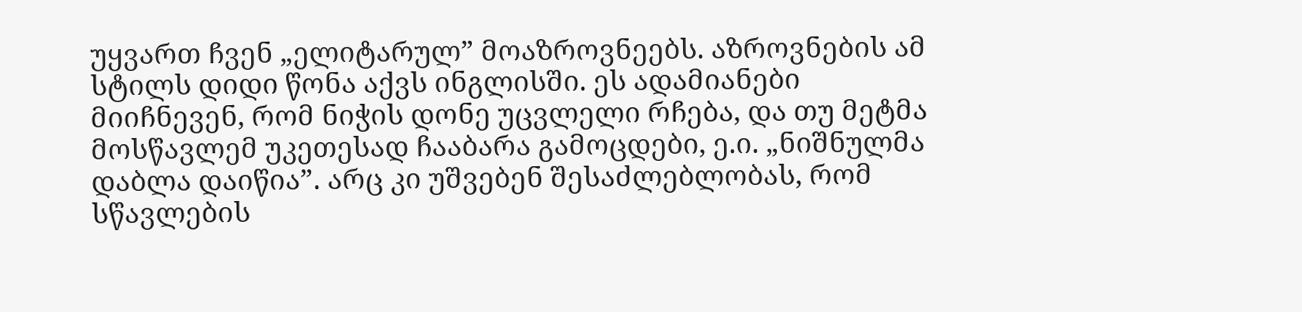უყვართ ჩვენ „ელიტარულ” მოაზროვნეებს. აზროვნების ამ სტილს დიდი წონა აქვს ინგლისში. ეს ადამიანები მიიჩნევენ, რომ ნიჭის დონე უცვლელი რჩება, და თუ მეტმა მოსწავლემ უკეთესად ჩააბარა გამოცდები, ე.ი. „ნიშნულმა დაბლა დაიწია”. არც კი უშვებენ შესაძლებლობას, რომ სწავლების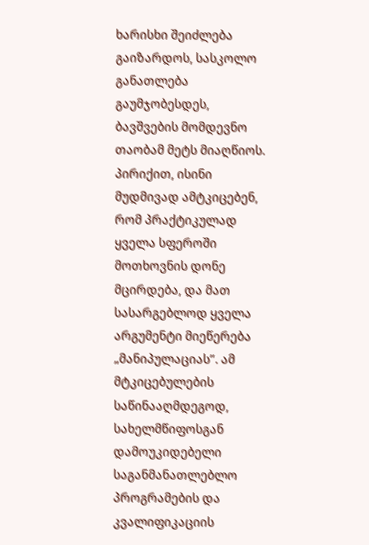ხარისხი შეიძლება გაიზარდოს, სასკოლო განათლება გაუმჯობესდეს, ბავშვების მომდევნო თაობამ მეტს მიაღწიოს. პირიქით, ისინი მუდმივად ამტკიცებენ, რომ პრაქტიკულად ყველა სფეროში მოთხოვნის დონე მცირდება, და მათ სასარგებლოდ ყველა არგუმენტი მიეწერება „მანიპულაციას”. ამ მტკიცებულების საწინააღმდეგოდ, სახელმწიფოსგან დამოუკიდებელი საგანმანათლებლო პროგრამების და კვალიფიკაციის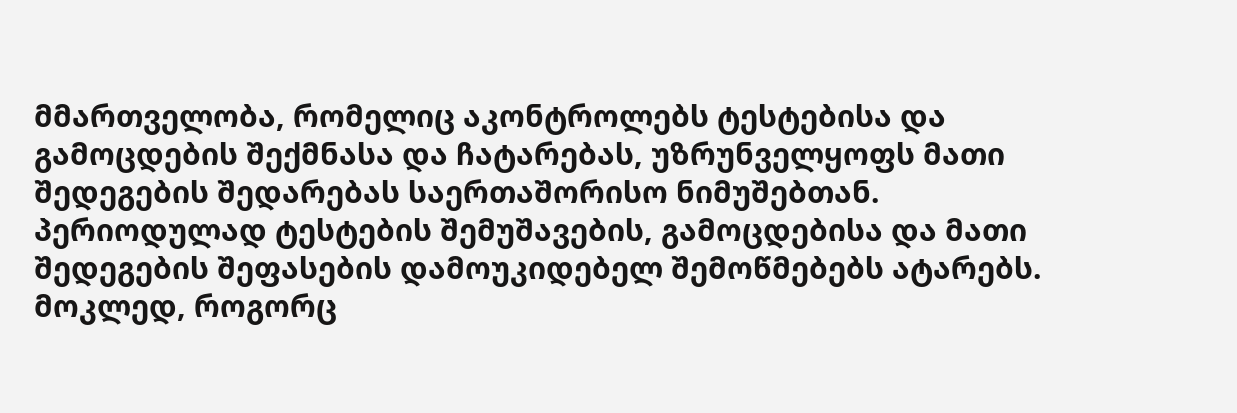მმართველობა, რომელიც აკონტროლებს ტესტებისა და გამოცდების შექმნასა და ჩატარებას, უზრუნველყოფს მათი შედეგების შედარებას საერთაშორისო ნიმუშებთან. პერიოდულად ტესტების შემუშავების, გამოცდებისა და მათი შედეგების შეფასების დამოუკიდებელ შემოწმებებს ატარებს. მოკლედ, როგორც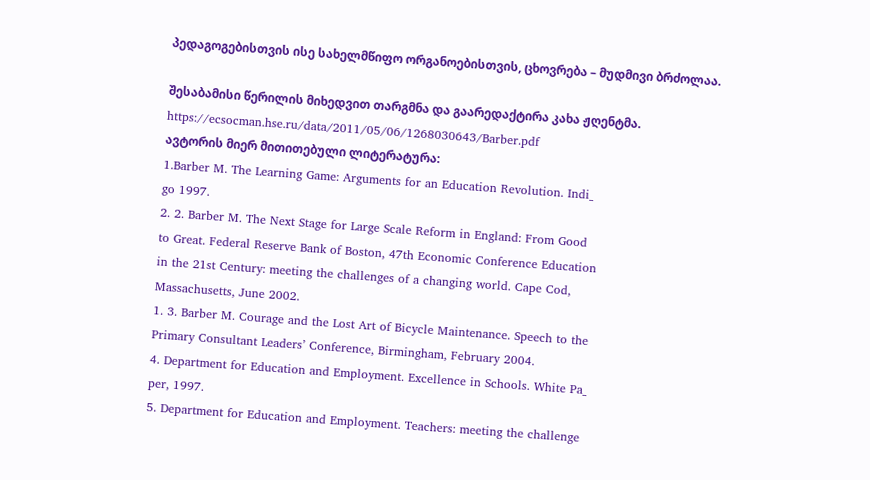პედაგოგებისთვის ისე სახელმწიფო ორგანოებისთვის, ცხოვრება – მუდმივი ბრძოლაა.

შესაბამისი წერილის მიხედვით თარგმნა და გაარედაქტირა კახა ჟღენტმა. https://ecsocman.hse.ru/data/2011/05/06/1268030643/Barber.pdf
ავტორის მიერ მითითებული ლიტერატურა:
1.Barber M. The Learning Game: Arguments for an Education Revolution. Indi_
go 1997.
2. 2. Barber M. The Next Stage for Large Scale Reform in England: From Good
to Great. Federal Reserve Bank of Boston, 47th Economic Conference Education
in the 21st Century: meeting the challenges of a changing world. Cape Cod,
Massachusetts, June 2002.
1. 3. Barber M. Courage and the Lost Art of Bicycle Maintenance. Speech to the
Primary Consultant Leaders’ Conference, Birmingham, February 2004.
4. Department for Education and Employment. Excellence in Schools. White Pa_
per, 1997.
5. Department for Education and Employment. Teachers: meeting the challenge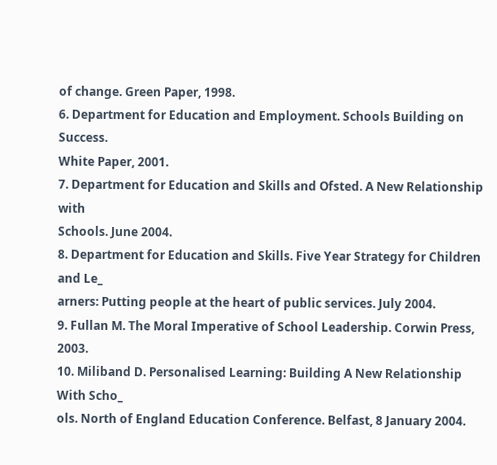of change. Green Paper, 1998.
6. Department for Education and Employment. Schools Building on Success.
White Paper, 2001.
7. Department for Education and Skills and Ofsted. A New Relationship with
Schools. June 2004.
8. Department for Education and Skills. Five Year Strategy for Children and Le_
arners: Putting people at the heart of public services. July 2004.
9. Fullan M. The Moral Imperative of School Leadership. Corwin Press, 2003.
10. Miliband D. Personalised Learning: Building A New Relationship With Scho_
ols. North of England Education Conference. Belfast, 8 January 2004.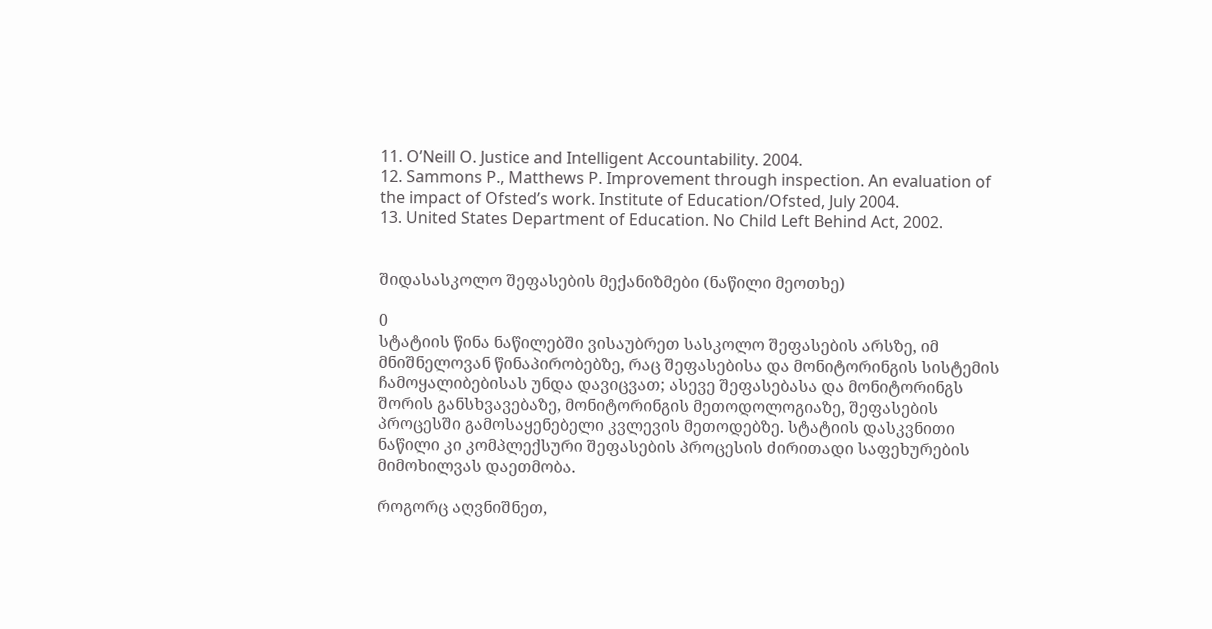11. O’Neill O. Justice and Intelligent Accountability. 2004.
12. Sammons P., Matthews P. Improvement through inspection. An evaluation of
the impact of Ofsted’s work. Institute of Education/Ofsted, July 2004.
13. United States Department of Education. No Child Left Behind Act, 2002.


შიდასასკოლო შეფასების მექანიზმები (ნაწილი მეოთხე)

0
სტატიის წინა ნაწილებში ვისაუბრეთ სასკოლო შეფასების არსზე, იმ მნიშნელოვან წინაპირობებზე, რაც შეფასებისა და მონიტორინგის სისტემის ჩამოყალიბებისას უნდა დავიცვათ; ასევე შეფასებასა და მონიტორინგს შორის განსხვავებაზე, მონიტორინგის მეთოდოლოგიაზე, შეფასების პროცესში გამოსაყენებელი კვლევის მეთოდებზე. სტატიის დასკვნითი ნაწილი კი კომპლექსური შეფასების პროცესის ძირითადი საფეხურების მიმოხილვას დაეთმობა.

როგორც აღვნიშნეთ,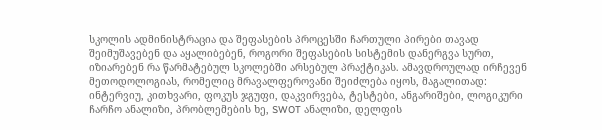სკოლის ადმინისტრაცია და შეფასების პროცესში ჩართული პირები თავად შეიმუშავებენ და აყალიბებენ, როგორი შეფასების სისტემის დანერგვა სურთ, იზიარებენ რა წარმატებულ სკოლებში არსებულ პრაქტიკას. ამავდროულად ირჩევენ მეთოდოლოგიას, რომელიც მრავალფეროვანი შეიძლება იყოს, მაგალითად: ინტერვიუ, კითხვარი, ფოკუს ჯგუფი, დაკვირვება, ტესტები, ანგარიშები, ლოგიკური ჩარჩო ანალიზი, პრობლემების ხე, SWOT ანალიზი, დელფის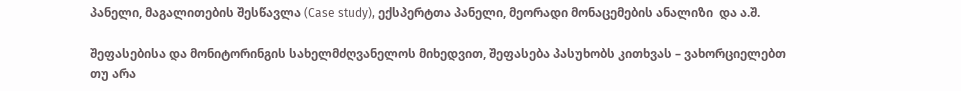პანელი, მაგალითების შესწავლა (Case study), ექსპერტთა პანელი, მეორადი მონაცემების ანალიზი  და ა.შ.

შეფასებისა და მონიტორინგის სახელმძღვანელოს მიხედვით, შეფასება პასუხობს კითხვას – ვახორციელებთ თუ არა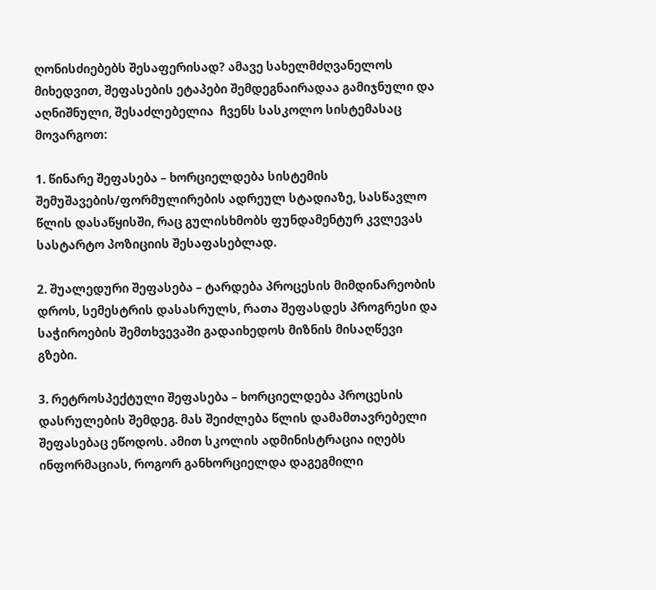ღონისძიებებს შესაფერისად? ამავე სახელმძღვანელოს მიხედვით, შეფასების ეტაპები შემდეგნაირადაა გამიჯნული და აღნიშნული, შესაძლებელია  ჩვენს სასკოლო სისტემასაც მოვარგოთ:

1. წინარე შეფასება – ხორციელდება სისტემის შემუშავების/ფორმულირების ადრეულ სტადიაზე, სასწავლო წლის დასაწყისში, რაც გულისხმობს ფუნდამენტურ კვლევას სასტარტო პოზიციის შესაფასებლად.

2. შუალედური შეფასება – ტარდება პროცესის მიმდინარეობის დროს, სემესტრის დასასრულს, რათა შეფასდეს პროგრესი და საჭიროების შემთხვევაში გადაიხედოს მიზნის მისაღწევი გზები.

3. რეტროსპექტული შეფასება – ხორციელდება პროცესის დასრულების შემდეგ. მას შეიძლება წლის დამამთავრებელი შეფასებაც ეწოდოს. ამით სკოლის ადმინისტრაცია იღებს ინფორმაციას, როგორ განხორციელდა დაგეგმილი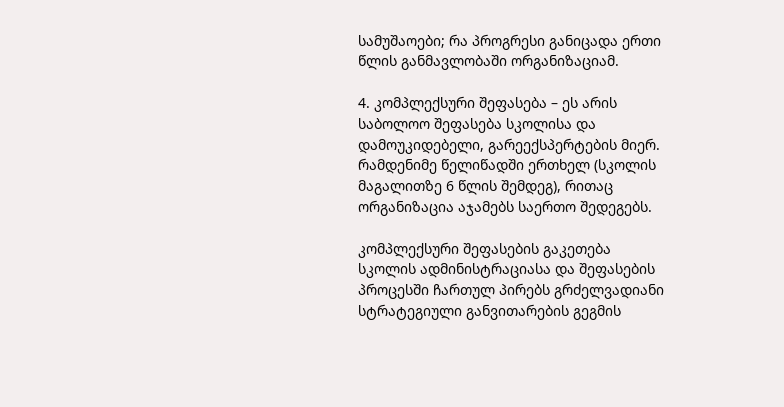სამუშაოები; რა პროგრესი განიცადა ერთი წლის განმავლობაში ორგანიზაციამ.

4. კომპლექსური შეფასება – ეს არის საბოლოო შეფასება სკოლისა და დამოუკიდებელი, გარეექსპერტების მიერ. რამდენიმე წელიწადში ერთხელ (სკოლის მაგალითზე 6 წლის შემდეგ), რითაც ორგანიზაცია აჯამებს საერთო შედეგებს.

კომპლექსური შეფასების გაკეთება სკოლის ადმინისტრაციასა და შეფასების პროცესში ჩართულ პირებს გრძელვადიანი სტრატეგიული განვითარების გეგმის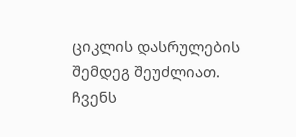ციკლის დასრულების შემდეგ შეუძლიათ. ჩვენს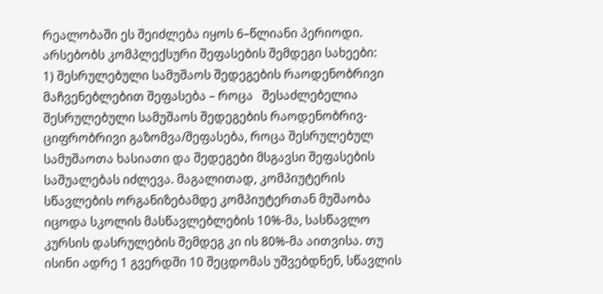რეალობაში ეს შეიძლება იყოს 6–წლიანი პერიოდი. არსებობს კომპლექსური შეფასების შემდეგი სახეები:
1) შესრულებული სამუშაოს შედეგების რაოდენობრივი მაჩვენებლებით შეფასება – როცა   შესაძლებელია შესრულებული სამუშაოს შედეგების რაოდენობრივ-ციფრობრივი გაზომვა/შეფასება, როცა შესრულებულ სამუშაოთა ხასიათი და შედეგები მსგავსი შეფასების საშუალებას იძლევა. მაგალითად, კომპიუტერის სწავლების ორგანიზებამდე კომპიუტერთან მუშაობა იცოდა სკოლის მასწავლებლების 10%-მა, სასწავლო კურსის დასრულების შემდეგ კი ის 80%-მა აითვისა. თუ ისინი ადრე 1 გვერდში 10 შეცდომას უშვებდნენ, სწავლის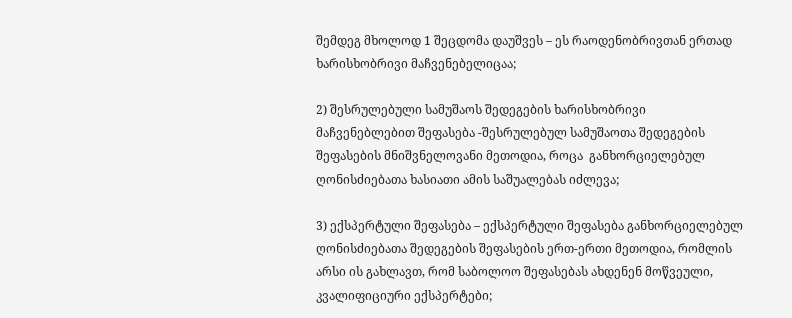შემდეგ მხოლოდ 1 შეცდომა დაუშვეს – ეს რაოდენობრივთან ერთად ხარისხობრივი მაჩვენებელიცაა;

2) შესრულებული სამუშაოს შედეგების ხარისხობრივი მაჩვენებლებით შეფასება -შესრულებულ სამუშაოთა შედეგების შეფასების მნიშვნელოვანი მეთოდია, როცა  განხორციელებულ ღონისძიებათა ხასიათი ამის საშუალებას იძლევა;

3) ექსპერტული შეფასება – ექსპერტული შეფასება განხორციელებულ ღონისძიებათა შედეგების შეფასების ერთ-ერთი მეთოდია, რომლის არსი ის გახლავთ, რომ საბოლოო შეფასებას ახდენენ მოწვეული, კვალიფიციური ექსპერტები;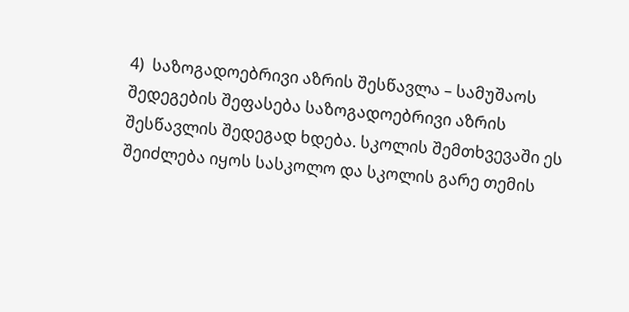4)  საზოგადოებრივი აზრის შესწავლა – სამუშაოს შედეგების შეფასება საზოგადოებრივი აზრის შესწავლის შედეგად ხდება. სკოლის შემთხვევაში ეს შეიძლება იყოს სასკოლო და სკოლის გარე თემის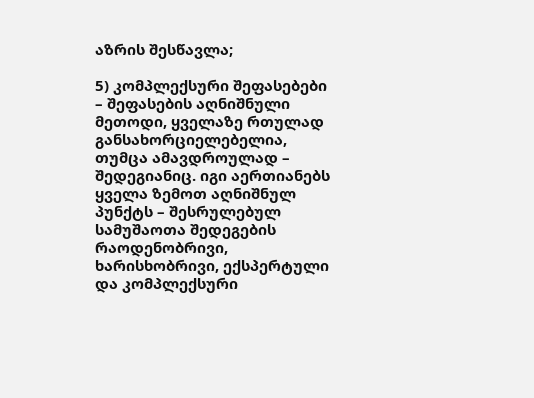აზრის შესწავლა;

5) კომპლექსური შეფასებები – შეფასების აღნიშნული მეთოდი, ყველაზე რთულად განსახორციელებელია, თუმცა ამავდროულად – შედეგიანიც. იგი აერთიანებს ყველა ზემოთ აღნიშნულ პუნქტს – შესრულებულ სამუშაოთა შედეგების რაოდენობრივი, ხარისხობრივი, ექსპერტული და კომპლექსური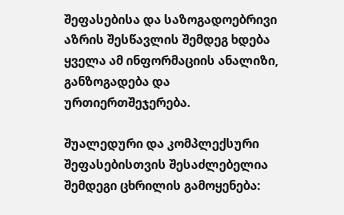შეფასებისა და საზოგადოებრივი აზრის შესწავლის შემდეგ ხდება ყველა ამ ინფორმაციის ანალიზი, განზოგადება და ურთიერთშეჯერება.

შუალედური და კომპლექსური შეფასებისთვის შესაძლებელია შემდეგი ცხრილის გამოყენება: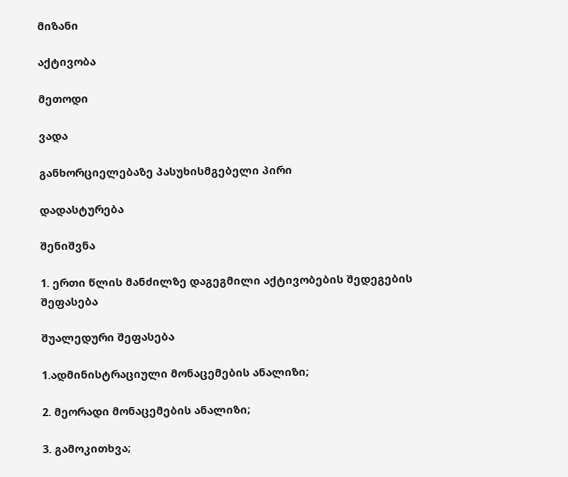მიზანი

აქტივობა

მეთოდი

ვადა

განხორციელებაზე პასუხისმგებელი პირი

დადასტურება

შენიშვნა

1. ერთი წლის მანძილზე დაგეგმილი აქტივობების შედეგების
შეფასება

შუალედური შეფასება

1.ადმინისტრაციული მონაცემების ანალიზი;

2. მეორადი მონაცემების ანალიზი;

3. გამოკითხვა;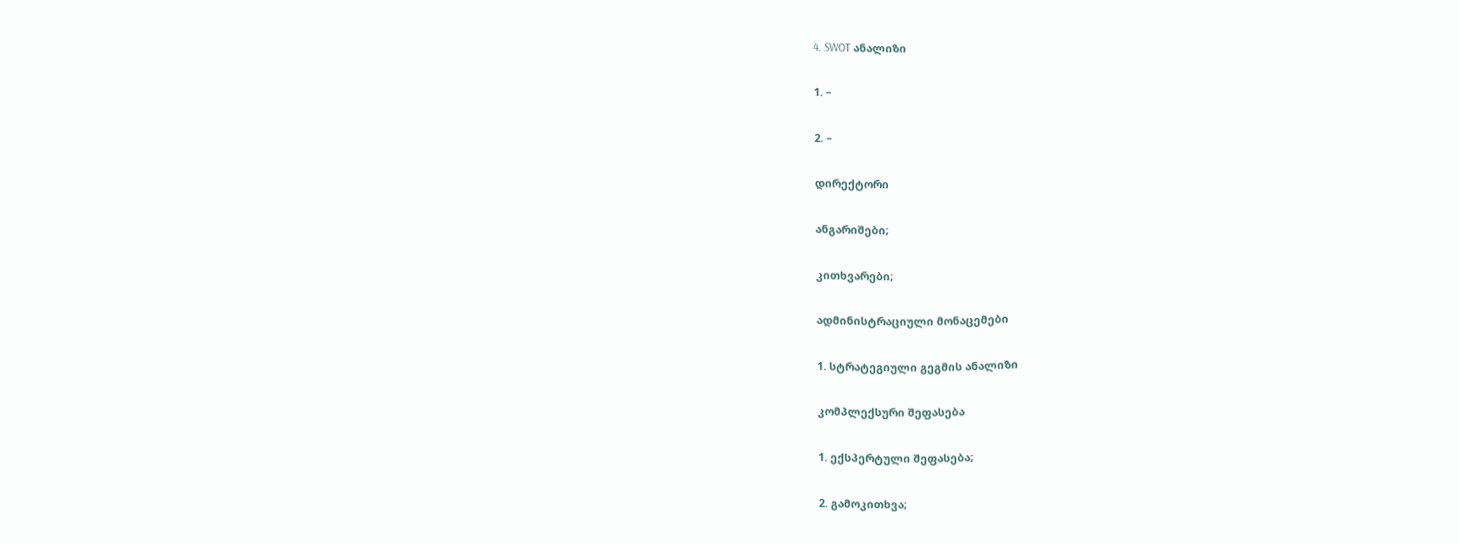4. SWOT ანალიზი

1. –

2. –

დირექტორი

ანგარიშები;

კითხვარები;

ადმინისტრაციული მონაცემები

1. სტრატეგიული გეგმის ანალიზი

კომპლექსური შეფასება

1. ექსპერტული შეფასება;

2. გამოკითხვა;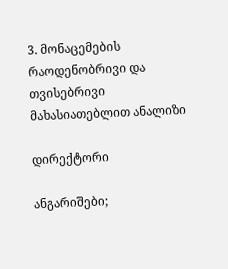3. მონაცემების რაოდენობრივი და თვისებრივი
მახასიათებლით ანალიზი

დირექტორი

ანგარიშები;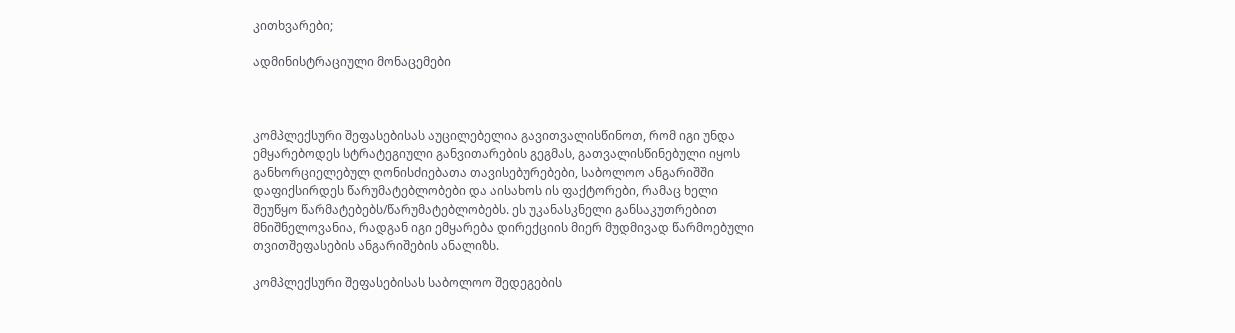კითხვარები;

ადმინისტრაციული მონაცემები



კომპლექსური შეფასებისას აუცილებელია გავითვალისწინოთ, რომ იგი უნდა ემყარებოდეს სტრატეგიული განვითარების გეგმას, გათვალისწინებული იყოს განხორციელებულ ღონისძიებათა თავისებურებები, საბოლოო ანგარიშში დაფიქსირდეს წარუმატებლობები და აისახოს ის ფაქტორები, რამაც ხელი შეუწყო წარმატებებს/წარუმატებლობებს. ეს უკანასკნელი განსაკუთრებით მნიშნელოვანია, რადგან იგი ემყარება დირექციის მიერ მუდმივად წარმოებული თვითშეფასების ანგარიშების ანალიზს.

კომპლექსური შეფასებისას საბოლოო შედეგების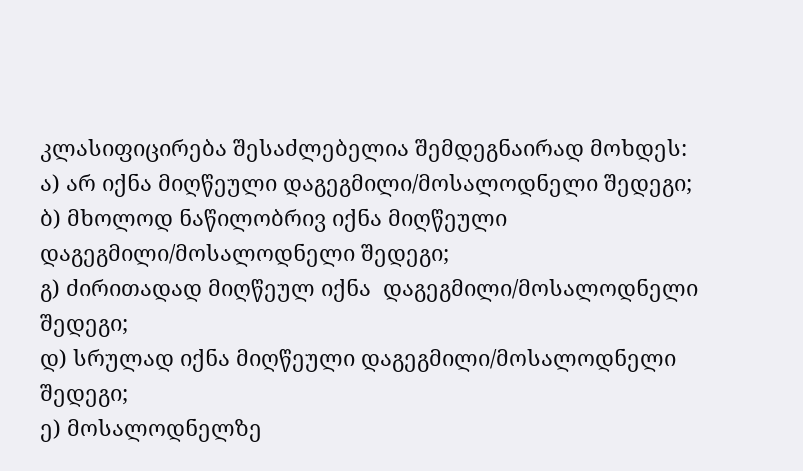კლასიფიცირება შესაძლებელია შემდეგნაირად მოხდეს:
ა) არ იქნა მიღწეული დაგეგმილი/მოსალოდნელი შედეგი;
ბ) მხოლოდ ნაწილობრივ იქნა მიღწეული დაგეგმილი/მოსალოდნელი შედეგი;
გ) ძირითადად მიღწეულ იქნა  დაგეგმილი/მოსალოდნელი შედეგი;
დ) სრულად იქნა მიღწეული დაგეგმილი/მოსალოდნელი შედეგი;
ე) მოსალოდნელზე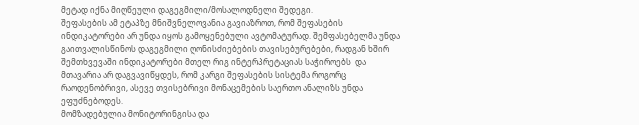მეტად იქნა მიღწეული დაგეგმილი/მოსალოდნელი შედეგი.
შეფასების ამ ეტაპზე მნიშვნელოვანია გავიაზროთ, რომ შეფასების ინდიკატორები არ უნდა იყოს გამოყენებული ავტომატურად. შემფასებელმა უნდა გაითვალისწინოს დაგეგმილი ღონისძიებების თავისებურებები, რადგან ხშირ შემთხვევაში ინდიკატორები მთელ რიგ ინტერპრეტაციას საჭიროებს  და მთავარია არ დაგვავიწყდეს, რომ კარგი შეფასების სისტემა როგორც რაოდენობრივი, ასევე თვისებრივი მონაცემების საერთო ანალიზს უნდა ეფუძნებოდეს.
მომზადებულია მონიტორინგისა და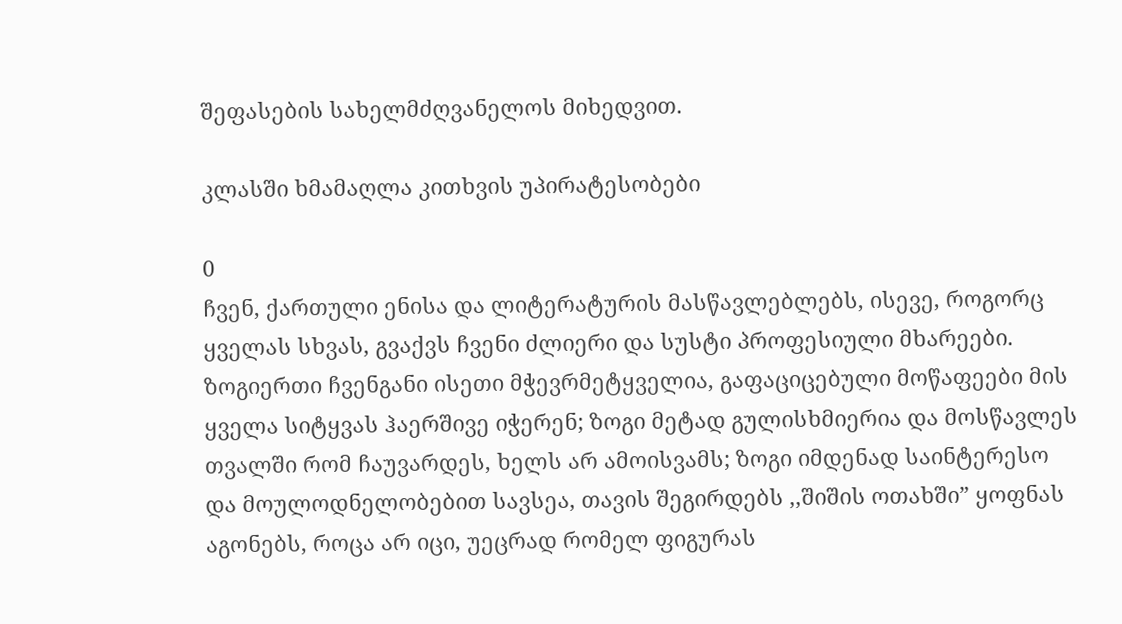შეფასების სახელმძღვანელოს მიხედვით.

კლასში ხმამაღლა კითხვის უპირატესობები

0
ჩვენ, ქართული ენისა და ლიტერატურის მასწავლებლებს, ისევე, როგორც ყველას სხვას, გვაქვს ჩვენი ძლიერი და სუსტი პროფესიული მხარეები. ზოგიერთი ჩვენგანი ისეთი მჭევრმეტყველია, გაფაციცებული მოწაფეები მის ყველა სიტყვას ჰაერშივე იჭერენ; ზოგი მეტად გულისხმიერია და მოსწავლეს თვალში რომ ჩაუვარდეს, ხელს არ ამოისვამს; ზოგი იმდენად საინტერესო და მოულოდნელობებით სავსეა, თავის შეგირდებს ,,შიშის ოთახში” ყოფნას აგონებს, როცა არ იცი, უეცრად რომელ ფიგურას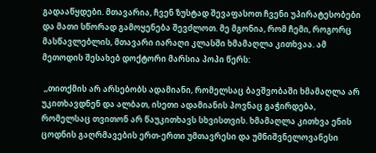გადააწყდები. მთავარია, ჩვენ ზუსტად შევაფასოთ ჩვენი უპირატესობები და მათი სწორად გამოყენება შევძლოთ. მე მგონია, რომ ჩემი, როგორც მასწავლებლის, მთავარი იარაღი კლასში ხმამაღლა კითხვაა. ამ მეთოდის შესახებ დოქტორი მარსია პოპი წერს:

 ,,თითქმის არ არსებობს ადამიანი, რომელსაც ბავშვობაში ხმამაღლა არ უკითხავდნენ და ალბათ, ისეთი ადამიანის პოვნაც გაჭირდება, რომელსაც თვითონ არ წაუკითხავს სხვისთვის. ხმამაღლა კითხვა ენის ცოდნის გაღრმავების ერთ-ერთი უმთავრესი და უმნიშვნელოვანესი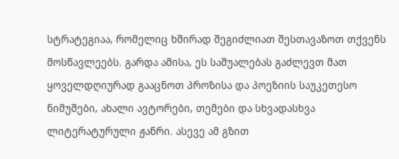სტრატეგიაა, რომელიც ხშირად შეგიძლიათ შესთავაზოთ თქვენს მოსწავლეებს. გარდა ამისა, ეს საშუალებას გაძლევთ მათ ყოველდღიურად გააცნოთ პროზისა და პოეზიის საუკეთესო ნიმუშები, ახალი ავტორები, თემები და სხვადასხვა ლიტერატურული ჟანრი. ასევე ამ გზით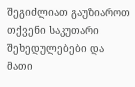შეგიძლიათ გაუზიაროთ თქვენი საკუთარი შეხედულებები და მათი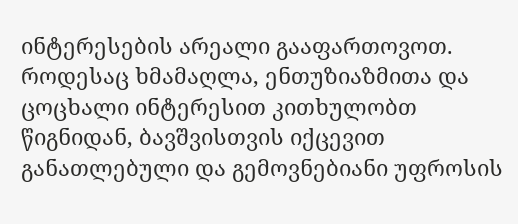ინტერესების არეალი გააფართოვოთ.  როდესაც ხმამაღლა, ენთუზიაზმითა და ცოცხალი ინტერესით კითხულობთ წიგნიდან, ბავშვისთვის იქცევით განათლებული და გემოვნებიანი უფროსის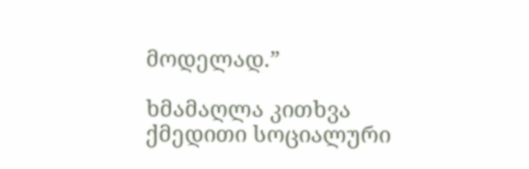მოდელად.”

ხმამაღლა კითხვა ქმედითი სოციალური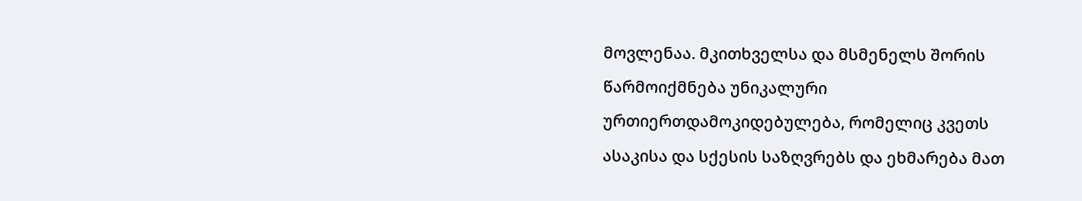მოვლენაა. მკითხველსა და მსმენელს შორის წარმოიქმნება უნიკალური ურთიერთდამოკიდებულება, რომელიც კვეთს ასაკისა და სქესის საზღვრებს და ეხმარება მათ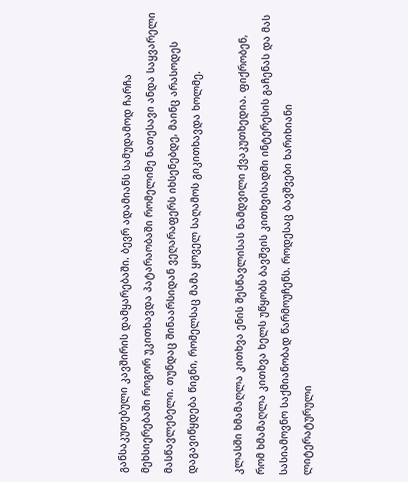განსაკუთებული კავშირის დამყარებაში. ბევრ ადამიანს სამუდამოდ ჩარჩა მეხსიერებაში როგორ უკითხავდა პატარაობაში რომელიმე ნათესავი ანდა საყვარელი მასწავლებელი. თუნდაც შინაარსიდან ვეღარაფერს იხსენებდე, მაინც არასოდეს დაგავიწყდება წიგნი, რომელსაც მამა ყოველ საღამოს გიკითხავდა ხოლმე.

კლასში ხმამაღლა კითხვა ენის შესწავლისას ნამდვილი ქვაკუთხედია. ფიქრობენ, რომ ხმამაღლა კითხვა ხელს უწყობს ბავშვის კითხვისადმი ინტერესის გაჩენას და მას სასიამოვნო საქმიანობად წარმოუჩენს. როდესაც ბავშვები ხარიხიანი ლიტერატურული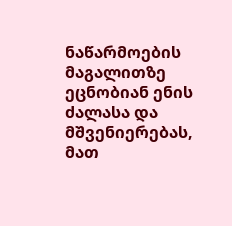ნაწარმოების მაგალითზე ეცნობიან ენის ძალასა და მშვენიერებას, მათ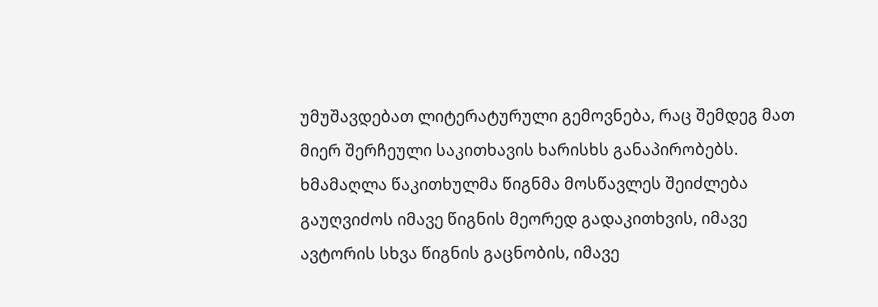უმუშავდებათ ლიტერატურული გემოვნება, რაც შემდეგ მათ მიერ შერჩეული საკითხავის ხარისხს განაპირობებს. ხმამაღლა წაკითხულმა წიგნმა მოსწავლეს შეიძლება გაუღვიძოს იმავე წიგნის მეორედ გადაკითხვის, იმავე ავტორის სხვა წიგნის გაცნობის, იმავე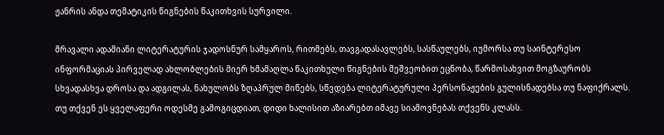ჟანრის ანდა თემატიკის წიგნების წაკითხვის სურვილი.

მრავალი ადამიანი ლიტერატურის ჯადოსნურ სამყაროს, რითმებს, თავგადასავლებს, სასწაულებს, იუმორსა თუ საინტერესო ინფორმაციას პირველად ახლობლების მიერ ხმამაღლა წაკითხული წიგნების მეშვეობით ეცნობა, წარმოსახვით მოგზაურობს სხვადასხვა დროსა და ადგილას, ნახულობს ზღაპრულ მიწებს, სწვდება ლიტერატურული პერსონაჟების გულისნადებსა თუ ნაფიქრალს. თუ თქვენ ეს ყველაფერი ოდესმე გამოგიცდიათ, დიდი ხალისით აზიარებთ იმავე სიამოვნებას თქვენს კლასს.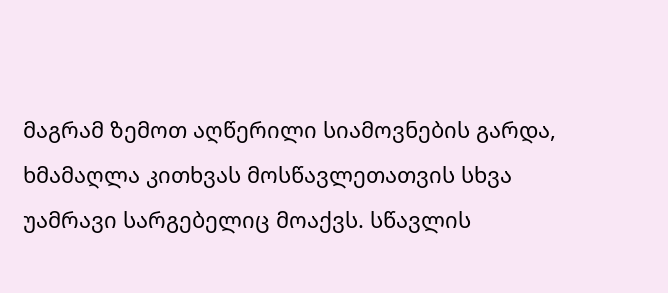მაგრამ ზემოთ აღწერილი სიამოვნების გარდა, ხმამაღლა კითხვას მოსწავლეთათვის სხვა უამრავი სარგებელიც მოაქვს. სწავლის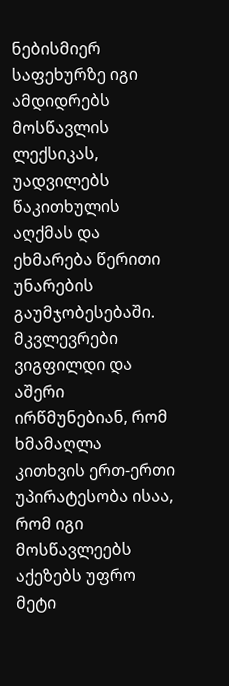ნებისმიერ საფეხურზე იგი ამდიდრებს მოსწავლის ლექსიკას, უადვილებს წაკითხულის აღქმას და ეხმარება წერითი უნარების გაუმჯობესებაში. მკვლევრები ვიგფილდი და აშერი ირწმუნებიან, რომ ხმამაღლა კითხვის ერთ-ერთი უპირატესობა ისაა, რომ იგი მოსწავლეებს აქეზებს უფრო მეტი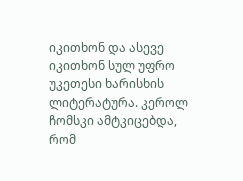იკითხონ და ასევე იკითხონ სულ უფრო უკეთესი ხარისხის ლიტერატურა. კეროლ ჩომსკი ამტკიცებდა, რომ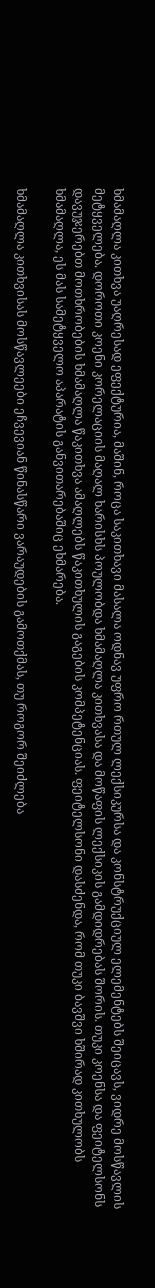ხმამაღლა კითხვა უაღრესად ეფექტურია, მაშინ, როცა საკითხავი მასალა ოდნავ უფრო რთულ ლექსიკურსა და კონსტრუქციულ ელემენტებს შეიცავს, ვიდრე მოსწავლის მეტყველება. დოროთი კოენი კორელაციის მაღალ ხარისხს პოულობდა ხმამაღლა კითხვასა და მოწაფის ლექსიკის გამდიდრებას შორის. თუკი კოენსა და ფეიტელსონს დავუჯერებთ მოთხრობების ხმამაღლა წაკითხვა ამაღლებს წაკითხულის გაგების კომპეტენციას. ფეიტელსონი დასძენდა, რომ თუკი ბავშვი ხშირად კითხულობს ხმამაღლა, ეს მას სამეტყველო აპარატის განვითარებაშიც ეხმარება.

ხმამაღლა კითხვისას მოსწავლეები ეჩვევიან წინასწარი ვარაუდების გამოთქმას, თუ როგორ შეიძლება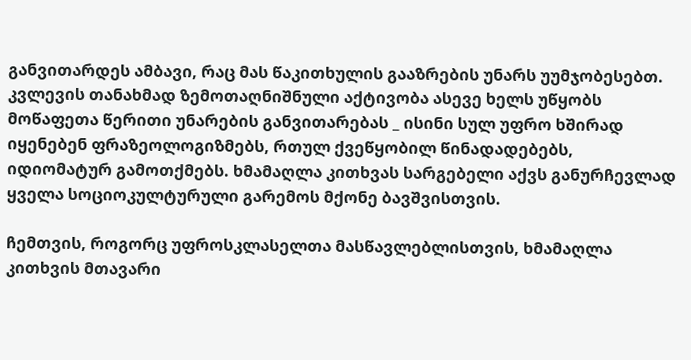განვითარდეს ამბავი, რაც მას წაკითხულის გააზრების უნარს უუმჯობესებთ. კვლევის თანახმად ზემოთაღნიშნული აქტივობა ასევე ხელს უწყობს მოწაფეთა წერითი უნარების განვითარებას _ ისინი სულ უფრო ხშირად იყენებენ ფრაზეოლოგიზმებს, რთულ ქვეწყობილ წინადადებებს, იდიომატურ გამოთქმებს. ხმამაღლა კითხვას სარგებელი აქვს განურჩევლად ყველა სოციოკულტურული გარემოს მქონე ბავშვისთვის.

ჩემთვის, როგორც უფროსკლასელთა მასწავლებლისთვის, ხმამაღლა კითხვის მთავარი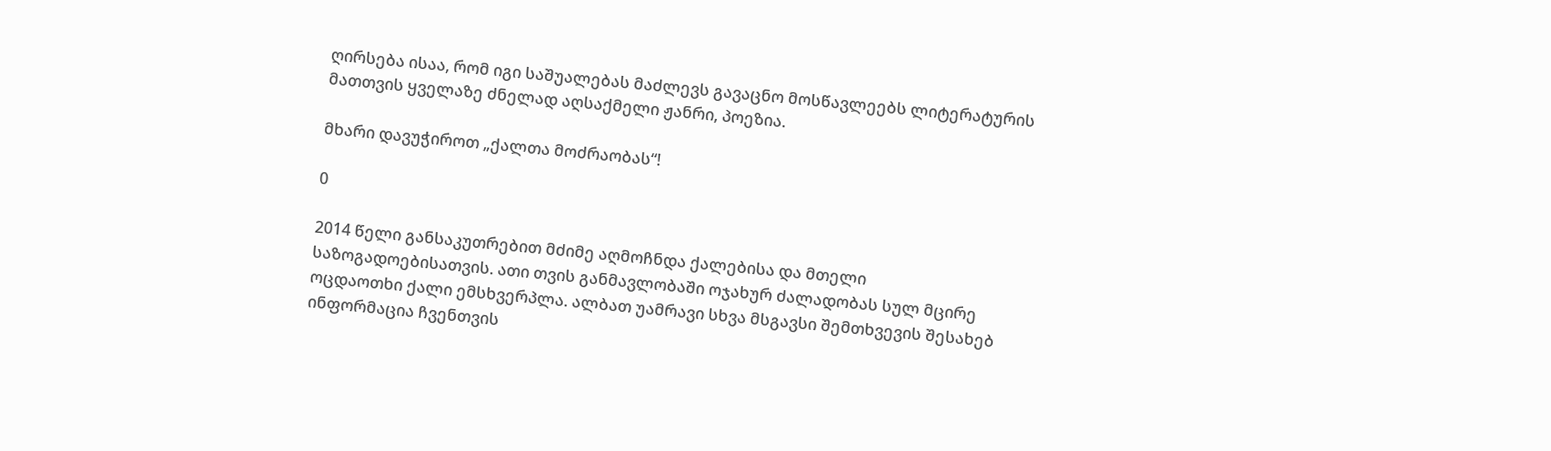ღირსება ისაა, რომ იგი საშუალებას მაძლევს გავაცნო მოსწავლეებს ლიტერატურის მათთვის ყველაზე ძნელად აღსაქმელი ჟანრი, პოეზია.

მხარი დავუჭიროთ „ქალთა მოძრაობას“!

0

2014 წელი განსაკუთრებით მძიმე აღმოჩნდა ქალებისა და მთელი საზოგადოებისათვის. ათი თვის განმავლობაში ოჯახურ ძალადობას სულ მცირე ოცდაოთხი ქალი ემსხვერპლა. ალბათ უამრავი სხვა მსგავსი შემთხვევის შესახებ ინფორმაცია ჩვენთვის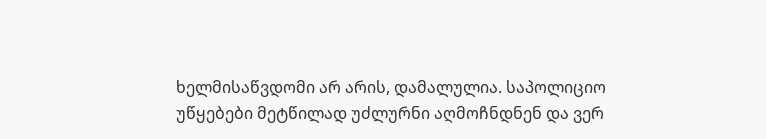ხელმისაწვდომი არ არის, დამალულია. საპოლიციო უწყებები მეტწილად უძლურნი აღმოჩნდნენ და ვერ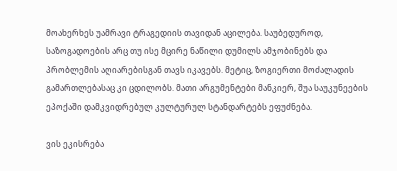მოახერხეს უამრავი ტრაგედიის თავიდან აცილება. საუბედუროდ, საზოგადოების არც თუ ისე მცირე ნაწილი დუმილს ამჯობინებს და პრობლემის აღიარებისგან თავს იკავებს. მეტიც, ზოგიერთი მოძალადის გამართლებასაც კი ცდილობს. მათი არგუმენტები მანკიერ, შუა საუკუნეების ეპოქაში დამკვიდრებულ კულტურულ სტანდარტებს ეფუძნება.

ვის ეკისრება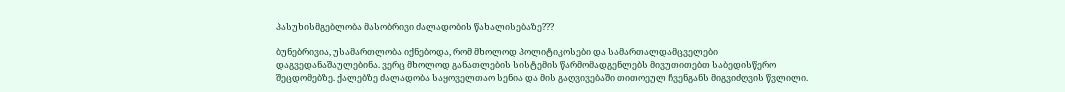პასუხისმგებლობა მასობრივი ძალადობის წახალისებაზე???

ბუნებრივია, უსამართლობა იქნებოდა, რომ მხოლოდ პოლიტიკოსები და სამართალდამცველები დაგვედანაშაულებინა. ვერც მხოლოდ განათლების სისტემის წარმომადგენლებს მივუთითებთ საბედისწერო შეცდომებზე. ქალებზე ძალადობა საყოველთაო სენია და მის გაღვივებაში თითოეულ ჩვენგანს მიგვიძღვის წვლილი.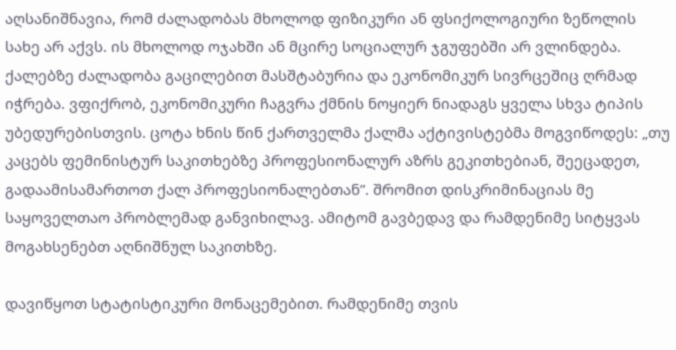აღსანიშნავია, რომ ძალადობას მხოლოდ ფიზიკური ან ფსიქოლოგიური ზეწოლის სახე არ აქვს. ის მხოლოდ ოჯახში ან მცირე სოციალურ ჯგუფებში არ ვლინდება. ქალებზე ძალადობა გაცილებით მასშტაბურია და ეკონომიკურ სივრცეშიც ღრმად იჭრება. ვფიქრობ, ეკონომიკური ჩაგვრა ქმნის ნოყიერ ნიადაგს ყველა სხვა ტიპის უბედურებისთვის. ცოტა ხნის წინ ქართველმა ქალმა აქტივისტებმა მოგვიწოდეს: „თუ კაცებს ფემინისტურ საკითხებზე პროფესიონალურ აზრს გეკითხებიან, შეეცადეთ, გადაამისამართოთ ქალ პროფესიონალებთან”. შრომით დისკრიმინაციას მე საყოველთაო პრობლემად განვიხილავ. ამიტომ გავბედავ და რამდენიმე სიტყვას მოგახსენებთ აღნიშნულ საკითხზე.

დავიწყოთ სტატისტიკური მონაცემებით. რამდენიმე თვის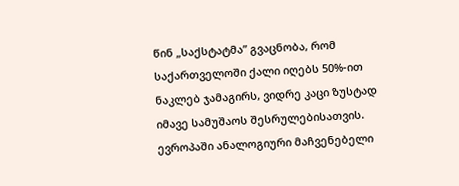წინ „საქსტატმა” გვაცნობა, რომ საქართველოში ქალი იღებს 50%-ით ნაკლებ ჯამაგირს, ვიდრე კაცი ზუსტად იმავე სამუშაოს შესრულებისათვის. ევროპაში ანალოგიური მაჩვენებელი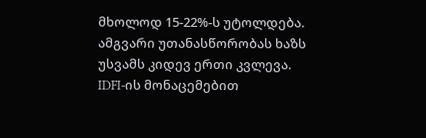მხოლოდ 15-22%-ს უტოლდება. ამგვარი უთანასწორობას ხაზს უსვამს კიდევ ერთი კვლევა. IDFI-ის მონაცემებით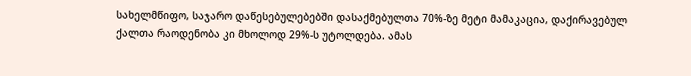სახელმწიფო, საჯარო დაწესებულებებში დასაქმებულთა 70%-ზე მეტი მამაკაცია, დაქირავებულ ქალთა რაოდენობა კი მხოლოდ 29%-ს უტოლდება. ამას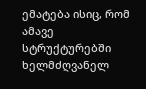ემატება ისიც, რომ ამავე სტრუქტურებში ხელმძღვანელ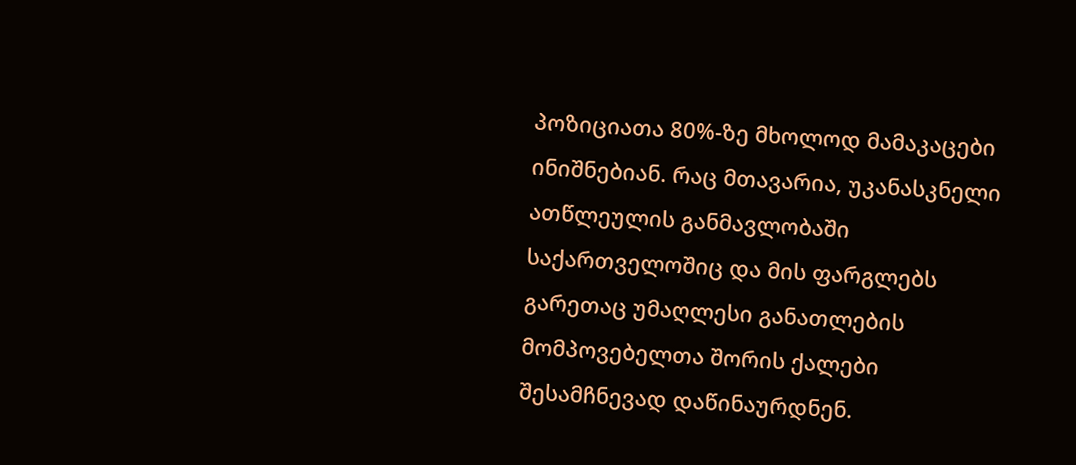პოზიციათა 80%-ზე მხოლოდ მამაკაცები ინიშნებიან. რაც მთავარია, უკანასკნელი ათწლეულის განმავლობაში საქართველოშიც და მის ფარგლებს  გარეთაც უმაღლესი განათლების მომპოვებელთა შორის ქალები შესამჩნევად დაწინაურდნენ.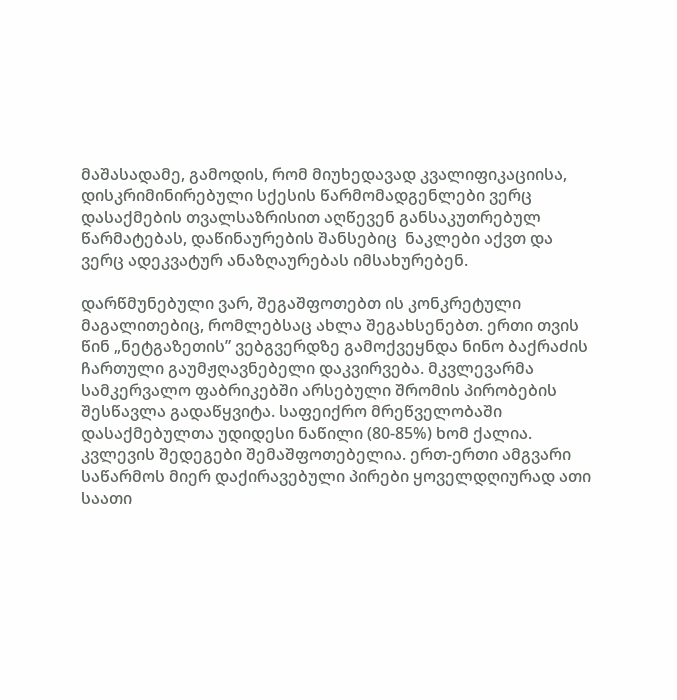მაშასადამე, გამოდის, რომ მიუხედავად კვალიფიკაციისა, დისკრიმინირებული სქესის წარმომადგენლები ვერც დასაქმების თვალსაზრისით აღწევენ განსაკუთრებულ წარმატებას, დაწინაურების შანსებიც  ნაკლები აქვთ და ვერც ადეკვატურ ანაზღაურებას იმსახურებენ.

დარწმუნებული ვარ, შეგაშფოთებთ ის კონკრეტული მაგალითებიც, რომლებსაც ახლა შეგახსენებთ. ერთი თვის წინ „ნეტგაზეთის” ვებგვერდზე გამოქვეყნდა ნინო ბაქრაძის ჩართული გაუმჟღავნებელი დაკვირვება. მკვლევარმა სამკერვალო ფაბრიკებში არსებული შრომის პირობების შესწავლა გადაწყვიტა. საფეიქრო მრეწველობაში დასაქმებულთა უდიდესი ნაწილი (80-85%) ხომ ქალია. კვლევის შედეგები შემაშფოთებელია. ერთ-ერთი ამგვარი საწარმოს მიერ დაქირავებული პირები ყოველდღიურად ათი საათი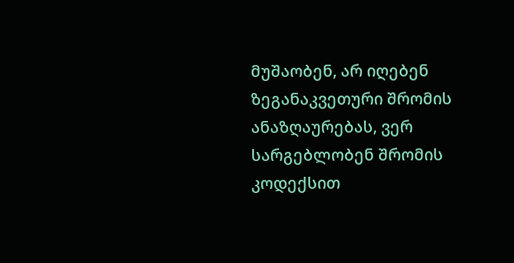მუშაობენ, არ იღებენ ზეგანაკვეთური შრომის ანაზღაურებას, ვერ სარგებლობენ შრომის კოდექსით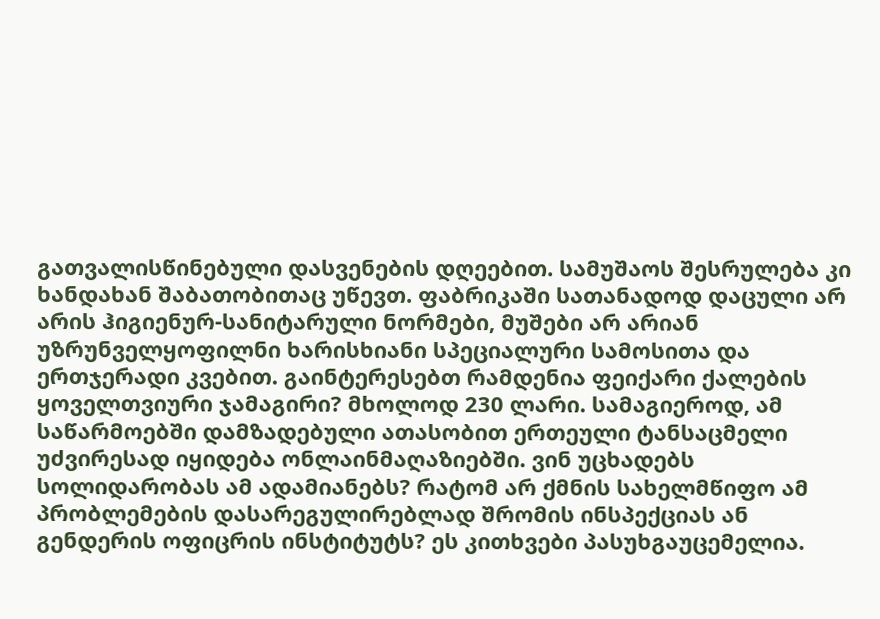გათვალისწინებული დასვენების დღეებით. სამუშაოს შესრულება კი ხანდახან შაბათობითაც უწევთ. ფაბრიკაში სათანადოდ დაცული არ არის ჰიგიენურ-სანიტარული ნორმები, მუშები არ არიან უზრუნველყოფილნი ხარისხიანი სპეციალური სამოსითა და ერთჯერადი კვებით. გაინტერესებთ რამდენია ფეიქარი ქალების ყოველთვიური ჯამაგირი? მხოლოდ 230 ლარი. სამაგიეროდ, ამ საწარმოებში დამზადებული ათასობით ერთეული ტანსაცმელი უძვირესად იყიდება ონლაინმაღაზიებში. ვინ უცხადებს სოლიდარობას ამ ადამიანებს? რატომ არ ქმნის სახელმწიფო ამ პრობლემების დასარეგულირებლად შრომის ინსპექციას ან გენდერის ოფიცრის ინსტიტუტს? ეს კითხვები პასუხგაუცემელია.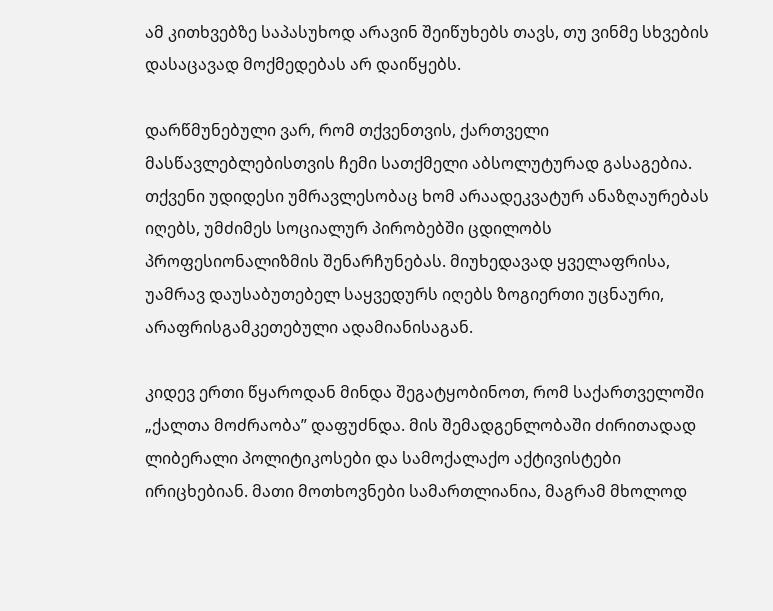ამ კითხვებზე საპასუხოდ არავინ შეიწუხებს თავს, თუ ვინმე სხვების დასაცავად მოქმედებას არ დაიწყებს.

დარწმუნებული ვარ, რომ თქვენთვის, ქართველი მასწავლებლებისთვის ჩემი სათქმელი აბსოლუტურად გასაგებია. თქვენი უდიდესი უმრავლესობაც ხომ არაადეკვატურ ანაზღაურებას იღებს, უმძიმეს სოციალურ პირობებში ცდილობს პროფესიონალიზმის შენარჩუნებას. მიუხედავად ყველაფრისა, უამრავ დაუსაბუთებელ საყვედურს იღებს ზოგიერთი უცნაური, არაფრისგამკეთებული ადამიანისაგან.

კიდევ ერთი წყაროდან მინდა შეგატყობინოთ, რომ საქართველოში „ქალთა მოძრაობა” დაფუძნდა. მის შემადგენლობაში ძირითადად ლიბერალი პოლიტიკოსები და სამოქალაქო აქტივისტები ირიცხებიან. მათი მოთხოვნები სამართლიანია, მაგრამ მხოლოდ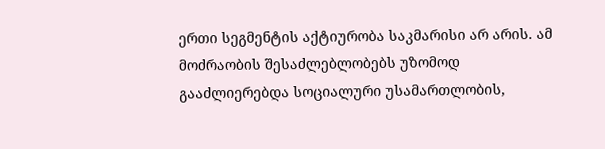ერთი სეგმენტის აქტიურობა საკმარისი არ არის. ამ მოძრაობის შესაძლებლობებს უზომოდ გააძლიერებდა სოციალური უსამართლობის,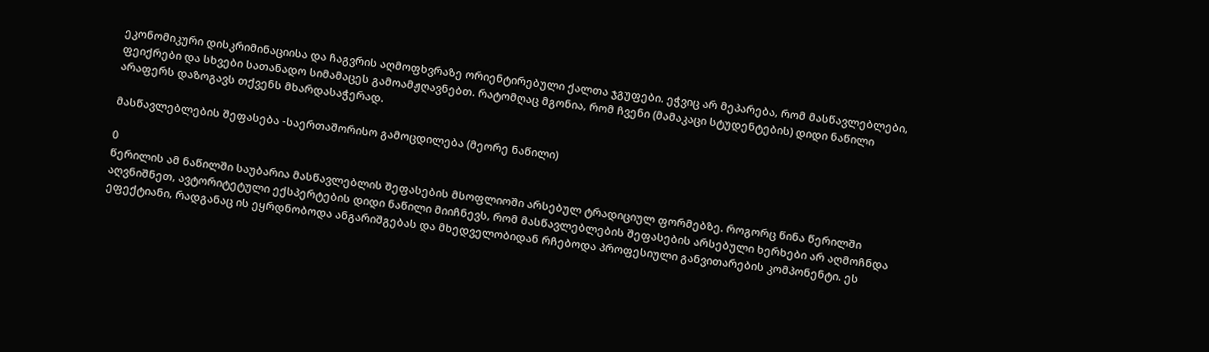ეკონომიკური დისკრიმინაციისა და ჩაგვრის აღმოფხვრაზე ორიენტირებული ქალთა ჯგუფები. ეჭვიც არ მეპარება, რომ მასწავლებლები, ფეიქრები და სხვები სათანადო სიმამაცეს გამოამჟღავნებთ. რატომღაც მგონია, რომ ჩვენი (მამაკაცი სტუდენტების) დიდი ნაწილი არაფერს დაზოგავს თქვენს მხარდასაჭერად.

მასწავლებლების შეფასება -საერთაშორისო გამოცდილება (მეორე ნაწილი)

0
წერილის ამ ნაწილში საუბარია მასწავლებლის შეფასების მსოფლიოში არსებულ ტრადიციულ ფორმებზე. როგორც წინა წერილში აღვნიშნეთ, ავტორიტეტული ექსპერტების დიდი ნაწილი მიიჩნევს, რომ მასწავლებლების შეფასების არსებული ხერხები არ აღმოჩნდა ეფექტიანი, რადგანაც ის ეყრდნობოდა ანგარიშგებას და მხედველობიდან რჩებოდა პროფესიული განვითარების კომპონენტი. ეს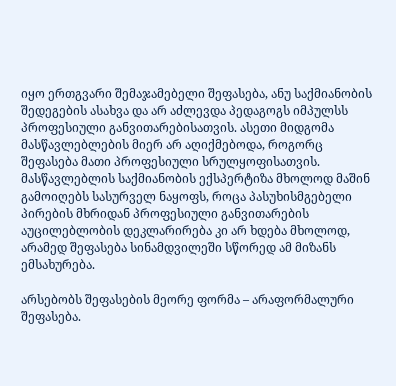იყო ერთგვარი შემაჯამებელი შეფასება, ანუ საქმიანობის შედეგების ასახვა და არ აძლევდა პედაგოგს იმპულსს პროფესიული განვითარებისათვის. ასეთი მიდგომა მასწავლებლების მიერ არ აღიქმებოდა, როგორც შეფასება მათი პროფესიული სრულყოფისათვის. მასწავლებლის საქმიანობის ექსპერტიზა მხოლოდ მაშინ გამოიღებს სასურველ ნაყოფს, როცა პასუხისმგებელი პირების მხრიდან პროფესიული განვითარების აუცილებლობის დეკლარირება კი არ ხდება მხოლოდ, არამედ შეფასება სინამდვილეში სწორედ ამ მიზანს ემსახურება.

არსებობს შეფასების მეორე ფორმა – არაფორმალური შეფასება.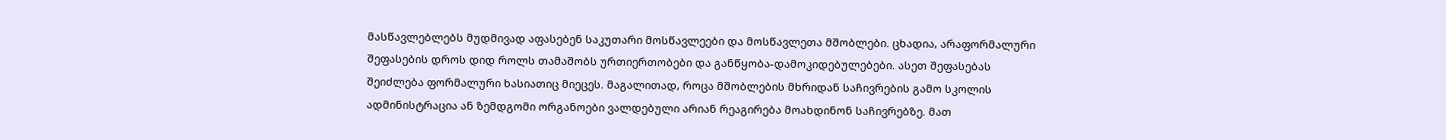მასწავლებლებს მუდმივად აფასებენ საკუთარი მოსწავლეები და მოსწავლეთა მშობლები. ცხადია, არაფორმალური შეფასების დროს დიდ როლს თამაშობს ურთიერთობები და განწყობა-დამოკიდებულებები. ასეთ შეფასებას შეიძლება ფორმალური ხასიათიც მიეცეს. მაგალითად, როცა მშობლების მხრიდან საჩივრების გამო სკოლის ადმინისტრაცია ან ზემდგომი ორგანოები ვალდებული არიან რეაგირება მოახდინონ საჩივრებზე. მათ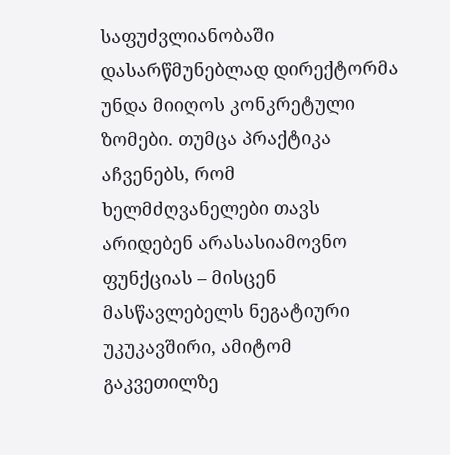საფუძვლიანობაში დასარწმუნებლად დირექტორმა უნდა მიიღოს კონკრეტული ზომები. თუმცა პრაქტიკა აჩვენებს, რომ ხელმძღვანელები თავს არიდებენ არასასიამოვნო ფუნქციას – მისცენ მასწავლებელს ნეგატიური უკუკავშირი, ამიტომ გაკვეთილზე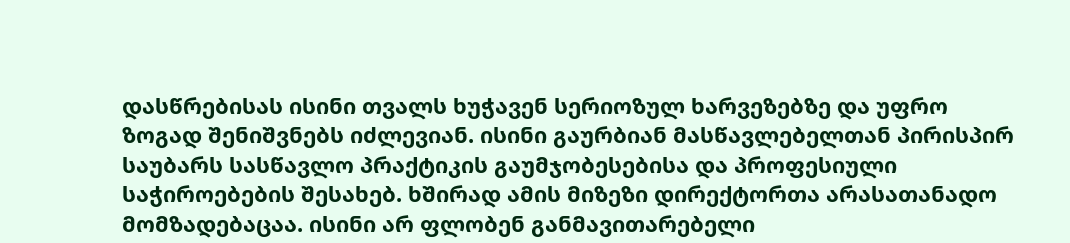დასწრებისას ისინი თვალს ხუჭავენ სერიოზულ ხარვეზებზე და უფრო ზოგად შენიშვნებს იძლევიან. ისინი გაურბიან მასწავლებელთან პირისპირ საუბარს სასწავლო პრაქტიკის გაუმჯობესებისა და პროფესიული საჭიროებების შესახებ. ხშირად ამის მიზეზი დირექტორთა არასათანადო მომზადებაცაა. ისინი არ ფლობენ განმავითარებელი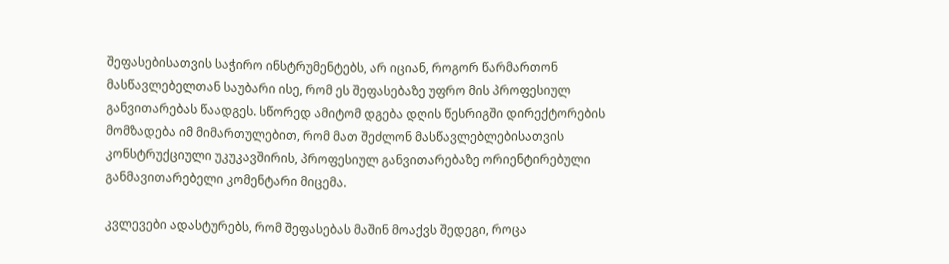შეფასებისათვის საჭირო ინსტრუმენტებს, არ იციან, როგორ წარმართონ მასწავლებელთან საუბარი ისე, რომ ეს შეფასებაზე უფრო მის პროფესიულ განვითარებას წაადგეს. სწორედ ამიტომ დგება დღის წესრიგში დირექტორების მომზადება იმ მიმართულებით, რომ მათ შეძლონ მასწავლებლებისათვის კონსტრუქციული უკუკავშირის, პროფესიულ განვითარებაზე ორიენტირებული განმავითარებელი კომენტარი მიცემა.

კვლევები ადასტურებს, რომ შეფასებას მაშინ მოაქვს შედეგი, როცა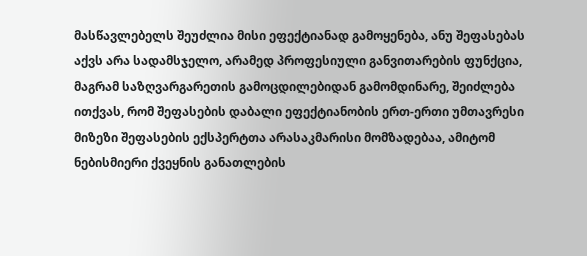მასწავლებელს შეუძლია მისი ეფექტიანად გამოყენება, ანუ შეფასებას აქვს არა სადამსჯელო, არამედ პროფესიული განვითარების ფუნქცია, მაგრამ საზღვარგარეთის გამოცდილებიდან გამომდინარე, შეიძლება  ითქვას, რომ შეფასების დაბალი ეფექტიანობის ერთ-ერთი უმთავრესი მიზეზი შეფასების ექსპერტთა არასაკმარისი მომზადებაა, ამიტომ ნებისმიერი ქვეყნის განათლების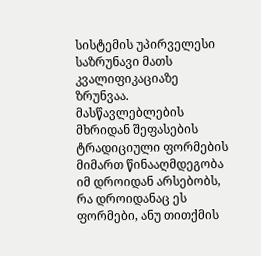სისტემის უპირველესი საზრუნავი მათს კვალიფიკაციაზე ზრუნვაა. მასწავლებლების მხრიდან შეფასების ტრადიციული ფორმების მიმართ წინააღმდეგობა იმ დროიდან არსებობს, რა დროიდანაც ეს ფორმები, ანუ თითქმის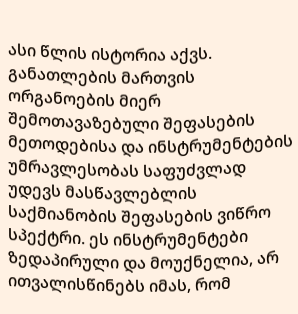ასი წლის ისტორია აქვს. განათლების მართვის ორგანოების მიერ შემოთავაზებული შეფასების მეთოდებისა და ინსტრუმენტების უმრავლესობას საფუძვლად უდევს მასწავლებლის საქმიანობის შეფასების ვიწრო სპექტრი. ეს ინსტრუმენტები ზედაპირული და მოუქნელია, არ ითვალისწინებს იმას, რომ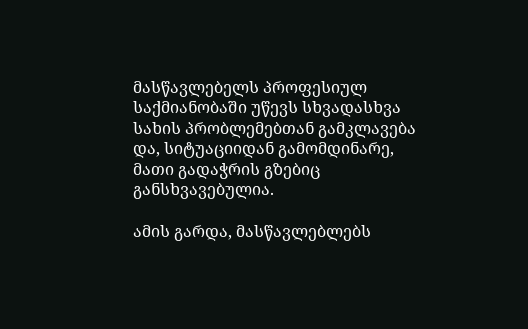მასწავლებელს პროფესიულ საქმიანობაში უწევს სხვადასხვა სახის პრობლემებთან გამკლავება და, სიტუაციიდან გამომდინარე, მათი გადაჭრის გზებიც განსხვავებულია.

ამის გარდა, მასწავლებლებს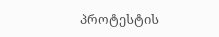პროტესტის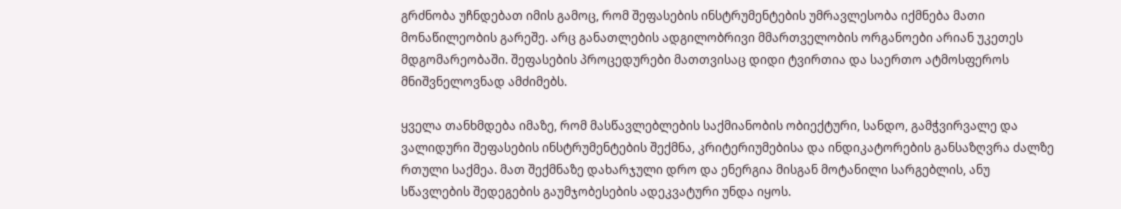გრძნობა უჩნდებათ იმის გამოც, რომ შეფასების ინსტრუმენტების უმრავლესობა იქმნება მათი მონაწილეობის გარეშე. არც განათლების ადგილობრივი მმართველობის ორგანოები არიან უკეთეს მდგომარეობაში. შეფასების პროცედურები მათთვისაც დიდი ტვირთია და საერთო ატმოსფეროს მნიშვნელოვნად ამძიმებს.

ყველა თანხმდება იმაზე, რომ მასწავლებლების საქმიანობის ობიექტური, სანდო, გამჭვირვალე და ვალიდური შეფასების ინსტრუმენტების შექმნა, კრიტერიუმებისა და ინდიკატორების განსაზღვრა ძალზე რთული საქმეა. მათ შექმნაზე დახარჯული დრო და ენერგია მისგან მოტანილი სარგებლის, ანუ სწავლების შედეგების გაუმჯობესების ადეკვატური უნდა იყოს.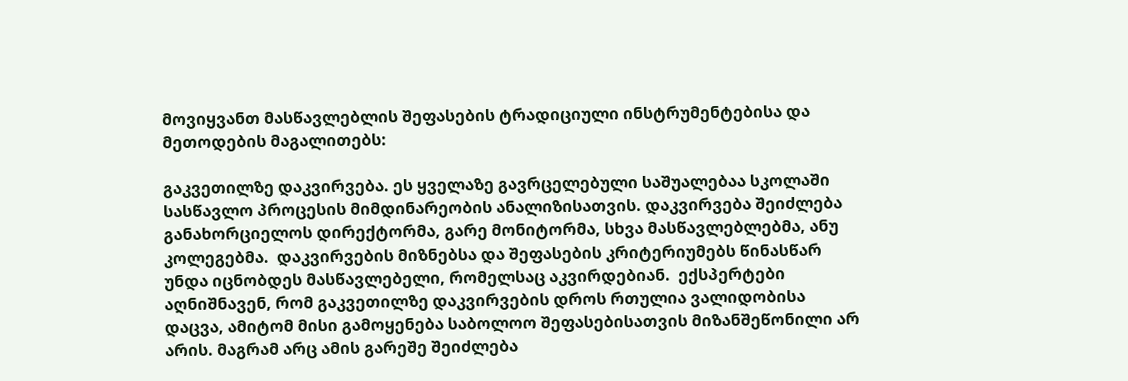მოვიყვანთ მასწავლებლის შეფასების ტრადიციული ინსტრუმენტებისა და მეთოდების მაგალითებს:

გაკვეთილზე დაკვირვება. ეს ყველაზე გავრცელებული საშუალებაა სკოლაში სასწავლო პროცესის მიმდინარეობის ანალიზისათვის. დაკვირვება შეიძლება განახორციელოს დირექტორმა, გარე მონიტორმა, სხვა მასწავლებლებმა, ანუ კოლეგებმა.  დაკვირვების მიზნებსა და შეფასების კრიტერიუმებს წინასწარ უნდა იცნობდეს მასწავლებელი, რომელსაც აკვირდებიან.  ექსპერტები აღნიშნავენ, რომ გაკვეთილზე დაკვირვების დროს რთულია ვალიდობისა დაცვა, ამიტომ მისი გამოყენება საბოლოო შეფასებისათვის მიზანშეწონილი არ არის. მაგრამ არც ამის გარეშე შეიძლება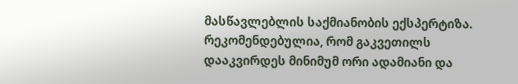მასწავლებლის საქმიანობის ექსპერტიზა. რეკომენდებულია, რომ გაკვეთილს დააკვირდეს მინიმუმ ორი ადამიანი და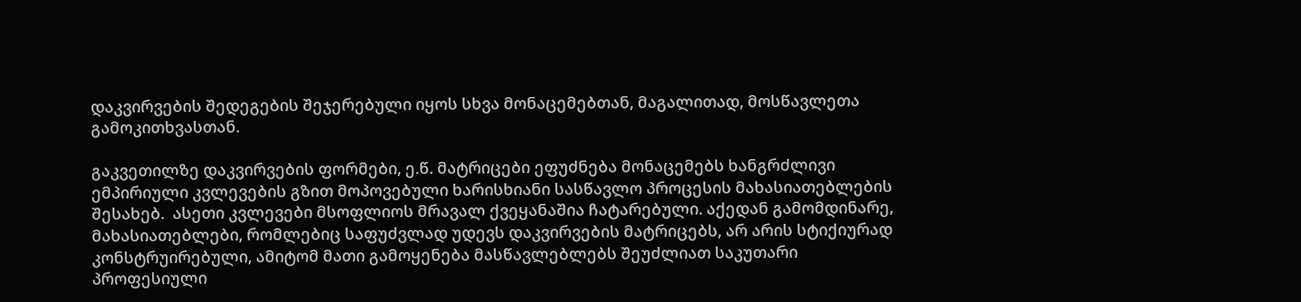დაკვირვების შედეგების შეჯერებული იყოს სხვა მონაცემებთან, მაგალითად, მოსწავლეთა გამოკითხვასთან.

გაკვეთილზე დაკვირვების ფორმები, ე.წ. მატრიცები ეფუძნება მონაცემებს ხანგრძლივი ემპირიული კვლევების გზით მოპოვებული ხარისხიანი სასწავლო პროცესის მახასიათებლების შესახებ.  ასეთი კვლევები მსოფლიოს მრავალ ქვეყანაშია ჩატარებული. აქედან გამომდინარე, მახასიათებლები, რომლებიც საფუძვლად უდევს დაკვირვების მატრიცებს, არ არის სტიქიურად კონსტრუირებული, ამიტომ მათი გამოყენება მასწავლებლებს შეუძლიათ საკუთარი პროფესიული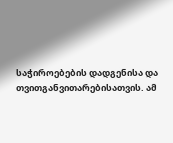საჭიროებების დადგენისა და თვითგანვითარებისათვის. ამ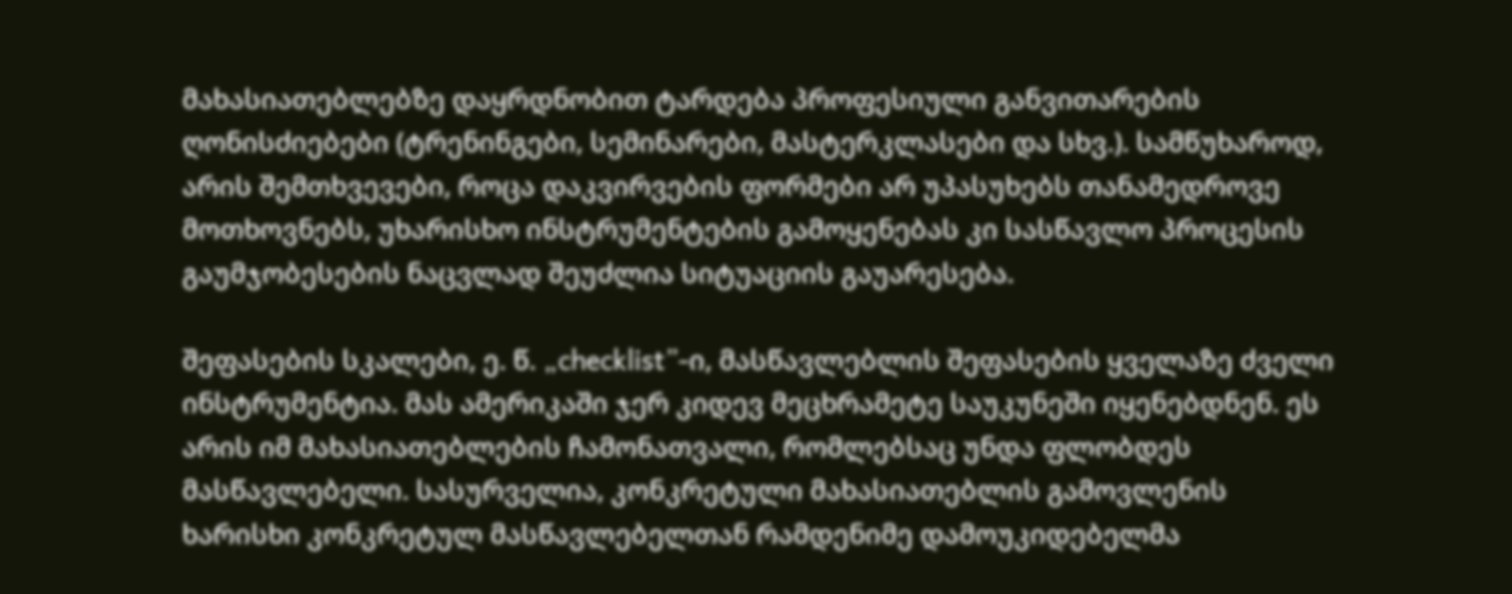მახასიათებლებზე დაყრდნობით ტარდება პროფესიული განვითარების ღონისძიებები (ტრენინგები, სემინარები, მასტერკლასები და სხვ.). სამწუხაროდ, არის შემთხვევები, როცა დაკვირვების ფორმები არ უპასუხებს თანამედროვე მოთხოვნებს, უხარისხო ინსტრუმენტების გამოყენებას კი სასწავლო პროცესის  გაუმჯობესების ნაცვლად შეუძლია სიტუაციის გაუარესება.

შეფასების სკალები, ე. წ. „checklist”-ი, მასწავლებლის შეფასების ყველაზე ძველი ინსტრუმენტია. მას ამერიკაში ჯერ კიდევ მეცხრამეტე საუკუნეში იყენებდნენ. ეს არის იმ მახასიათებლების ჩამონათვალი, რომლებსაც უნდა ფლობდეს მასწავლებელი. სასურველია, კონკრეტული მახასიათებლის გამოვლენის ხარისხი კონკრეტულ მასწავლებელთან რამდენიმე დამოუკიდებელმა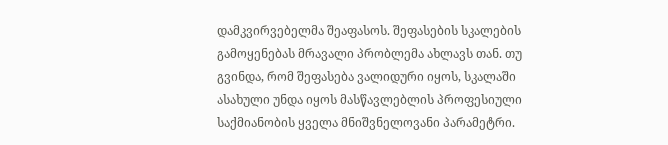დამკვირვებელმა შეაფასოს. შეფასების სკალების გამოყენებას მრავალი პრობლემა ახლავს თან. თუ გვინდა, რომ შეფასება ვალიდური იყოს, სკალაში ასახული უნდა იყოს მასწავლებლის პროფესიული საქმიანობის ყველა მნიშვნელოვანი პარამეტრი.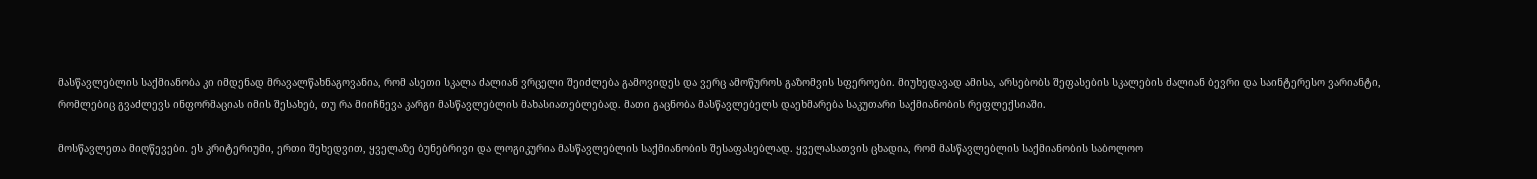მასწავლებლის საქმიანობა კი იმდენად მრავალწახნაგოვანია, რომ ასეთი სკალა ძალიან ვრცელი შეიძლება გამოვიდეს და ვერც ამოწუროს გაზომვის სფეროები. მიუხედავად ამისა, არსებობს შეფასების სკალების ძალიან ბევრი და საინტერესო ვარიანტი, რომლებიც გვაძლევს ინფორმაციას იმის შესახებ, თუ რა მიიჩნევა კარგი მასწავლებლის მახასიათებლებად. მათი გაცნობა მასწავლებელს დაეხმარება საკუთარი საქმიანობის რეფლექსიაში.

მოსწავლეთა მიღწევები. ეს კრიტერიუმი, ერთი შეხედვით, ყველაზე ბუნებრივი და ლოგიკურია მასწავლებლის საქმიანობის შესაფასებლად. ყველასათვის ცხადია, რომ მასწავლებლის საქმიანობის საბოლოო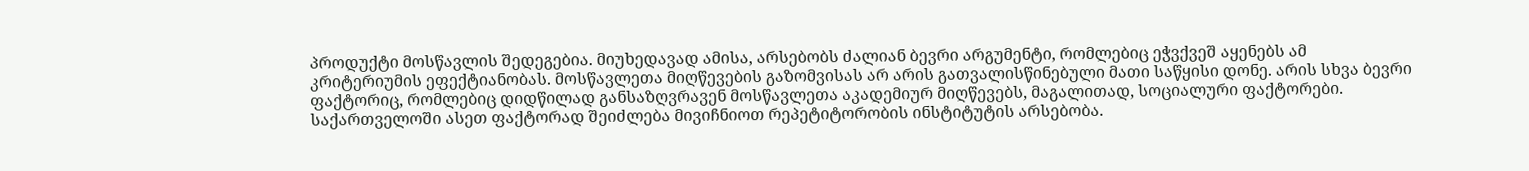პროდუქტი მოსწავლის შედეგებია. მიუხედავად ამისა, არსებობს ძალიან ბევრი არგუმენტი, რომლებიც ეჭვქვეშ აყენებს ამ კრიტერიუმის ეფექტიანობას. მოსწავლეთა მიღწევების გაზომვისას არ არის გათვალისწინებული მათი საწყისი დონე. არის სხვა ბევრი ფაქტორიც, რომლებიც დიდწილად განსაზღვრავენ მოსწავლეთა აკადემიურ მიღწევებს, მაგალითად, სოციალური ფაქტორები. საქართველოში ასეთ ფაქტორად შეიძლება მივიჩნიოთ რეპეტიტორობის ინსტიტუტის არსებობა.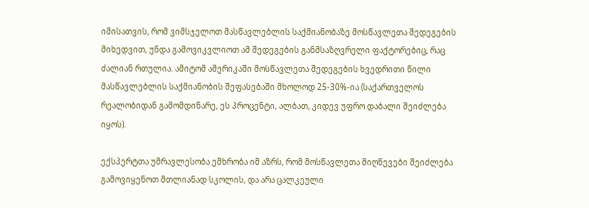იმისათვის, რომ ვიმსჯელოთ მასწავლებლის საქმიანობაზე მოსწავლეთა შედეგების მიხედვით, უნდა გამოვიკვლიოთ ამ შედეგების განმსაზღვრელი ფაქტორებიც, რაც ძალიან რთულია. ამიტომ ამერიკაში მოსწავლეთა შედეგების ხვედრითი წილი მასწავლებლის საქმიანობის შეფასებაში მხოლოდ 25-30%-ია (საქართველოს რეალობიდან გამომდინარე, ეს პროცენტი, ალბათ, კიდევ უფრო დაბალი შეიძლება იყოს).

ექსპერტთა უმრავლესობა ემხრობა იმ აზრს, რომ მოსწავლეთა მიღწევები შეიძლება გამოვიყენოთ მთლიანად სკოლის, და არა ცალკეული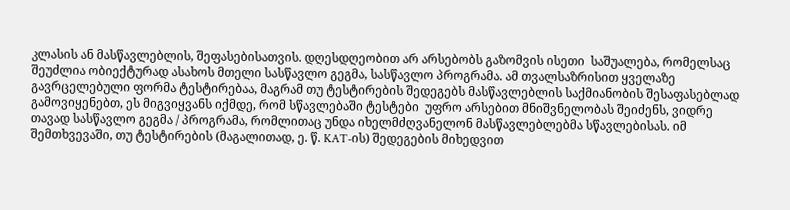კლასის ან მასწავლებლის, შეფასებისათვის. დღესდღეობით არ არსებობს გაზომვის ისეთი  საშუალება, რომელსაც შეუძლია ობიექტურად ასახოს მთელი სასწავლო გეგმა, სასწავლო პროგრამა. ამ თვალსაზრისით ყველაზე გავრცელებული ფორმა ტესტირებაა, მაგრამ თუ ტესტირების შედეგებს მასწავლებლის საქმიანობის შესაფასებლად გამოვიყენებთ, ეს მიგვიყვანს იქმდე, რომ სწავლებაში ტესტები  უფრო არსებით მნიშვნელობას შეიძენს, ვიდრე თავად სასწავლო გეგმა / პროგრამა, რომლითაც უნდა იხელმძღვანელონ მასწავლებლებმა სწავლებისას. იმ შემთხვევაში, თუ ტესტირების (მაგალითად, ე. წ. KAT-ის) შედეგების მიხედვით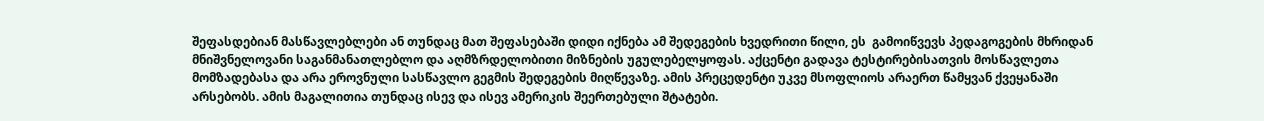შეფასდებიან მასწავლებლები ან თუნდაც მათ შეფასებაში დიდი იქნება ამ შედეგების ხვედრითი წილი, ეს  გამოიწვევს პედაგოგების მხრიდან მნიშვნელოვანი საგანმანათლებლო და აღმზრდელობითი მიზნების უგულებელყოფას. აქცენტი გადავა ტესტირებისათვის მოსწავლეთა მომზადებასა და არა ეროვნული სასწავლო გეგმის შედეგების მიღწევაზე. ამის პრეცედენტი უკვე მსოფლიოს არაერთ წამყვან ქვეყანაში არსებობს. ამის მაგალითია თუნდაც ისევ და ისევ ამერიკის შეერთებული შტატები.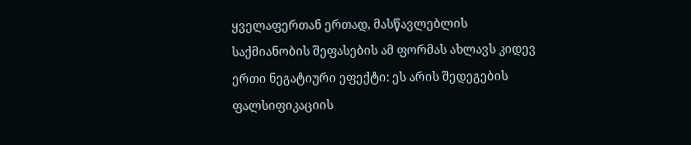ყველაფერთან ერთად, მასწავლებლის საქმიანობის შეფასების ამ ფორმას ახლავს კიდევ ერთი ნეგატიური ეფექტი: ეს არის შედეგების ფალსიფიკაციის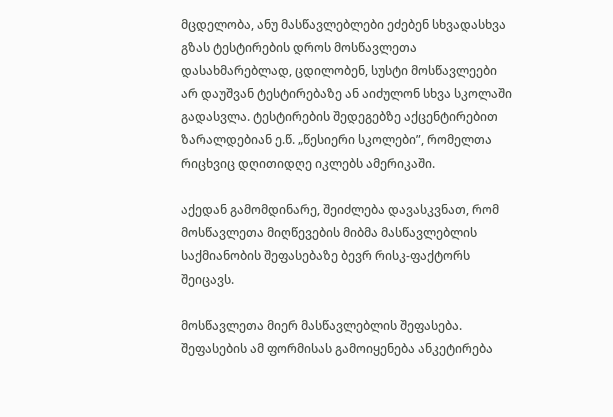მცდელობა, ანუ მასწავლებლები ეძებენ სხვადასხვა გზას ტესტირების დროს მოსწავლეთა დასახმარებლად, ცდილობენ, სუსტი მოსწავლეები არ დაუშვან ტესტირებაზე ან აიძულონ სხვა სკოლაში გადასვლა. ტესტირების შედეგებზე აქცენტირებით ზარალდებიან ე.წ. „წესიერი სკოლები”, რომელთა რიცხვიც დღითიდღე იკლებს ამერიკაში.

აქედან გამომდინარე, შეიძლება დავასკვნათ, რომ მოსწავლეთა მიღწევების მიბმა მასწავლებლის საქმიანობის შეფასებაზე ბევრ რისკ-ფაქტორს შეიცავს.

მოსწავლეთა მიერ მასწავლებლის შეფასება. შეფასების ამ ფორმისას გამოიყენება ანკეტირება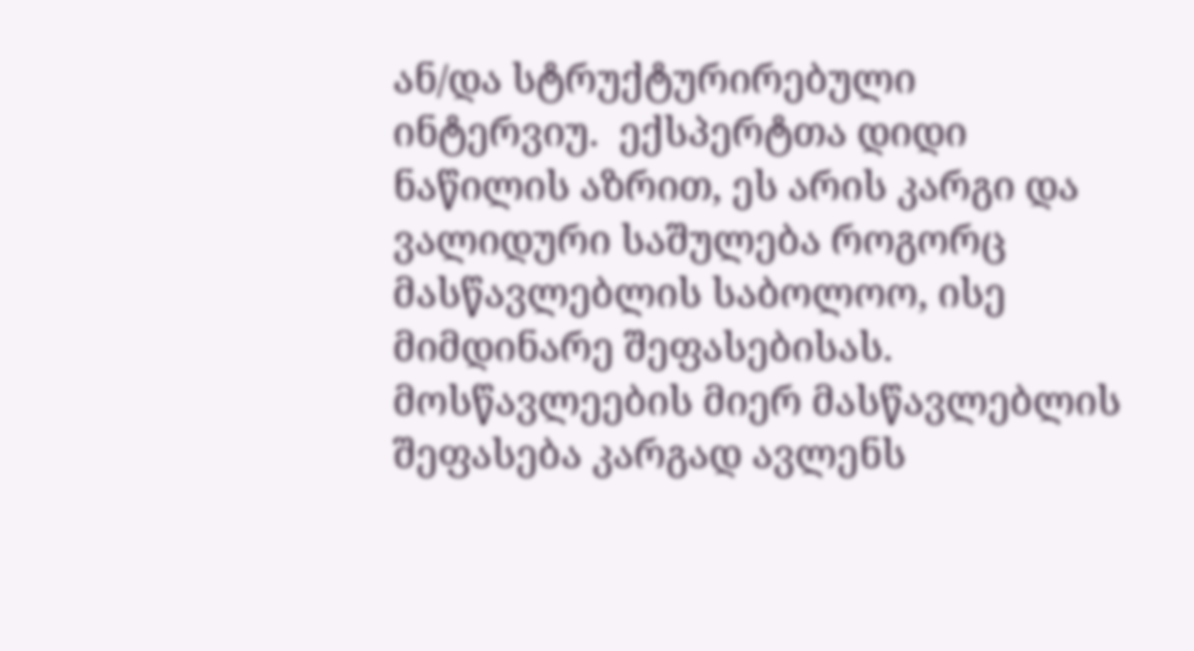ან/და სტრუქტურირებული ინტერვიუ.  ექსპერტთა დიდი ნაწილის აზრით, ეს არის კარგი და ვალიდური საშულება როგორც მასწავლებლის საბოლოო, ისე მიმდინარე შეფასებისას. მოსწავლეების მიერ მასწავლებლის შეფასება კარგად ავლენს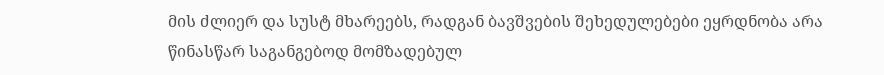მის ძლიერ და სუსტ მხარეებს, რადგან ბავშვების შეხედულებები ეყრდნობა არა წინასწარ საგანგებოდ მომზადებულ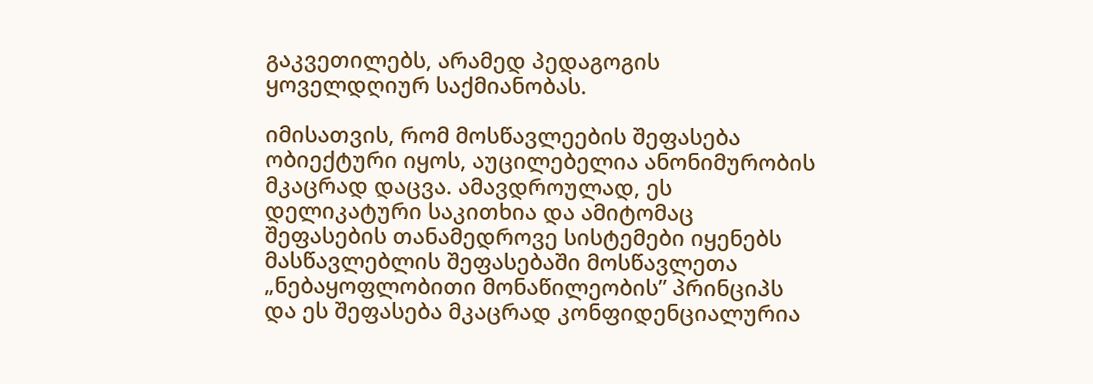გაკვეთილებს, არამედ პედაგოგის ყოველდღიურ საქმიანობას.

იმისათვის, რომ მოსწავლეების შეფასება ობიექტური იყოს, აუცილებელია ანონიმურობის მკაცრად დაცვა. ამავდროულად, ეს დელიკატური საკითხია და ამიტომაც შეფასების თანამედროვე სისტემები იყენებს მასწავლებლის შეფასებაში მოსწავლეთა „ნებაყოფლობითი მონაწილეობის” პრინციპს და ეს შეფასება მკაცრად კონფიდენციალურია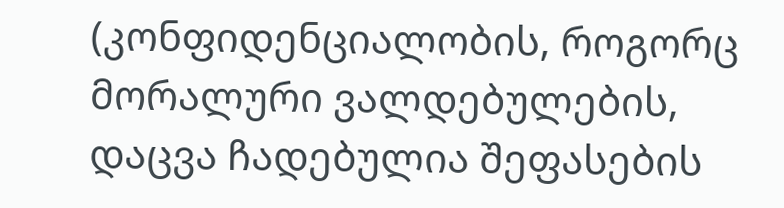(კონფიდენციალობის, როგორც მორალური ვალდებულების, დაცვა ჩადებულია შეფასების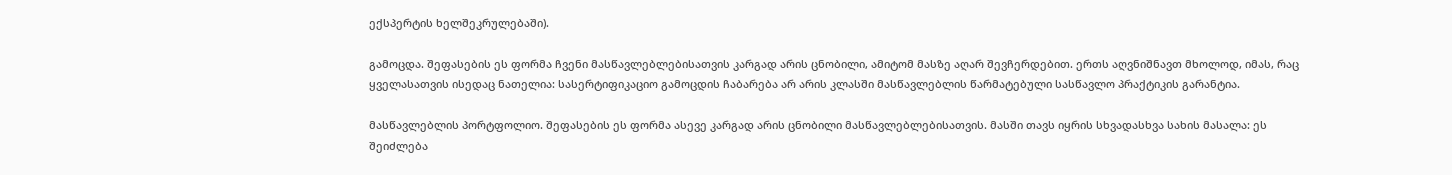ექსპერტის ხელშეკრულებაში).

გამოცდა. შეფასების ეს ფორმა ჩვენი მასწავლებლებისათვის კარგად არის ცნობილი, ამიტომ მასზე აღარ შევჩერდებით. ერთს აღვნიშნავთ მხოლოდ, იმას, რაც ყველასათვის ისედაც ნათელია: სასერტიფიკაციო გამოცდის ჩაბარება არ არის კლასში მასწავლებლის წარმატებული სასწავლო პრაქტიკის გარანტია.

მასწავლებლის პორტფოლიო. შეფასების ეს ფორმა ასევე კარგად არის ცნობილი მასწავლებლებისათვის. მასში თავს იყრის სხვადასხვა სახის მასალა: ეს შეიძლება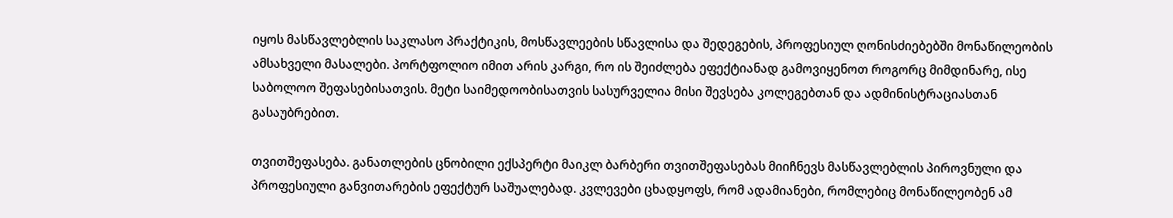იყოს მასწავლებლის საკლასო პრაქტიკის, მოსწავლეების სწავლისა და შედეგების, პროფესიულ ღონისძიებებში მონაწილეობის ამსახველი მასალები. პორტფოლიო იმით არის კარგი, რო ის შეიძლება ეფექტიანად გამოვიყენოთ როგორც მიმდინარე, ისე საბოლოო შეფასებისათვის. მეტი საიმედოობისათვის სასურველია მისი შევსება კოლეგებთან და ადმინისტრაციასთან გასაუბრებით.

თვითშეფასება. განათლების ცნობილი ექსპერტი მაიკლ ბარბერი თვითშეფასებას მიიჩნევს მასწავლებლის პიროვნული და პროფესიული განვითარების ეფექტურ საშუალებად. კვლევები ცხადყოფს, რომ ადამიანები, რომლებიც მონაწილეობენ ამ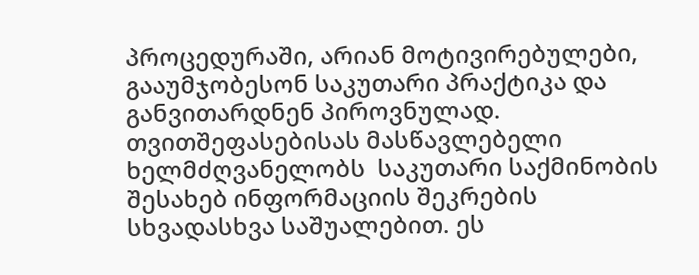პროცედურაში, არიან მოტივირებულები, გააუმჯობესონ საკუთარი პრაქტიკა და განვითარდნენ პიროვნულად. თვითშეფასებისას მასწავლებელი ხელმძღვანელობს  საკუთარი საქმინობის შესახებ ინფორმაციის შეკრების სხვადასხვა საშუალებით. ეს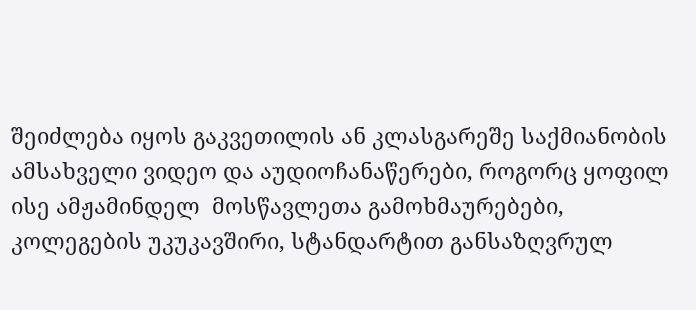შეიძლება იყოს გაკვეთილის ან კლასგარეშე საქმიანობის ამსახველი ვიდეო და აუდიოჩანაწერები, როგორც ყოფილ ისე ამჟამინდელ  მოსწავლეთა გამოხმაურებები, კოლეგების უკუკავშირი, სტანდარტით განსაზღვრულ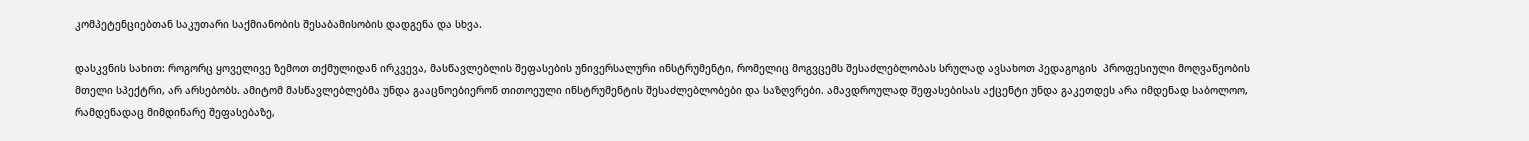კომპეტენციებთან საკუთარი საქმიანობის შესაბამისობის დადგენა და სხვა.

დასკვნის სახით: როგორც ყოველივე ზემოთ თქმულიდან ირკვევა, მასწავლებლის შეფასების უნივერსალური ინსტრუმენტი, რომელიც მოგვცემს შესაძლებლობას სრულად ავსახოთ პედაგოგის  პროფესიული მოღვაწეობის მთელი სპექტრი, არ არსებობს. ამიტომ მასწავლებლებმა უნდა გააცნოებიერონ თითოეული ინსტრუმენტის შესაძლებლობები და საზღვრები. ამავდროულად შეფასებისას აქცენტი უნდა გაკეთდეს არა იმდენად საბოლოო, რამდენადაც მიმდინარე შეფასებაზე,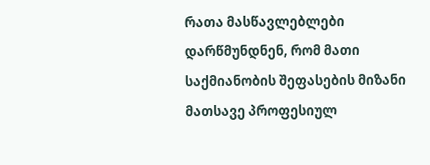რათა მასწავლებლები დარწმუნდნენ, რომ მათი საქმიანობის შეფასების მიზანი მათსავე პროფესიულ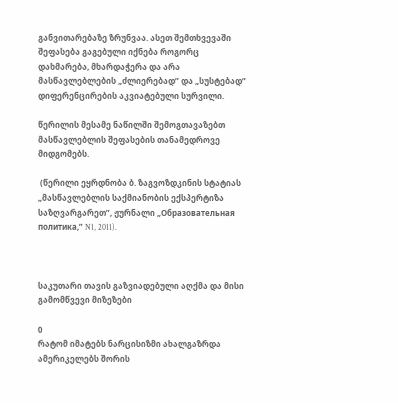განვითარებაზე ზრუნვაა. ასეთ შემთხვევაში შეფასება გაგებული იქნება როგორც დახმარება, მხარდაჭერა და არა მასწავლებლების „ძლიერებად” და „სუსტებად” დიფერენცირების აკვიატებული სურვილი.

წერილის მესამე ნაწილში შემოგთავაზებთ მასწავლებლის შეფასების თანამედროვე მიდგომებს.

 (წერილი ეყრდნობა ბ. ზაგვოზდკინის სტატიას „მასწავლებლის საქმიანობის ექსპერტიზა საზღვარგარეთ”, ჟურნალი „Образовательная политика,” N1, 2011).



საკუთარი თავის გაზვიადებული აღქმა და მისი გამომწვევი მიზეზები

0
რატომ იმატებს ნარცისიზმი ახალგაზრდა ამერიკელებს შორის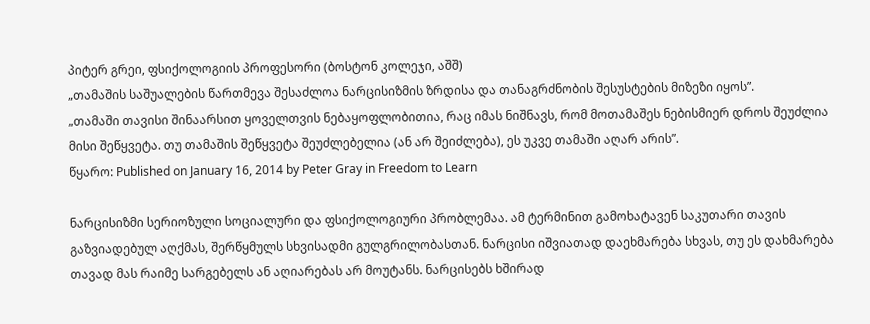პიტერ გრეი, ფსიქოლოგიის პროფესორი (ბოსტონ კოლეჯი, აშშ)
„თამაშის საშუალების წართმევა შესაძლოა ნარცისიზმის ზრდისა და თანაგრძნობის შესუსტების მიზეზი იყოს”.
„თამაში თავისი შინაარსით ყოველთვის ნებაყოფლობითია, რაც იმას ნიშნავს, რომ მოთამაშეს ნებისმიერ დროს შეუძლია მისი შეწყვეტა. თუ თამაშის შეწყვეტა შეუძლებელია (ან არ შეიძლება), ეს უკვე თამაში აღარ არის”.
წყარო: Published on January 16, 2014 by Peter Gray in Freedom to Learn

ნარცისიზმი სერიოზული სოციალური და ფსიქოლოგიური პრობლემაა. ამ ტერმინით გამოხატავენ საკუთარი თავის გაზვიადებულ აღქმას, შერწყმულს სხვისადმი გულგრილობასთან. ნარცისი იშვიათად დაეხმარება სხვას, თუ ეს დახმარება თავად მას რაიმე სარგებელს ან აღიარებას არ მოუტანს. ნარცისებს ხშირად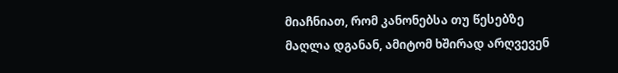მიაჩნიათ, რომ კანონებსა თუ წესებზე მაღლა დგანან, ამიტომ ხშირად არღვევენ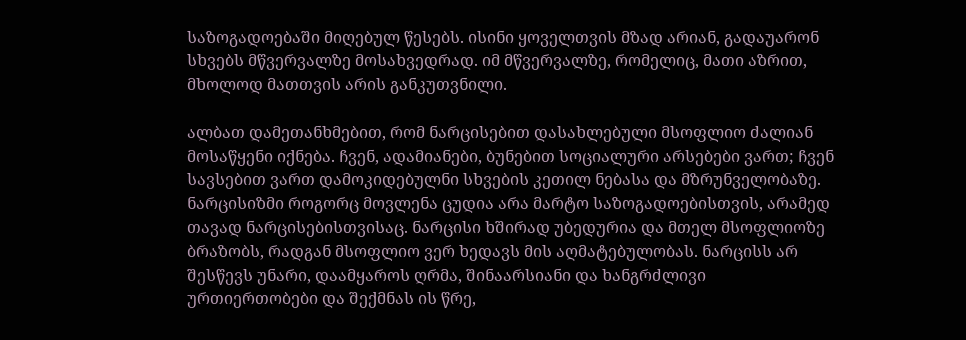საზოგადოებაში მიღებულ წესებს. ისინი ყოველთვის მზად არიან, გადაუარონ სხვებს მწვერვალზე მოსახვედრად. იმ მწვერვალზე, რომელიც, მათი აზრით, მხოლოდ მათთვის არის განკუთვნილი.

ალბათ დამეთანხმებით, რომ ნარცისებით დასახლებული მსოფლიო ძალიან მოსაწყენი იქნება. ჩვენ, ადამიანები, ბუნებით სოციალური არსებები ვართ; ჩვენ სავსებით ვართ დამოკიდებულნი სხვების კეთილ ნებასა და მზრუნველობაზე. ნარცისიზმი როგორც მოვლენა ცუდია არა მარტო საზოგადოებისთვის, არამედ თავად ნარცისებისთვისაც. ნარცისი ხშირად უბედურია და მთელ მსოფლიოზე ბრაზობს, რადგან მსოფლიო ვერ ხედავს მის აღმატებულობას. ნარცისს არ შესწევს უნარი, დაამყაროს ღრმა, შინაარსიანი და ხანგრძლივი ურთიერთობები და შექმნას ის წრე,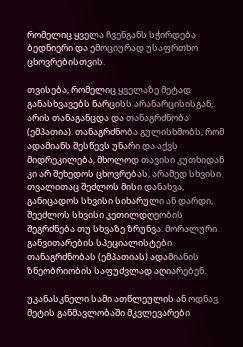რომელიც ყველა ჩვენგანს სჭირდება ბედნიერი და ემოციურად უსაფრთხო ცხოვრებისთვის.

თვისება, რომელიც ყველაზე მეტად განასხვავებს ნარცისს არანარცისისგან, არის თანაგანცდა და თანაგრძნობა (ემპათია). თანაგრძნობა გულისხმობს, რომ ადამიანს შესწევს უნარი და აქვს მიდრეკილება, მხოლოდ თავისი კუთხიდან კი არ შეხედოს ცხოვრებას, არამედ სხვისი თვალითაც შეძლოს მისი დანახვა, განიცადოს სხვისი სიხარული ან დარდი, შეეძლოს სხვისი კეთილდღეობის შეგრძნება თუ სხვაზე ზრუნვა. მორალური განვითარების სპეციალისტები თანაგრძნობას (ემპათიას) ადამიანის ზნეობრიობის საფუძვლად აღიარებენ.

უკანასკნელი სამი ათწლეულის ან ოდნავ მეტის განმავლობაში მკვლევარები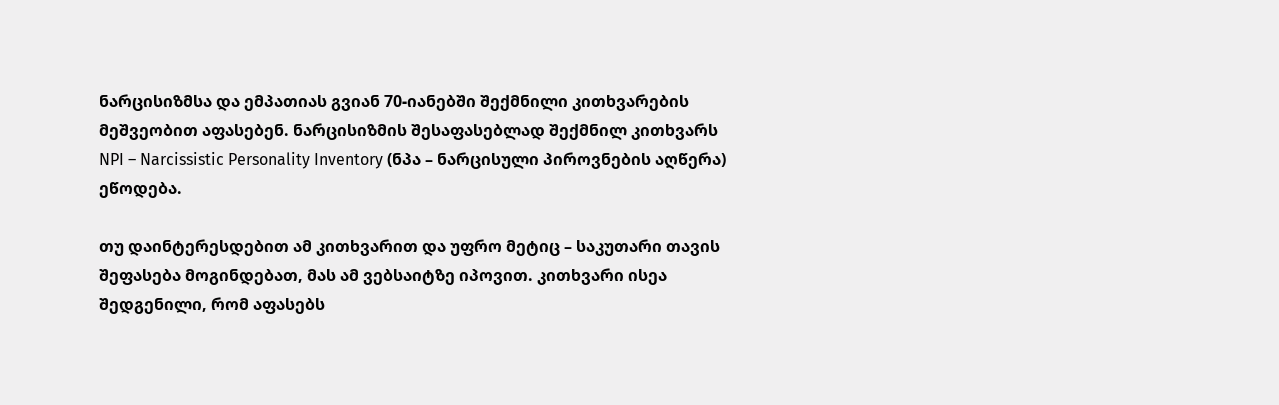ნარცისიზმსა და ემპათიას გვიან 70-იანებში შექმნილი კითხვარების მეშვეობით აფასებენ. ნარცისიზმის შესაფასებლად შექმნილ კითხვარს NPI – Narcissistic Personality Inventory (ნპა – ნარცისული პიროვნების აღწერა) ეწოდება.

თუ დაინტერესდებით ამ კითხვარით და უფრო მეტიც – საკუთარი თავის შეფასება მოგინდებათ, მას ამ ვებსაიტზე იპოვით. კითხვარი ისეა შედგენილი, რომ აფასებს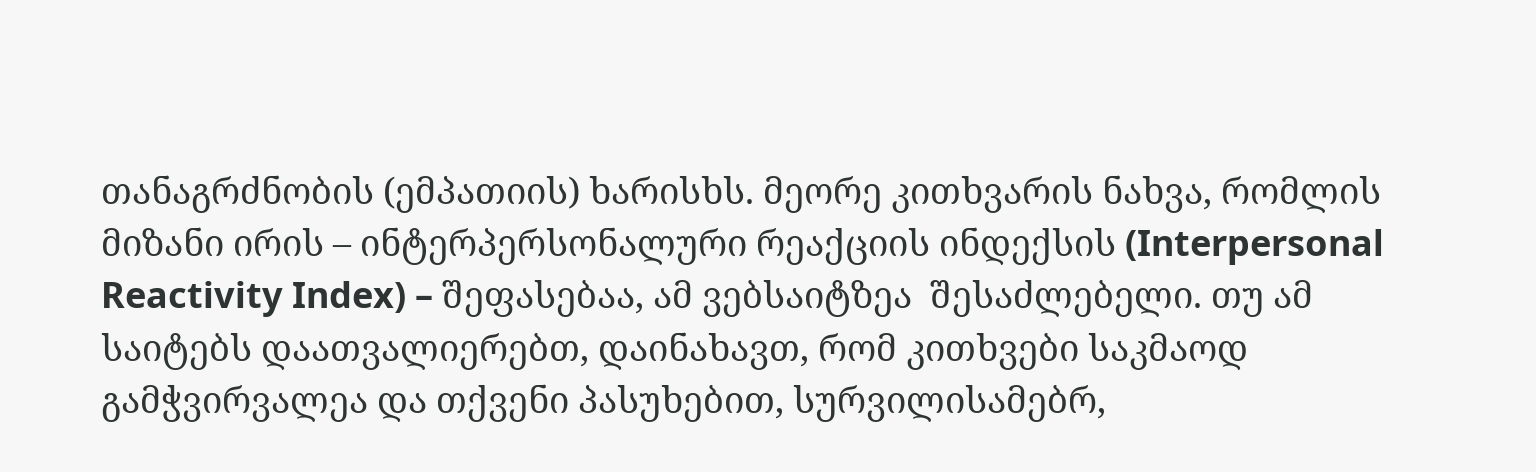თანაგრძნობის (ემპათიის) ხარისხს. მეორე კითხვარის ნახვა, რომლის მიზანი ირის – ინტერპერსონალური რეაქციის ინდექსის (Interpersonal Reactivity Index) – შეფასებაა, ამ ვებსაიტზეა  შესაძლებელი. თუ ამ საიტებს დაათვალიერებთ, დაინახავთ, რომ კითხვები საკმაოდ გამჭვირვალეა და თქვენი პასუხებით, სურვილისამებრ,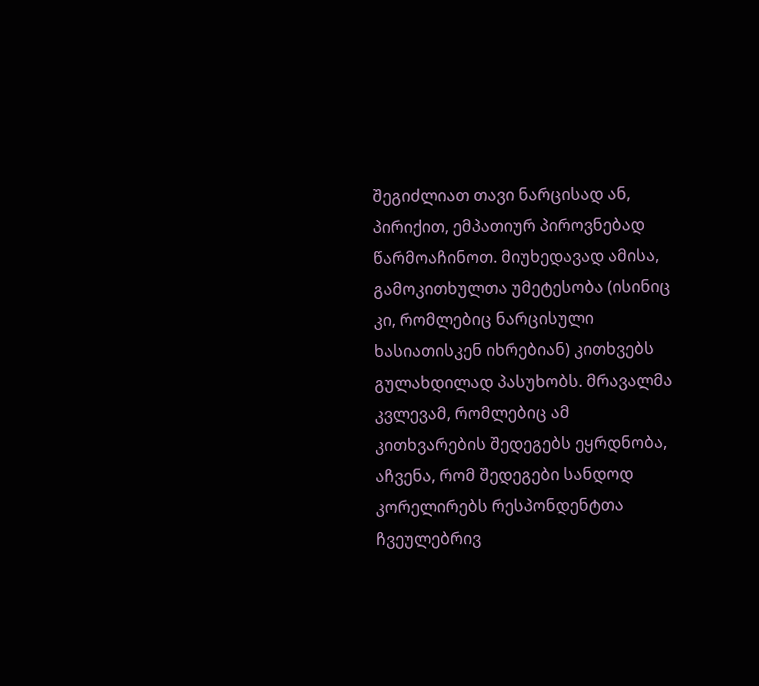შეგიძლიათ თავი ნარცისად ან, პირიქით, ემპათიურ პიროვნებად წარმოაჩინოთ. მიუხედავად ამისა, გამოკითხულთა უმეტესობა (ისინიც კი, რომლებიც ნარცისული ხასიათისკენ იხრებიან) კითხვებს გულახდილად პასუხობს. მრავალმა კვლევამ, რომლებიც ამ კითხვარების შედეგებს ეყრდნობა, აჩვენა, რომ შედეგები სანდოდ კორელირებს რესპონდენტთა ჩვეულებრივ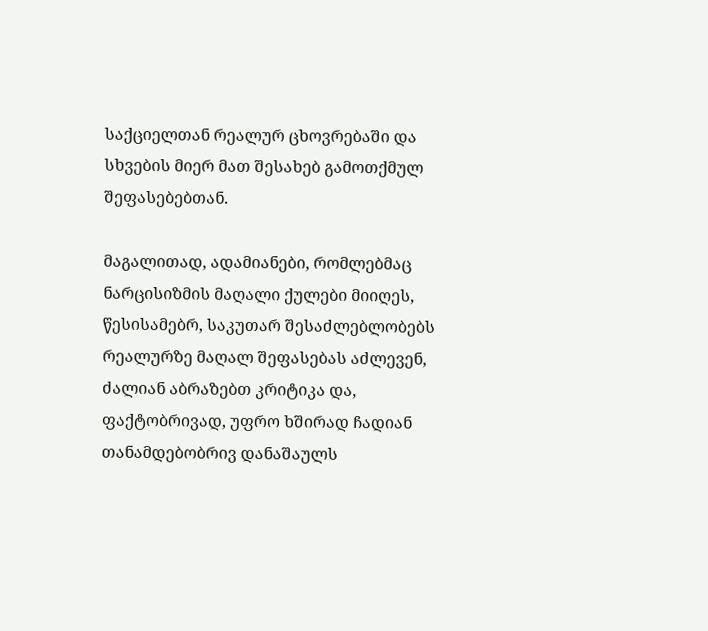საქციელთან რეალურ ცხოვრებაში და სხვების მიერ მათ შესახებ გამოთქმულ შეფასებებთან.

მაგალითად, ადამიანები, რომლებმაც ნარცისიზმის მაღალი ქულები მიიღეს, წესისამებრ, საკუთარ შესაძლებლობებს რეალურზე მაღალ შეფასებას აძლევენ, ძალიან აბრაზებთ კრიტიკა და, ფაქტობრივად, უფრო ხშირად ჩადიან თანამდებობრივ დანაშაულს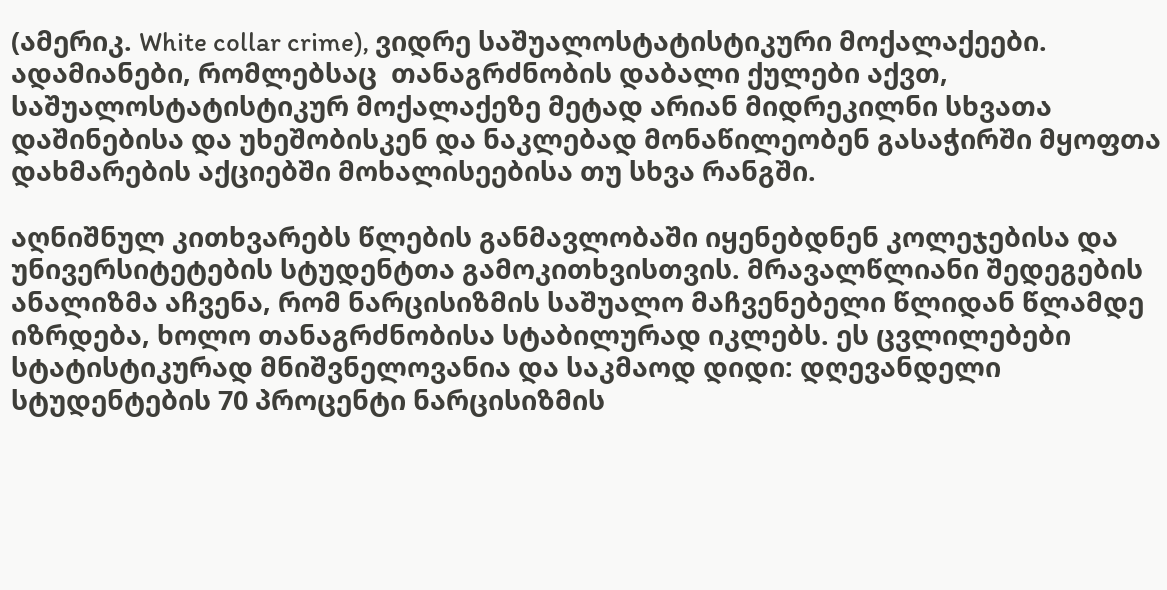(ამერიკ. White collar crime), ვიდრე საშუალოსტატისტიკური მოქალაქეები. ადამიანები, რომლებსაც  თანაგრძნობის დაბალი ქულები აქვთ, საშუალოსტატისტიკურ მოქალაქეზე მეტად არიან მიდრეკილნი სხვათა დაშინებისა და უხეშობისკენ და ნაკლებად მონაწილეობენ გასაჭირში მყოფთა დახმარების აქციებში მოხალისეებისა თუ სხვა რანგში.

აღნიშნულ კითხვარებს წლების განმავლობაში იყენებდნენ კოლეჯებისა და უნივერსიტეტების სტუდენტთა გამოკითხვისთვის. მრავალწლიანი შედეგების ანალიზმა აჩვენა, რომ ნარცისიზმის საშუალო მაჩვენებელი წლიდან წლამდე იზრდება, ხოლო თანაგრძნობისა სტაბილურად იკლებს. ეს ცვლილებები სტატისტიკურად მნიშვნელოვანია და საკმაოდ დიდი: დღევანდელი სტუდენტების 70 პროცენტი ნარცისიზმის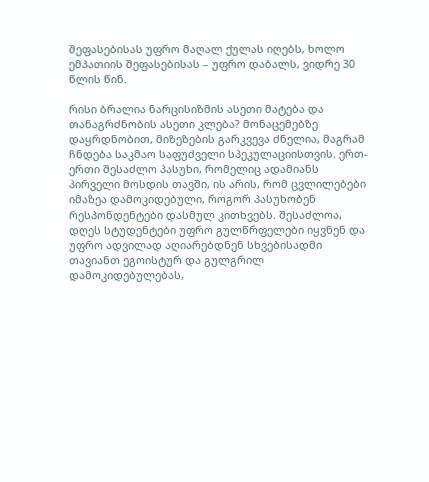შეფასებისას უფრო მაღალ ქულას იღებს, ხოლო ემპათიის შეფასებისას – უფრო დაბალს, ვიდრე 30 წლის წინ.

რისი ბრალია ნარცისიზმის ასეთი მატება და თანაგრძნობის ასეთი კლება? მონაცემებზე დაყრდნობით, მიზეზების გარკვევა ძნელია, მაგრამ ჩნდება საკმაო საფუძველი სპეკულაციისთვის. ერთ-ერთი შესაძლო პასუხი, რომელიც ადამიანს პირველი მოსდის თავში, ის არის, რომ ცვლილებები იმაზეა დამოკიდებული, როგორ პასუხობენ რესპონდენტები დასმულ კითხვებს. შესაძლოა, დღეს სტუდენტები უფრო გულწრფელები იყვნენ და უფრო ადვილად აღიარებდნენ სხვებისადმი თავიანთ ეგოისტურ და გულგრილ დამოკიდებულებას,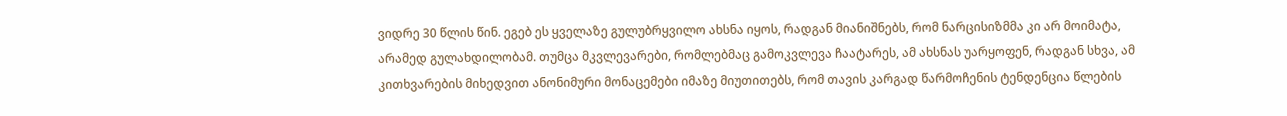ვიდრე 30 წლის წინ. ეგებ ეს ყველაზე გულუბრყვილო ახსნა იყოს, რადგან მიანიშნებს, რომ ნარცისიზმმა კი არ მოიმატა, არამედ გულახდილობამ. თუმცა მკვლევარები, რომლებმაც გამოკვლევა ჩაატარეს, ამ ახსნას უარყოფენ, რადგან სხვა, ამ კითხვარების მიხედვით ანონიმური მონაცემები იმაზე მიუთითებს, რომ თავის კარგად წარმოჩენის ტენდენცია წლების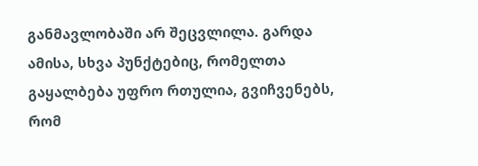განმავლობაში არ შეცვლილა. გარდა ამისა, სხვა პუნქტებიც, რომელთა გაყალბება უფრო რთულია, გვიჩვენებს, რომ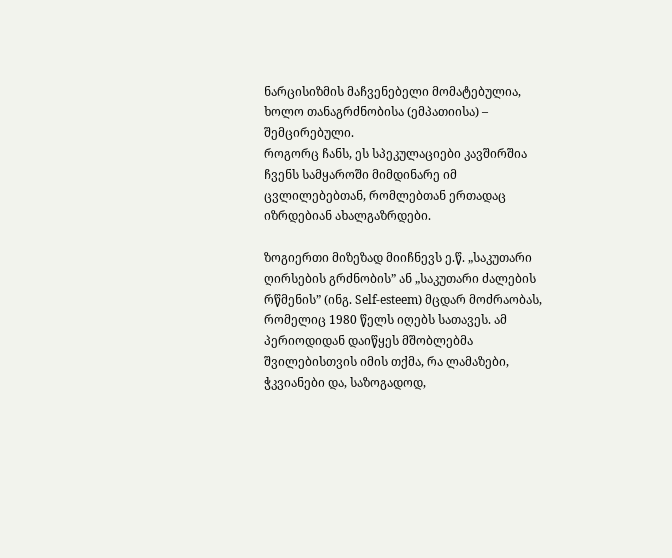ნარცისიზმის მაჩვენებელი მომატებულია, ხოლო თანაგრძნობისა (ემპათიისა) – შემცირებული.
როგორც ჩანს, ეს სპეკულაციები კავშირშია ჩვენს სამყაროში მიმდინარე იმ ცვლილებებთან, რომლებთან ერთადაც იზრდებიან ახალგაზრდები.

ზოგიერთი მიზეზად მიიჩნევს ე.წ. „საკუთარი ღირსების გრძნობის” ან „საკუთარი ძალების რწმენის” (ინგ. Self-esteem) მცდარ მოძრაობას, რომელიც 1980 წელს იღებს სათავეს. ამ პერიოდიდან დაიწყეს მშობლებმა შვილებისთვის იმის თქმა, რა ლამაზები, ჭკვიანები და, საზოგადოდ,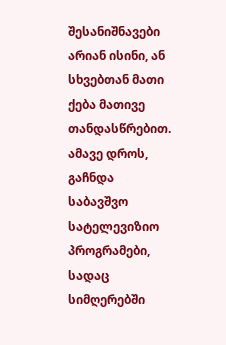შესანიშნავები არიან ისინი, ან სხვებთან მათი ქება მათივე თანდასწრებით. ამავე დროს, გაჩნდა საბავშვო სატელევიზიო პროგრამები, სადაც სიმღერებში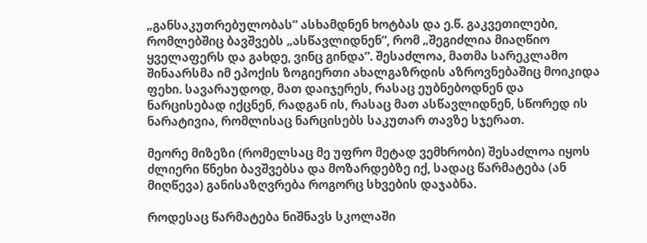„განსაკუთრებულობას” ასხამდნენ ხოტბას და ე.წ. გაკვეთილები, რომლებშიც ბავშვებს „ასწავლიდნენ”, რომ „შეგიძლია მიაღწიო ყველაფერს და გახდე, ვინც გინდა”. შესაძლოა, მათმა სარეკლამო შინაარსმა იმ ეპოქის ზოგიერთი ახალგაზრდის აზროვნებაშიც მოიკიდა ფეხი. სავარაუდოდ, მათ დაიჯერეს, რასაც ეუბნებოდნენ და ნარცისებად იქცნენ, რადგან ის, რასაც მათ ასწავლიდნენ, სწორედ ის ნარატივია, რომლისაც ნარცისებს საკუთარ თავზე სჯერათ.

მეორე მიზეზი (რომელსაც მე უფრო მეტად ვემხრობი) შესაძლოა იყოს ძლიერი წნეხი ბავშვებსა და მოზარდებზე იქ, სადაც წარმატება (ან მიღწევა) განისაზღვრება როგორც სხვების დაჯაბნა.

როდესაც წარმატება ნიშნავს სკოლაში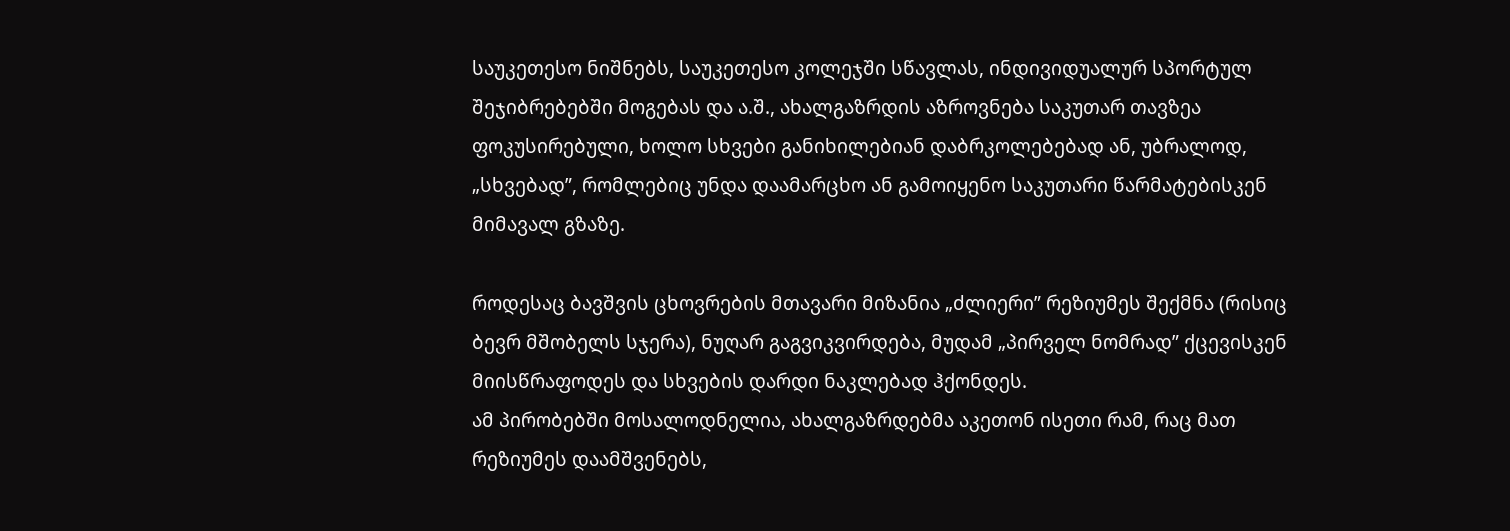საუკეთესო ნიშნებს, საუკეთესო კოლეჯში სწავლას, ინდივიდუალურ სპორტულ შეჯიბრებებში მოგებას და ა.შ., ახალგაზრდის აზროვნება საკუთარ თავზეა ფოკუსირებული, ხოლო სხვები განიხილებიან დაბრკოლებებად ან, უბრალოდ, „სხვებად”, რომლებიც უნდა დაამარცხო ან გამოიყენო საკუთარი წარმატებისკენ მიმავალ გზაზე.

როდესაც ბავშვის ცხოვრების მთავარი მიზანია „ძლიერი” რეზიუმეს შექმნა (რისიც ბევრ მშობელს სჯერა), ნუღარ გაგვიკვირდება, მუდამ „პირველ ნომრად” ქცევისკენ მიისწრაფოდეს და სხვების დარდი ნაკლებად ჰქონდეს.
ამ პირობებში მოსალოდნელია, ახალგაზრდებმა აკეთონ ისეთი რამ, რაც მათ რეზიუმეს დაამშვენებს,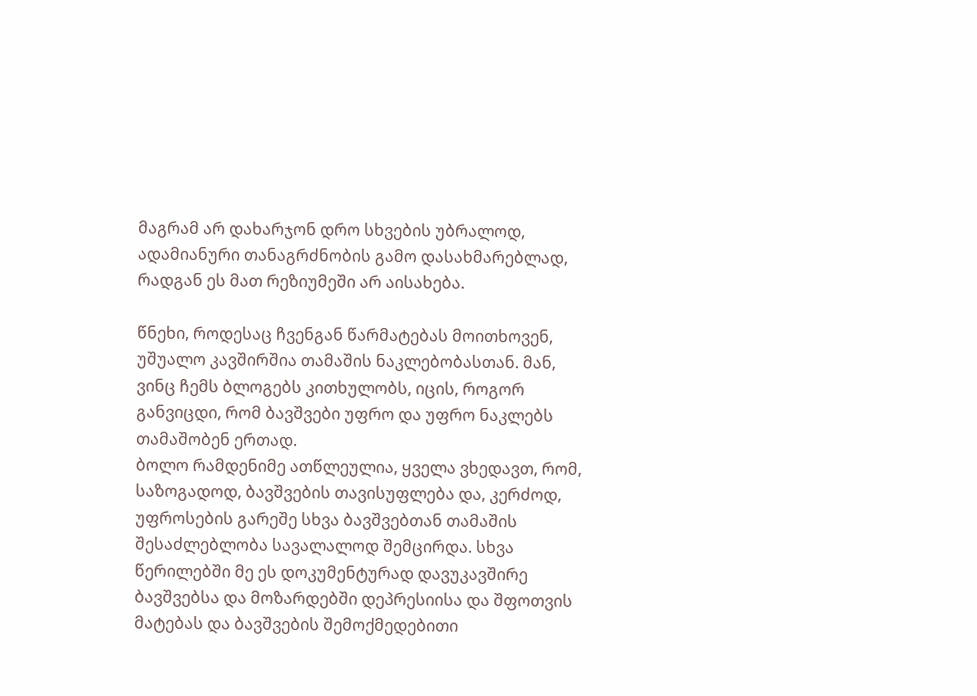მაგრამ არ დახარჯონ დრო სხვების უბრალოდ, ადამიანური თანაგრძნობის გამო დასახმარებლად, რადგან ეს მათ რეზიუმეში არ აისახება.

წნეხი, როდესაც ჩვენგან წარმატებას მოითხოვენ, უშუალო კავშირშია თამაშის ნაკლებობასთან. მან, ვინც ჩემს ბლოგებს კითხულობს, იცის, როგორ განვიცდი, რომ ბავშვები უფრო და უფრო ნაკლებს თამაშობენ ერთად.
ბოლო რამდენიმე ათწლეულია, ყველა ვხედავთ, რომ, საზოგადოდ, ბავშვების თავისუფლება და, კერძოდ, უფროსების გარეშე სხვა ბავშვებთან თამაშის შესაძლებლობა სავალალოდ შემცირდა. სხვა წერილებში მე ეს დოკუმენტურად დავუკავშირე ბავშვებსა და მოზარდებში დეპრესიისა და შფოთვის მატებას და ბავშვების შემოქმედებითი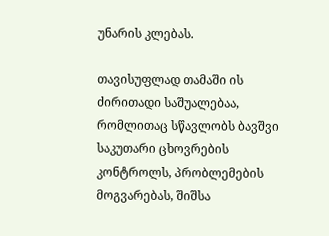უნარის კლებას.

თავისუფლად თამაში ის ძირითადი საშუალებაა, რომლითაც სწავლობს ბავშვი საკუთარი ცხოვრების კონტროლს, პრობლემების მოგვარებას, შიშსა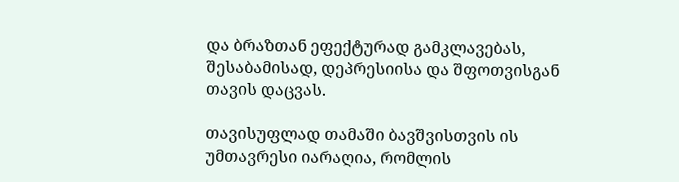და ბრაზთან ეფექტურად გამკლავებას, შესაბამისად, დეპრესიისა და შფოთვისგან თავის დაცვას.

თავისუფლად თამაში ბავშვისთვის ის უმთავრესი იარაღია, რომლის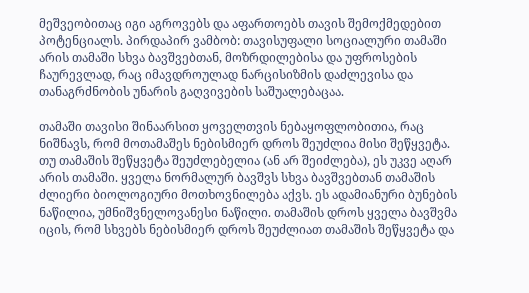მეშვეობითაც იგი აგროვებს და აფართოებს თავის შემოქმედებით პოტენციალს. პირდაპირ ვამბობ: თავისუფალი სოციალური თამაში არის თამაში სხვა ბავშვებთან, მოზრდილებისა და უფროსების ჩაურევლად, რაც იმავდროულად ნარცისიზმის დაძლევისა და თანაგრძნობის უნარის გაღვივების საშუალებაცაა.

თამაში თავისი შინაარსით ყოველთვის ნებაყოფლობითია, რაც ნიშნავს, რომ მოთამაშეს ნებისმიერ დროს შეუძლია მისი შეწყვეტა. თუ თამაშის შეწყვეტა შეუძლებელია (ან არ შეიძლება), ეს უკვე აღარ არის თამაში. ყველა ნორმალურ ბავშვს სხვა ბავშვებთან თამაშის ძლიერი ბიოლოგიური მოთხოვნილება აქვს. ეს ადამიანური ბუნების ნაწილია, უმნიშვნელოვანესი ნაწილი. თამაშის დროს ყველა ბავშვმა იცის, რომ სხვებს ნებისმიერ დროს შეუძლიათ თამაშის შეწყვეტა და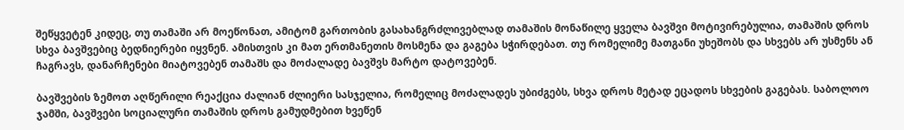შეწყვეტენ კიდეც, თუ თამაში არ მოეწონათ, ამიტომ გართობის გასახანგრძლივებლად თამაშის მონაწილე ყველა ბავშვი მოტივირებულია, თამაშის დროს სხვა ბავშვებიც ბედნიერები იყვნენ. ამისთვის კი მათ ერთმანეთის მოსმენა და გაგება სჭირდებათ. თუ რომელიმე მათგანი უხეშობს და სხვებს არ უსმენს ან ჩაგრავს, დანარჩენები მიატოვებენ თამაშს და მოძალადე ბავშვს მარტო დატოვებენ.

ბავშვების ზემოთ აღწერილი რეაქცია ძალიან ძლიერი სასჯელია, რომელიც მოძალადეს უბიძგებს, სხვა დროს მეტად ეცადოს სხვების გაგებას. საბოლოო ჯამში, ბავშვები სოციალური თამაშის დროს გამუდმებით ხვეწენ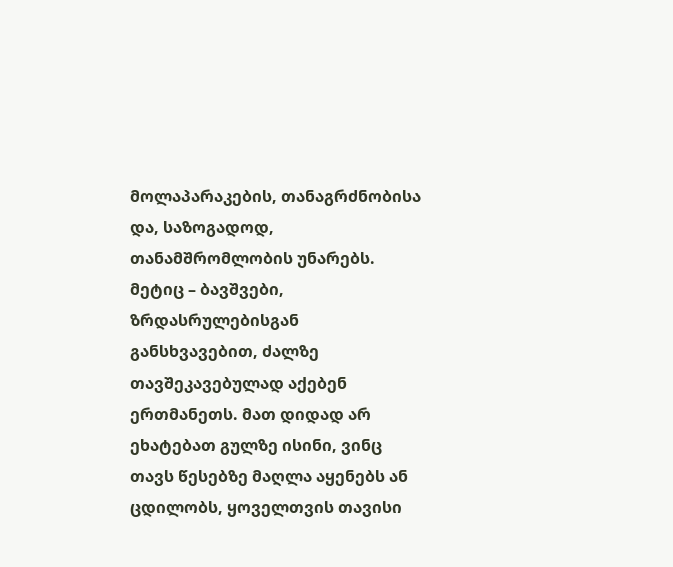მოლაპარაკების, თანაგრძნობისა და, საზოგადოდ, თანამშრომლობის უნარებს. მეტიც – ბავშვები, ზრდასრულებისგან განსხვავებით, ძალზე თავშეკავებულად აქებენ ერთმანეთს. მათ დიდად არ ეხატებათ გულზე ისინი, ვინც თავს წესებზე მაღლა აყენებს ან ცდილობს, ყოველთვის თავისი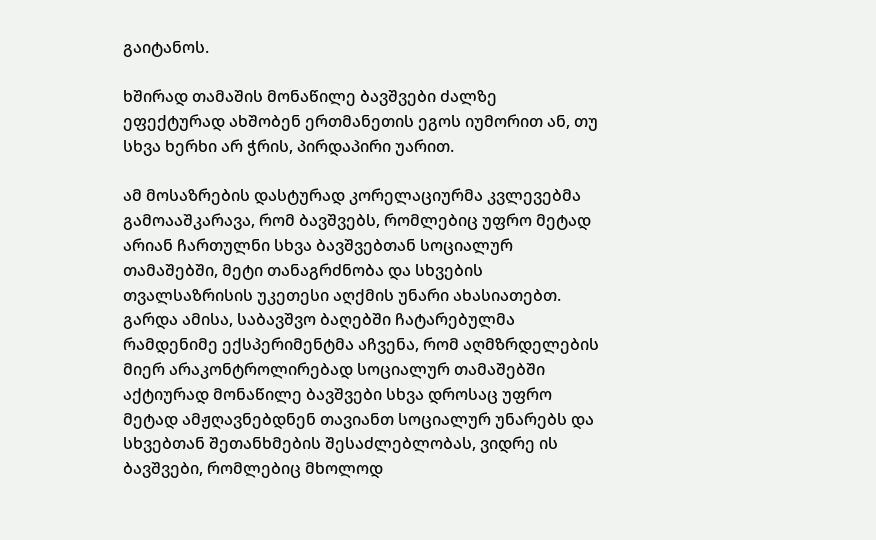გაიტანოს.

ხშირად თამაშის მონაწილე ბავშვები ძალზე ეფექტურად ახშობენ ერთმანეთის ეგოს იუმორით ან, თუ სხვა ხერხი არ ჭრის, პირდაპირი უარით.

ამ მოსაზრების დასტურად კორელაციურმა კვლევებმა გამოააშკარავა, რომ ბავშვებს, რომლებიც უფრო მეტად არიან ჩართულნი სხვა ბავშვებთან სოციალურ თამაშებში, მეტი თანაგრძნობა და სხვების თვალსაზრისის უკეთესი აღქმის უნარი ახასიათებთ. გარდა ამისა, საბავშვო ბაღებში ჩატარებულმა რამდენიმე ექსპერიმენტმა აჩვენა, რომ აღმზრდელების მიერ არაკონტროლირებად სოციალურ თამაშებში აქტიურად მონაწილე ბავშვები სხვა დროსაც უფრო მეტად ამჟღავნებდნენ თავიანთ სოციალურ უნარებს და სხვებთან შეთანხმების შესაძლებლობას, ვიდრე ის ბავშვები, რომლებიც მხოლოდ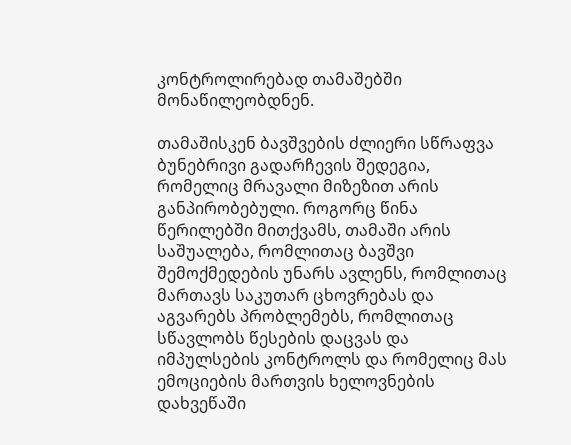კონტროლირებად თამაშებში მონაწილეობდნენ.

თამაშისკენ ბავშვების ძლიერი სწრაფვა ბუნებრივი გადარჩევის შედეგია, რომელიც მრავალი მიზეზით არის განპირობებული. როგორც წინა წერილებში მითქვამს, თამაში არის საშუალება, რომლითაც ბავშვი შემოქმედების უნარს ავლენს, რომლითაც მართავს საკუთარ ცხოვრებას და აგვარებს პრობლემებს, რომლითაც სწავლობს წესების დაცვას და იმპულსების კონტროლს და რომელიც მას ემოციების მართვის ხელოვნების დახვეწაში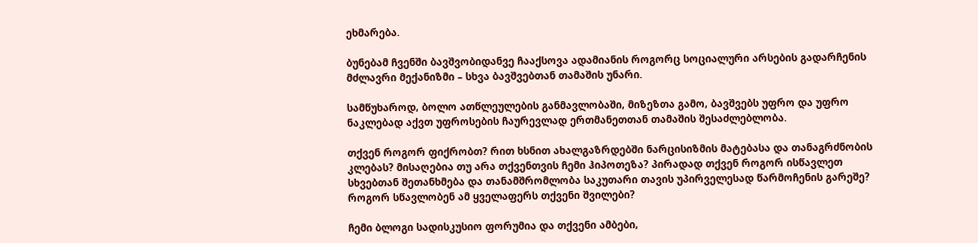ეხმარება.

ბუნებამ ჩვენში ბავშვობიდანვე ჩააქსოვა ადამიანის როგორც სოციალური არსების გადარჩენის მძლავრი მექანიზმი – სხვა ბავშვებთან თამაშის უნარი.

სამწუხაროდ, ბოლო ათწლეულების განმავლობაში, მიზეზთა გამო, ბავშვებს უფრო და უფრო ნაკლებად აქვთ უფროსების ჩაურევლად ერთმანეთთან თამაშის შესაძლებლობა.

თქვენ როგორ ფიქრობთ? რით ხსნით ახალგაზრდებში ნარცისიზმის მატებასა და თანაგრძნობის კლებას? მისაღებია თუ არა თქვენთვის ჩემი ჰიპოთეზა? პირადად თქვენ როგორ ისწავლეთ სხვებთან შეთანხმება და თანამშრომლობა საკუთარი თავის უპირველესად წარმოჩენის გარეშე? როგორ სწავლობენ ამ ყველაფერს თქვენი შვილები?

ჩემი ბლოგი სადისკუსიო ფორუმია და თქვენი ამბები,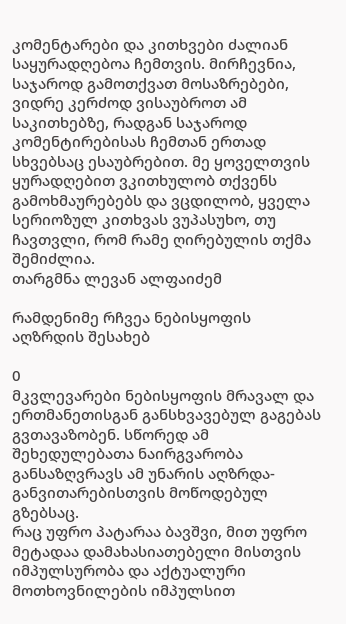კომენტარები და კითხვები ძალიან საყურადღებოა ჩემთვის. მირჩევნია, საჯაროდ გამოთქვათ მოსაზრებები, ვიდრე კერძოდ ვისაუბროთ ამ საკითხებზე, რადგან საჯაროდ კომენტირებისას ჩემთან ერთად სხვებსაც ესაუბრებით. მე ყოველთვის ყურადღებით ვკითხულობ თქვენს გამოხმაურებებს და ვცდილობ, ყველა სერიოზულ კითხვას ვუპასუხო, თუ ჩავთვლი, რომ რამე ღირებულის თქმა შემიძლია.
თარგმნა ლევან ალფაიძემ

რამდენიმე რჩვეა ნებისყოფის აღზრდის შესახებ

0
მკვლევარები ნებისყოფის მრავალ და ერთმანეთისგან განსხვავებულ გაგებას გვთავაზობენ. სწორედ ამ შეხედულებათა ნაირგვარობა განსაზღვრავს ამ უნარის აღზრდა-განვითარებისთვის მოწოდებულ გზებსაც.
რაც უფრო პატარაა ბავშვი, მით უფრო მეტადაა დამახასიათებელი მისთვის იმპულსურობა და აქტუალური მოთხოვნილების იმპულსით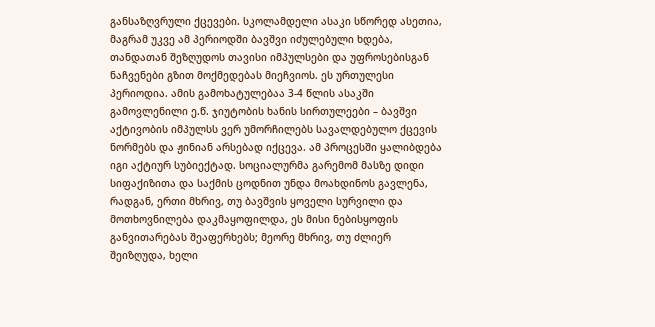განსაზღვრული ქცევები. სკოლამდელი ასაკი სწორედ ასეთია, მაგრამ უკვე ამ პერიოდში ბავშვი იძულებული ხდება, თანდათან შეზღუდოს თავისი იმპულსები და უფროსებისგან ნაჩვენები გზით მოქმედებას მიეჩვიოს. ეს ურთულესი პერიოდია. ამის გამოხატულებაა 3-4 წლის ასაკში გამოვლენილი ე.წ. ჯიუტობის ხანის სირთულეები – ბავშვი აქტივობის იმპულსს ვერ უმორჩილებს სავალდებულო ქცევის ნორმებს და ჟინიან არსებად იქცევა. ამ პროცესში ყალიბდება იგი აქტიურ სუბიექტად. სოციალურმა გარემომ მასზე დიდი სიფაქიზითა და საქმის ცოდნით უნდა მოახდინოს გავლენა, რადგან, ერთი მხრივ, თუ ბავშვის ყოველი სურვილი და მოთხოვნილება დაკმაყოფილდა, ეს მისი ნებისყოფის განვითარებას შეაფერხებს; მეორე მხრივ, თუ ძლიერ შეიზღუდა, ხელი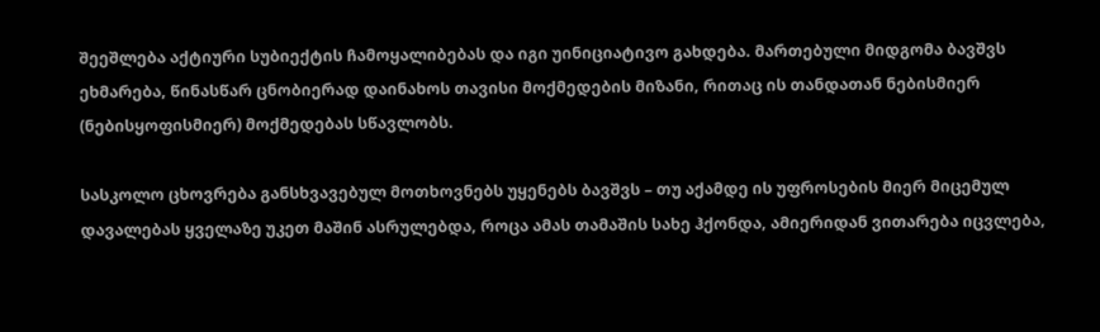შეეშლება აქტიური სუბიექტის ჩამოყალიბებას და იგი უინიციატივო გახდება. მართებული მიდგომა ბავშვს ეხმარება, წინასწარ ცნობიერად დაინახოს თავისი მოქმედების მიზანი, რითაც ის თანდათან ნებისმიერ (ნებისყოფისმიერ) მოქმედებას სწავლობს.

სასკოლო ცხოვრება განსხვავებულ მოთხოვნებს უყენებს ბავშვს – თუ აქამდე ის უფროსების მიერ მიცემულ დავალებას ყველაზე უკეთ მაშინ ასრულებდა, როცა ამას თამაშის სახე ჰქონდა, ამიერიდან ვითარება იცვლება,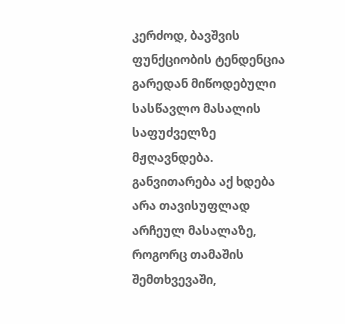კერძოდ, ბავშვის ფუნქციობის ტენდენცია გარედან მიწოდებული სასწავლო მასალის საფუძველზე მჟღავნდება. განვითარება აქ ხდება არა თავისუფლად არჩეულ მასალაზე, როგორც თამაშის შემთხვევაში,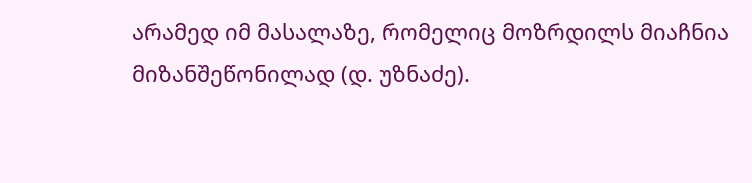არამედ იმ მასალაზე, რომელიც მოზრდილს მიაჩნია მიზანშეწონილად (დ. უზნაძე).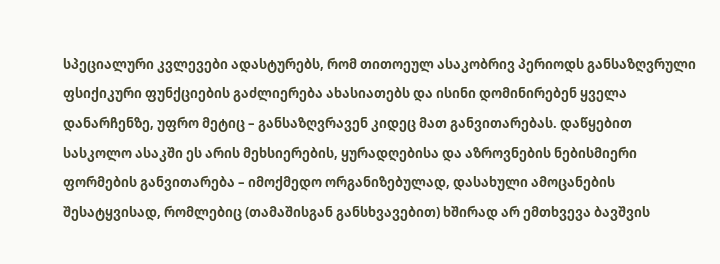სპეციალური კვლევები ადასტურებს, რომ თითოეულ ასაკობრივ პერიოდს განსაზღვრული ფსიქიკური ფუნქციების გაძლიერება ახასიათებს და ისინი დომინირებენ ყველა დანარჩენზე, უფრო მეტიც – განსაზღვრავენ კიდეც მათ განვითარებას. დაწყებით სასკოლო ასაკში ეს არის მეხსიერების, ყურადღებისა და აზროვნების ნებისმიერი ფორმების განვითარება – იმოქმედო ორგანიზებულად, დასახული ამოცანების შესატყვისად, რომლებიც (თამაშისგან განსხვავებით) ხშირად არ ემთხვევა ბავშვის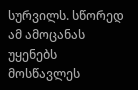სურვილს. სწორედ ამ ამოცანას უყენებს მოსწავლეს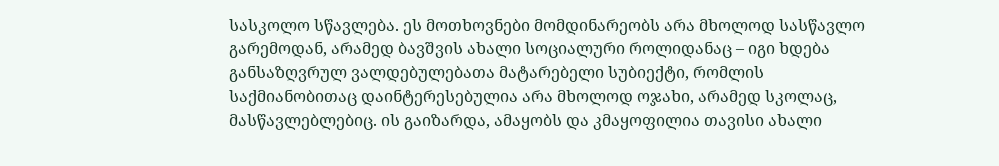სასკოლო სწავლება. ეს მოთხოვნები მომდინარეობს არა მხოლოდ სასწავლო გარემოდან, არამედ ბავშვის ახალი სოციალური როლიდანაც – იგი ხდება განსაზღვრულ ვალდებულებათა მატარებელი სუბიექტი, რომლის საქმიანობითაც დაინტერესებულია არა მხოლოდ ოჯახი, არამედ სკოლაც, მასწავლებლებიც. ის გაიზარდა, ამაყობს და კმაყოფილია თავისი ახალი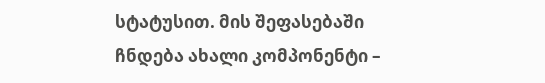სტატუსით. მის შეფასებაში ჩნდება ახალი კომპონენტი –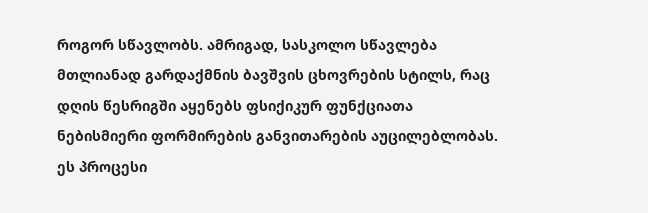როგორ სწავლობს. ამრიგად, სასკოლო სწავლება მთლიანად გარდაქმნის ბავშვის ცხოვრების სტილს, რაც დღის წესრიგში აყენებს ფსიქიკურ ფუნქციათა ნებისმიერი ფორმირების განვითარების აუცილებლობას. ეს პროცესი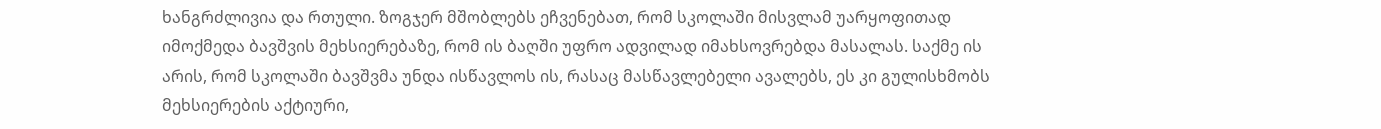ხანგრძლივია და რთული. ზოგჯერ მშობლებს ეჩვენებათ, რომ სკოლაში მისვლამ უარყოფითად იმოქმედა ბავშვის მეხსიერებაზე, რომ ის ბაღში უფრო ადვილად იმახსოვრებდა მასალას. საქმე ის არის, რომ სკოლაში ბავშვმა უნდა ისწავლოს ის, რასაც მასწავლებელი ავალებს, ეს კი გულისხმობს მეხსიერების აქტიური,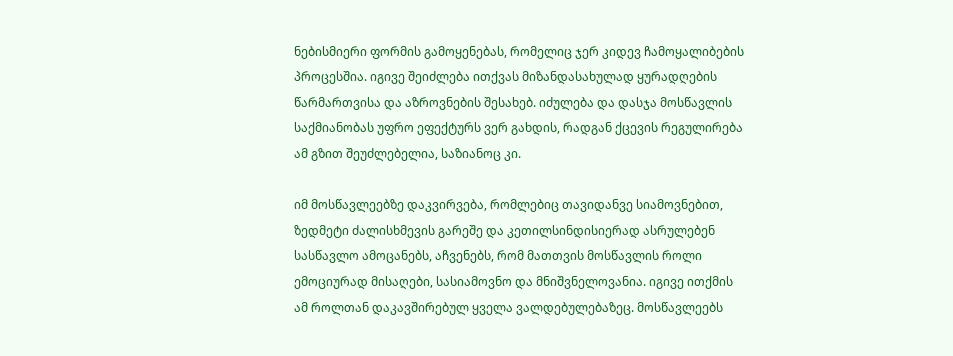ნებისმიერი ფორმის გამოყენებას, რომელიც ჯერ კიდევ ჩამოყალიბების პროცესშია. იგივე შეიძლება ითქვას მიზანდასახულად ყურადღების წარმართვისა და აზროვნების შესახებ. იძულება და დასჯა მოსწავლის საქმიანობას უფრო ეფექტურს ვერ გახდის, რადგან ქცევის რეგულირება ამ გზით შეუძლებელია, საზიანოც კი.

იმ მოსწავლეებზე დაკვირვება, რომლებიც თავიდანვე სიამოვნებით, ზედმეტი ძალისხმევის გარეშე და კეთილსინდისიერად ასრულებენ სასწავლო ამოცანებს, აჩვენებს, რომ მათთვის მოსწავლის როლი ემოციურად მისაღები, სასიამოვნო და მნიშვნელოვანია. იგივე ითქმის ამ როლთან დაკავშირებულ ყველა ვალდებულებაზეც. მოსწავლეებს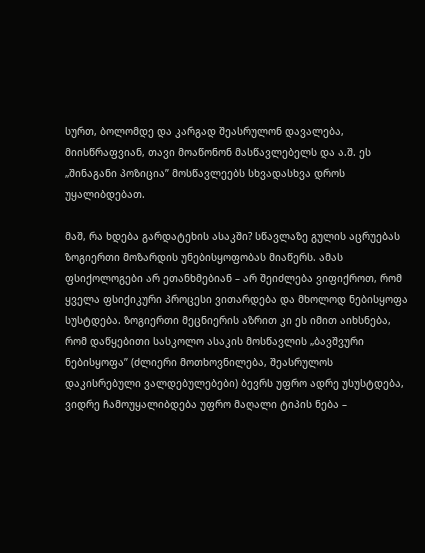სურთ, ბოლომდე და კარგად შეასრულონ დავალება, მიისწრაფვიან, თავი მოაწონონ მასწავლებელს და ა.შ. ეს „შინაგანი პოზიცია” მოსწავლეებს სხვადასხვა დროს უყალიბდებათ.

მაშ, რა ხდება გარდატეხის ასაკში? სწავლაზე გულის აცრუებას ზოგიერთი მოზარდის უნებისყოფობას მიაწერს. ამას ფსიქოლოგები არ ეთანხმებიან – არ შეიძლება ვიფიქროთ, რომ ყველა ფსიქიკური პროცესი ვითარდება და მხოლოდ ნებისყოფა სუსტდება. ზოგიერთი მეცნიერის აზრით კი ეს იმით აიხსნება, რომ დაწყებითი სასკოლო ასაკის მოსწავლის „ბავშვური ნებისყოფა” (ძლიერი მოთხოვნილება, შეასრულოს დაკისრებული ვალდებულებები) ბევრს უფრო ადრე უსუსტდება, ვიდრე ჩამოუყალიბდება უფრო მაღალი ტიპის ნება –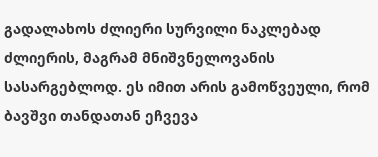გადალახოს ძლიერი სურვილი ნაკლებად ძლიერის, მაგრამ მნიშვნელოვანის სასარგებლოდ. ეს იმით არის გამოწვეული, რომ ბავშვი თანდათან ეჩვევა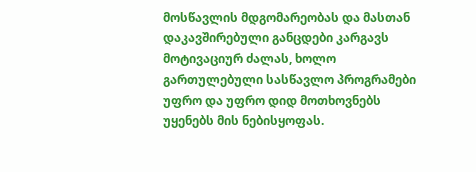მოსწავლის მდგომარეობას და მასთან დაკავშირებული განცდები კარგავს მოტივაციურ ძალას, ხოლო გართულებული სასწავლო პროგრამები უფრო და უფრო დიდ მოთხოვნებს უყენებს მის ნებისყოფას.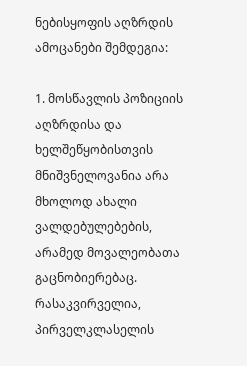ნებისყოფის აღზრდის ამოცანები შემდეგია:

1. მოსწავლის პოზიციის აღზრდისა და ხელშეწყობისთვის მნიშვნელოვანია არა მხოლოდ ახალი ვალდებულებების, არამედ მოვალეობათა გაცნობიერებაც. რასაკვირველია, პირველკლასელის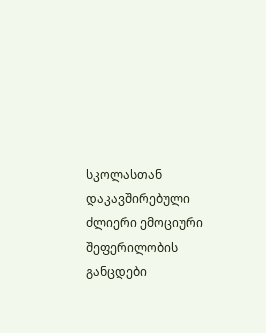სკოლასთან დაკავშირებული ძლიერი ემოციური შეფერილობის განცდები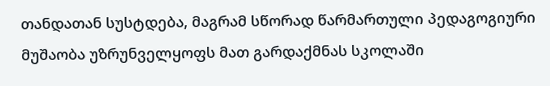თანდათან სუსტდება, მაგრამ სწორად წარმართული პედაგოგიური მუშაობა უზრუნველყოფს მათ გარდაქმნას სკოლაში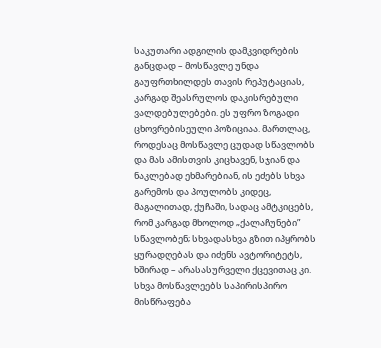საკუთარი ადგილის დამკვიდრების განცდად – მოსწავლე უნდა გაუფრთხილდეს თავის რეპუტაციას, კარგად შეასრულოს დაკისრებული ვალდებულებები. ეს უფრო ზოგადი ცხოვრებისეული პოზიციაა. მართლაც, როდესაც მოსწავლე ცუდად სწავლობს და მას ამისთვის კიცხავენ, სჯიან და ნაკლებად ეხმარებიან, ის ეძებს სხვა გარემოს და პოულობს კიდეც, მაგალითად, ქუჩაში, სადაც ამტკიცებს, რომ კარგად მხოლოდ „ქალაჩუნები” სწავლობენ; სხვადასხვა გზით იპყრობს ყურადღებას და იძენს ავტორიტეტს, ხშირად – არასასურველი ქცევითაც კი. სხვა მოსწავლეებს საპირისპირო მისწრაფება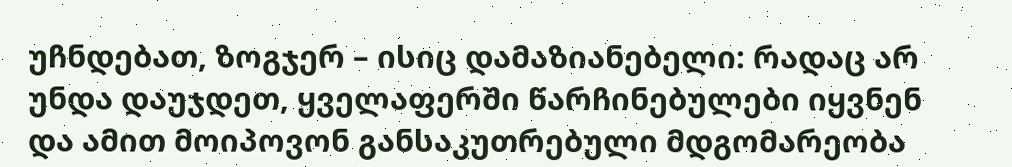უჩნდებათ, ზოგჯერ – ისიც დამაზიანებელი: რადაც არ უნდა დაუჯდეთ, ყველაფერში წარჩინებულები იყვნენ და ამით მოიპოვონ განსაკუთრებული მდგომარეობა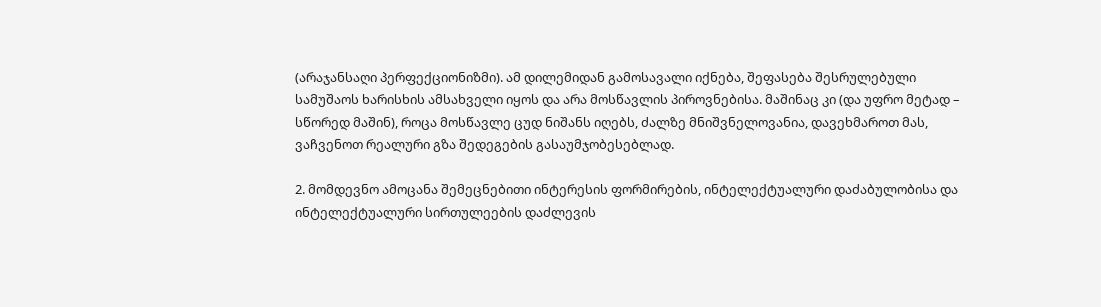(არაჯანსაღი პერფექციონიზმი). ამ დილემიდან გამოსავალი იქნება, შეფასება შესრულებული სამუშაოს ხარისხის ამსახველი იყოს და არა მოსწავლის პიროვნებისა. მაშინაც კი (და უფრო მეტად – სწორედ მაშინ), როცა მოსწავლე ცუდ ნიშანს იღებს, ძალზე მნიშვნელოვანია, დავეხმაროთ მას, ვაჩვენოთ რეალური გზა შედეგების გასაუმჯობესებლად.

2. მომდევნო ამოცანა შემეცნებითი ინტერესის ფორმირების, ინტელექტუალური დაძაბულობისა და ინტელექტუალური სირთულეების დაძლევის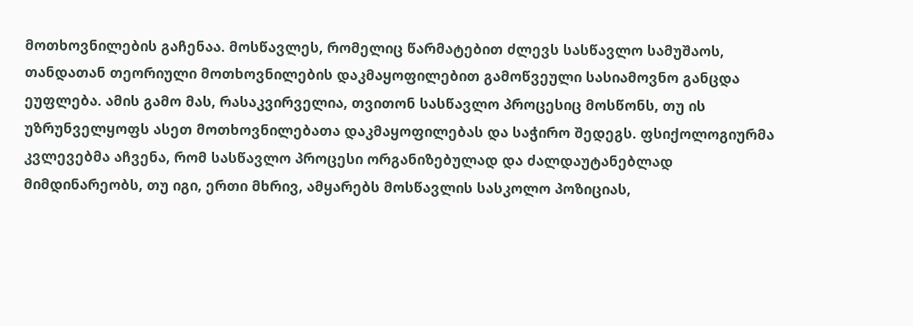მოთხოვნილების გაჩენაა. მოსწავლეს, რომელიც წარმატებით ძლევს სასწავლო სამუშაოს, თანდათან თეორიული მოთხოვნილების დაკმაყოფილებით გამოწვეული სასიამოვნო განცდა ეუფლება. ამის გამო მას, რასაკვირველია, თვითონ სასწავლო პროცესიც მოსწონს, თუ ის უზრუნველყოფს ასეთ მოთხოვნილებათა დაკმაყოფილებას და საჭირო შედეგს. ფსიქოლოგიურმა კვლევებმა აჩვენა, რომ სასწავლო პროცესი ორგანიზებულად და ძალდაუტანებლად მიმდინარეობს, თუ იგი, ერთი მხრივ, ამყარებს მოსწავლის სასკოლო პოზიციას,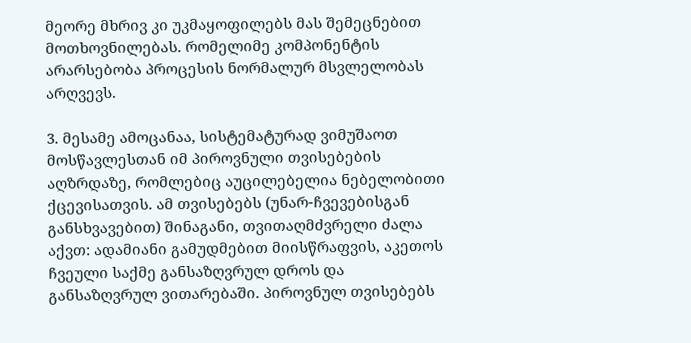მეორე მხრივ კი უკმაყოფილებს მას შემეცნებით მოთხოვნილებას. რომელიმე კომპონენტის არარსებობა პროცესის ნორმალურ მსვლელობას არღვევს.

3. მესამე ამოცანაა, სისტემატურად ვიმუშაოთ მოსწავლესთან იმ პიროვნული თვისებების აღზრდაზე, რომლებიც აუცილებელია ნებელობითი ქცევისათვის. ამ თვისებებს (უნარ-ჩვევებისგან განსხვავებით) შინაგანი, თვითაღმძვრელი ძალა აქვთ: ადამიანი გამუდმებით მიისწრაფვის, აკეთოს ჩვეული საქმე განსაზღვრულ დროს და განსაზღვრულ ვითარებაში. პიროვნულ თვისებებს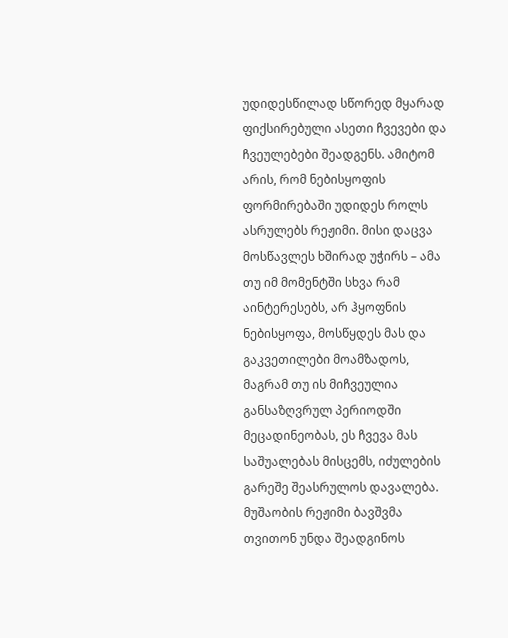უდიდესწილად სწორედ მყარად ფიქსირებული ასეთი ჩვევები და ჩვეულებები შეადგენს. ამიტომ არის, რომ ნებისყოფის ფორმირებაში უდიდეს როლს ასრულებს რეჟიმი. მისი დაცვა მოსწავლეს ხშირად უჭირს – ამა თუ იმ მომენტში სხვა რამ აინტერესებს, არ ჰყოფნის ნებისყოფა, მოსწყდეს მას და გაკვეთილები მოამზადოს, მაგრამ თუ ის მიჩვეულია განსაზღვრულ პერიოდში მეცადინეობას, ეს ჩვევა მას საშუალებას მისცემს, იძულების გარეშე შეასრულოს დავალება. მუშაობის რეჟიმი ბავშვმა თვითონ უნდა შეადგინოს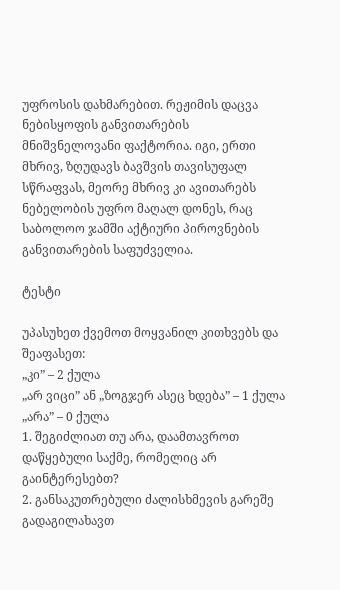უფროსის დახმარებით. რეჟიმის დაცვა ნებისყოფის განვითარების მნიშვნელოვანი ფაქტორია. იგი, ერთი მხრივ, ზღუდავს ბავშვის თავისუფალ სწრაფვას, მეორე მხრივ კი ავითარებს ნებელობის უფრო მაღალ დონეს, რაც საბოლოო ჯამში აქტიური პიროვნების განვითარების საფუძველია.

ტესტი

უპასუხეთ ქვემოთ მოყვანილ კითხვებს და შეაფასეთ:
„კი” – 2 ქულა
„არ ვიცი” ან „ზოგჯერ ასეც ხდება” – 1 ქულა
„არა” – 0 ქულა
1. შეგიძლიათ თუ არა, დაამთავროთ დაწყებული საქმე, რომელიც არ გაინტერესებთ?
2. განსაკუთრებული ძალისხმევის გარეშე გადაგილახავთ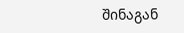შინაგან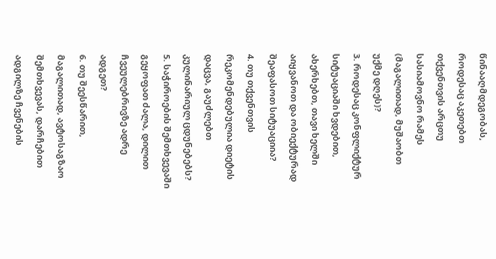წინააღმდეგობას, როდესაც აკეთებთ თქვენთვის არცთუ სასიამოვნო რამეს (მაგალითად, მუშაობთ უქმე დღეს)?
3. როდესაც კონფლიქტურ სიტუაციაში ხვდებით, ახერხებთ, თავი ხელში აიყვანოთ და ობიექტურად შეაფასოთ სიტუაციია?
4. თუ თქვენთვის რეკომენდებულია დიეტის დაცვა, გაუძლებთ კულინარიულ ცდუნებებს?
5. საჭიროების შემთხვევაში გეყოფათ ძალა, დილით ჩვეულებრივზე ადრე ადგეთ?
6. თუ შეესწარით, მაგალითად, ავტოსაგზაო შემთხვევას, დარჩებით ადგილზე ჩვენების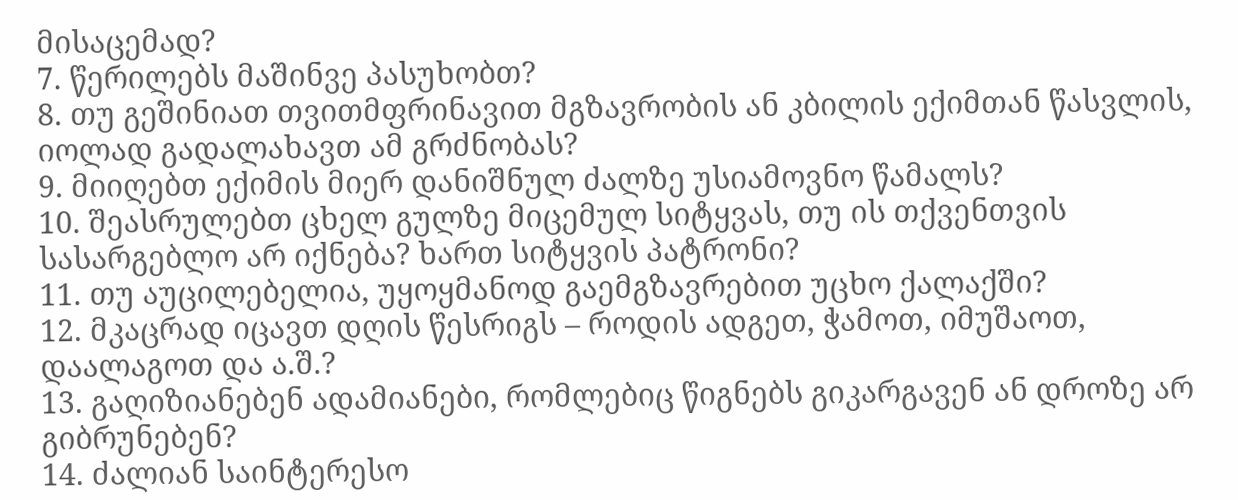მისაცემად?
7. წერილებს მაშინვე პასუხობთ?
8. თუ გეშინიათ თვითმფრინავით მგზავრობის ან კბილის ექიმთან წასვლის, იოლად გადალახავთ ამ გრძნობას?
9. მიიღებთ ექიმის მიერ დანიშნულ ძალზე უსიამოვნო წამალს?
10. შეასრულებთ ცხელ გულზე მიცემულ სიტყვას, თუ ის თქვენთვის სასარგებლო არ იქნება? ხართ სიტყვის პატრონი?
11. თუ აუცილებელია, უყოყმანოდ გაემგზავრებით უცხო ქალაქში?
12. მკაცრად იცავთ დღის წესრიგს – როდის ადგეთ, ჭამოთ, იმუშაოთ, დაალაგოთ და ა.შ.?
13. გაღიზიანებენ ადამიანები, რომლებიც წიგნებს გიკარგავენ ან დროზე არ გიბრუნებენ?
14. ძალიან საინტერესო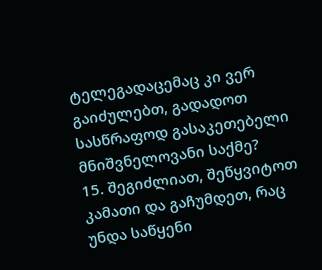ტელეგადაცემაც კი ვერ გაიძულებთ, გადადოთ სასწრაფოდ გასაკეთებელი მნიშვნელოვანი საქმე?
15. შეგიძლიათ, შეწყვიტოთ კამათი და გაჩუმდეთ, რაც უნდა საწყენი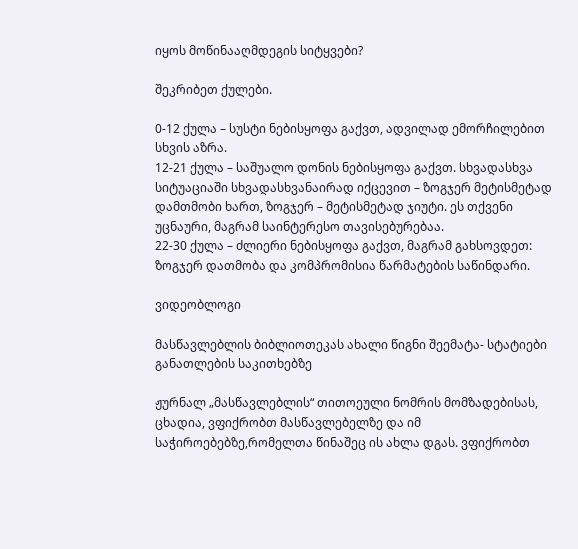იყოს მოწინააღმდეგის სიტყვები?

შეკრიბეთ ქულები.

0-12 ქულა – სუსტი ნებისყოფა გაქვთ, ადვილად ემორჩილებით სხვის აზრა.
12-21 ქულა – საშუალო დონის ნებისყოფა გაქვთ. სხვადასხვა სიტუაციაში სხვადასხვანაირად იქცევით – ზოგჯერ მეტისმეტად დამთმობი ხართ, ზოგჯერ – მეტისმეტად ჯიუტი. ეს თქვენი უცნაური, მაგრამ საინტერესო თავისებურებაა.
22-30 ქულა – ძლიერი ნებისყოფა გაქვთ, მაგრამ გახსოვდეთ: ზოგჯერ დათმობა და კომპრომისია წარმატების საწინდარი.

ვიდეობლოგი

მასწავლებლის ბიბლიოთეკას ახალი წიგნი შეემატა- სტატიები განათლების საკითხებზე

ჟურნალ „მასწავლებლის“ თითოეული ნომრის მომზადებისას, ცხადია, ვფიქრობთ მასწავლებელზე და იმ საჭიროებებზე,რომელთა წინაშეც ის ახლა დგას. ვფიქრობთ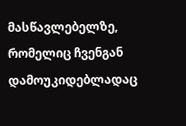მასწავლებელზე, რომელიც ჩვენგან დამოუკიდებლადაც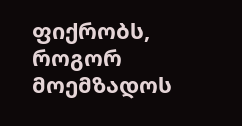ფიქრობს, როგორ მოემზადოს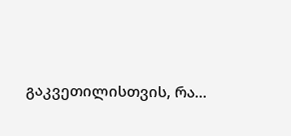გაკვეთილისთვის, რა...